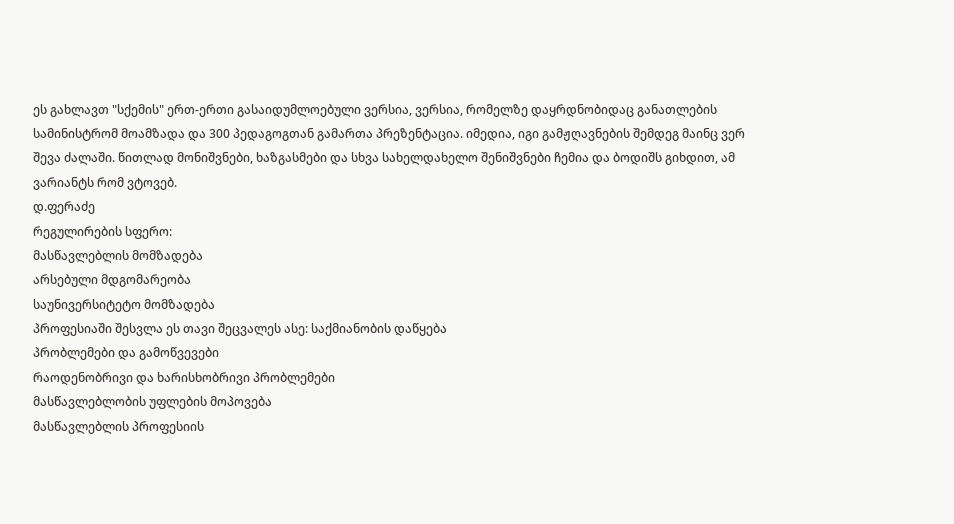ეს გახლავთ "სქემის" ერთ-ერთი გასაიდუმლოებული ვერსია, ვერსია, რომელზე დაყრდნობიდაც განათლების სამინისტრომ მოამზადა და 300 პედაგოგთან გამართა პრეზენტაცია. იმედია, იგი გამჟღავნების შემდეგ მაინც ვერ შევა ძალაში. წითლად მონიშვნები, ხაზგასმები და სხვა სახელდახელო შენიშვნები ჩემია და ბოდიშს გიხდით, ამ ვარიანტს რომ ვტოვებ.
დ.ფერაძე
რეგულირების სფერო:
მასწავლებლის მომზადება
არსებული მდგომარეობა
საუნივერსიტეტო მომზადება
პროფესიაში შესვლა ეს თავი შეცვალეს ასე: საქმიანობის დაწყება
პრობლემები და გამოწვევები
რაოდენობრივი და ხარისხობრივი პრობლემები
მასწავლებლობის უფლების მოპოვება
მასწავლებლის პროფესიის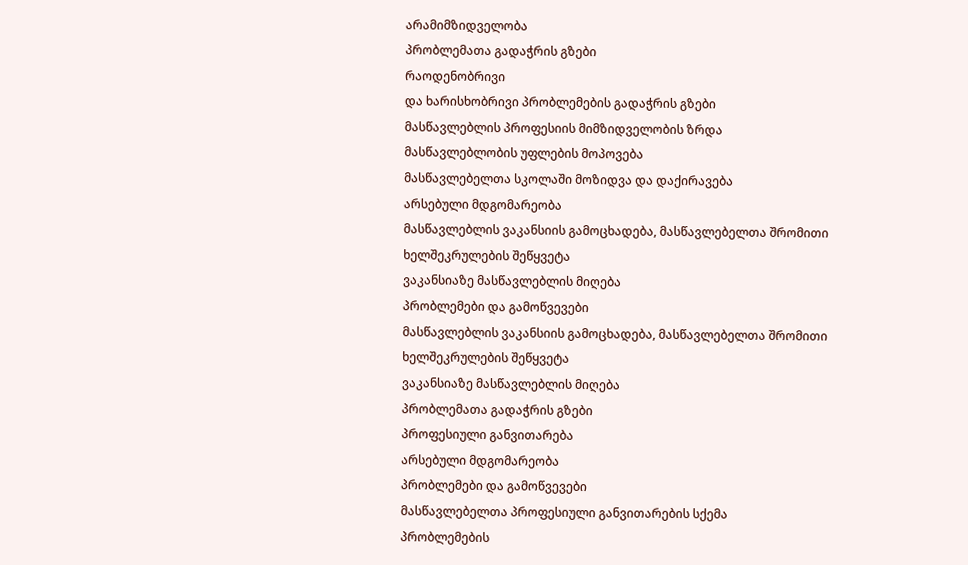არამიმზიდველობა
პრობლემათა გადაჭრის გზები
რაოდენობრივი
და ხარისხობრივი პრობლემების გადაჭრის გზები
მასწავლებლის პროფესიის მიმზიდველობის ზრდა
მასწავლებლობის უფლების მოპოვება
მასწავლებელთა სკოლაში მოზიდვა და დაქირავება
არსებული მდგომარეობა
მასწავლებლის ვაკანსიის გამოცხადება, მასწავლებელთა შრომითი ხელშეკრულების შეწყვეტა
ვაკანსიაზე მასწავლებლის მიღება
პრობლემები და გამოწვევები
მასწავლებლის ვაკანსიის გამოცხადება, მასწავლებელთა შრომითი ხელშეკრულების შეწყვეტა
ვაკანსიაზე მასწავლებლის მიღება
პრობლემათა გადაჭრის გზები
პროფესიული განვითარება
არსებული მდგომარეობა
პრობლემები და გამოწვევები
მასწავლებელთა პროფესიული განვითარების სქემა
პრობლემების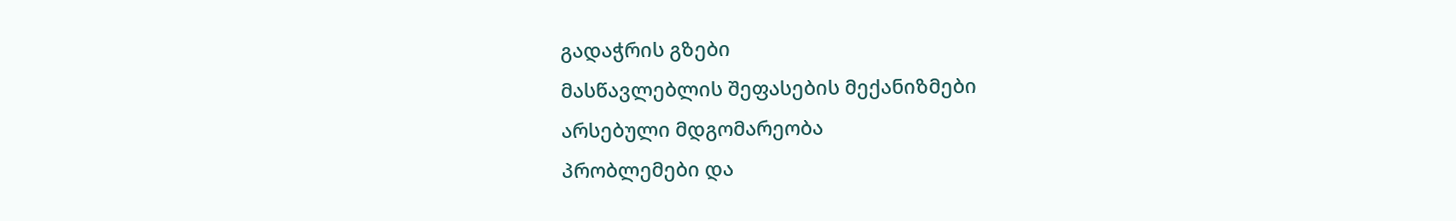გადაჭრის გზები
მასწავლებლის შეფასების მექანიზმები
არსებული მდგომარეობა
პრობლემები და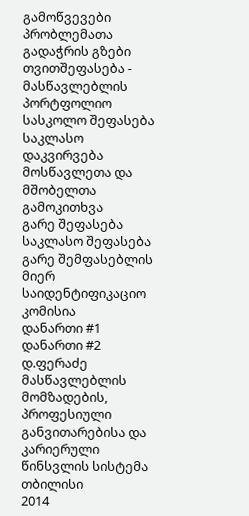გამოწვევები
პრობლემათა გადაჭრის გზები
თვითშეფასება - მასწავლებლის პორტფოლიო
სასკოლო შეფასება
საკლასო დაკვირვება
მოსწავლეთა და მშობელთა გამოკითხვა
გარე შეფასება
საკლასო შეფასება გარე შემფასებლის მიერ
საიდენტიფიკაციო კომისია
დანართი #1
დანართი #2
დ.ფერაძე
მასწავლებლის
მომზადების, პროფესიული განვითარებისა და
კარიერული წინსვლის სისტემა
თბილისი
2014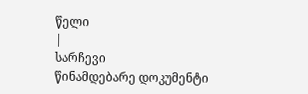წელი
|
სარჩევი
წინამდებარე დოკუმენტი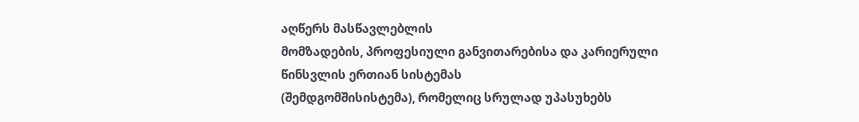აღწერს მასწავლებლის
მომზადების, პროფესიული განვითარებისა და კარიერული წინსვლის ერთიან სისტემას
(შემდგომშისისტემა), რომელიც სრულად უპასუხებს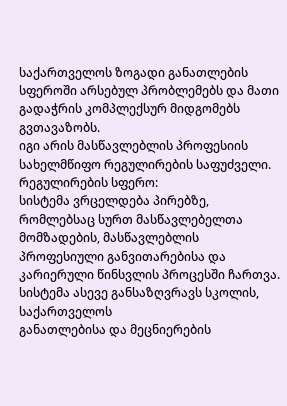საქართველოს ზოგადი განათლების
სფეროში არსებულ პრობლემებს და მათი გადაჭრის კომპლექსურ მიდგომებს გვთავაზობს.
იგი არის მასწავლებლის პროფესიის
სახელმწიფო რეგულირების საფუძველი.
რეგულირების სფერო:
სისტემა ვრცელდება პირებზე, რომლებსაც სურთ მასწავლებელთა მომზადების, მასწავლებლის
პროფესიული განვითარებისა და კარიერული წინსვლის პროცესში ჩართვა.
სისტემა ასევე განსაზღვრავს სკოლის, საქართველოს
განათლებისა და მეცნიერების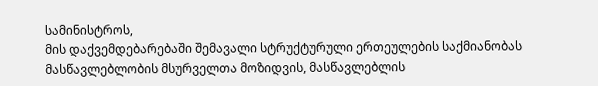სამინისტროს,
მის დაქვემდებარებაში შემავალი სტრუქტურული ერთეულების საქმიანობას მასწავლებლობის მსურველთა მოზიდვის, მასწავლებლის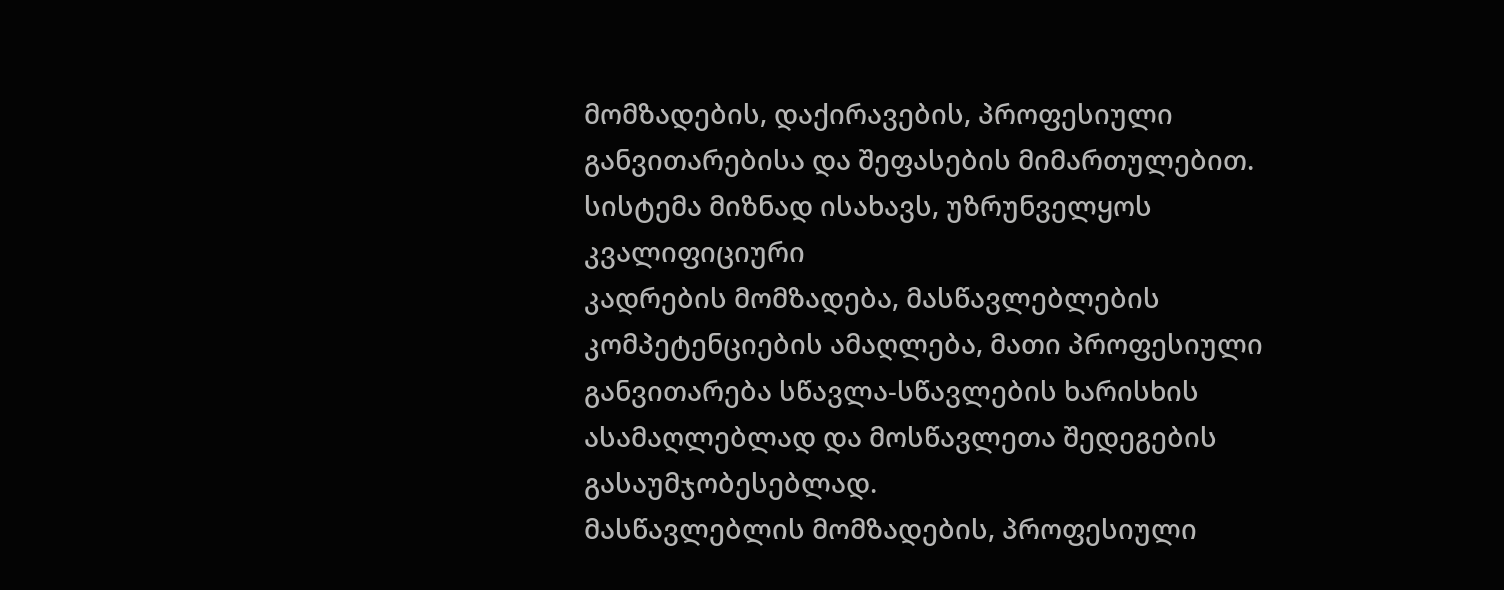მომზადების, დაქირავების, პროფესიული განვითარებისა და შეფასების მიმართულებით.
სისტემა მიზნად ისახავს, უზრუნველყოს კვალიფიციური
კადრების მომზადება, მასწავლებლების კომპეტენციების ამაღლება, მათი პროფესიული
განვითარება სწავლა-სწავლების ხარისხის ასამაღლებლად და მოსწავლეთა შედეგების
გასაუმჯობესებლად.
მასწავლებლის მომზადების, პროფესიული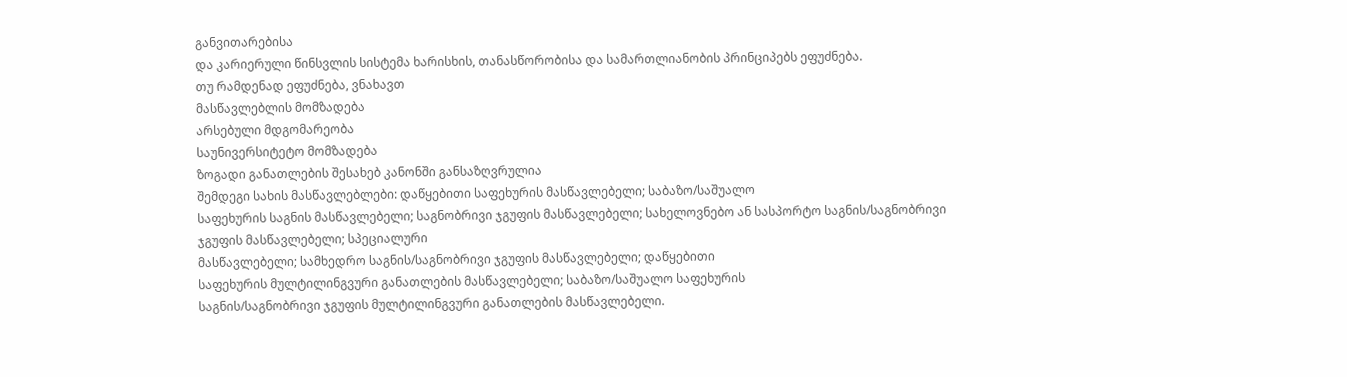განვითარებისა
და კარიერული წინსვლის სისტემა ხარისხის, თანასწორობისა და სამართლიანობის პრინციპებს ეფუძნება.
თუ რამდენად ეფუძნება, ვნახავთ
მასწავლებლის მომზადება
არსებული მდგომარეობა
საუნივერსიტეტო მომზადება
ზოგადი განათლების შესახებ კანონში განსაზღვრულია
შემდეგი სახის მასწავლებლები: დაწყებითი საფეხურის მასწავლებელი; საბაზო/საშუალო
საფეხურის საგნის მასწავლებელი; საგნობრივი ჯგუფის მასწავლებელი; სახელოვნებო ან სასპორტო საგნის/საგნობრივი
ჯგუფის მასწავლებელი; სპეციალური
მასწავლებელი; სამხედრო საგნის/საგნობრივი ჯგუფის მასწავლებელი; დაწყებითი
საფეხურის მულტილინგვური განათლების მასწავლებელი; საბაზო/საშუალო საფეხურის
საგნის/საგნობრივი ჯგუფის მულტილინგვური განათლების მასწავლებელი.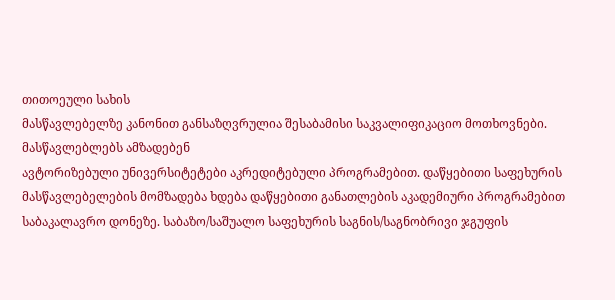თითოეული სახის
მასწავლებელზე კანონით განსაზღვრულია შესაბამისი საკვალიფიკაციო მოთხოვნები.
მასწავლებლებს ამზადებენ
ავტორიზებული უნივერსიტეტები აკრედიტებული პროგრამებით. დაწყებითი საფეხურის
მასწავლებელების მომზადება ხდება დაწყებითი განათლების აკადემიური პროგრამებით
საბაკალავრო დონეზე. საბაზო/საშუალო საფეხურის საგნის/საგნობრივი ჯგუფის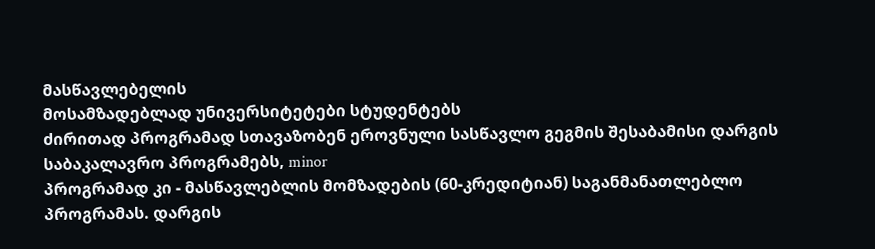მასწავლებელის
მოსამზადებლად უნივერსიტეტები სტუდენტებს
ძირითად პროგრამად სთავაზობენ ეროვნული სასწავლო გეგმის შესაბამისი დარგის
საბაკალავრო პროგრამებს, minor
პროგრამად კი - მასწავლებლის მომზადების (60-კრედიტიან) საგანმანათლებლო
პროგრამას. დარგის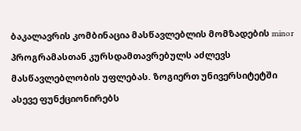ბაკალავრის კომბინაცია მასწავლებლის მომზადების minor
პროგრამასთან კურსდამთავრებულს აძლევს მასწავლებლობის უფლებას. ზოგიერთ უნივერსიტეტში ასევე ფუნქციონირებს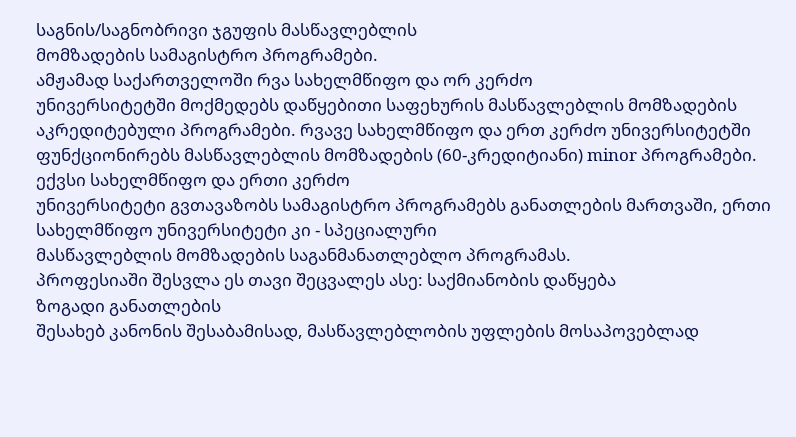საგნის/საგნობრივი ჯგუფის მასწავლებლის
მომზადების სამაგისტრო პროგრამები.
ამჟამად საქართველოში რვა სახელმწიფო და ორ კერძო
უნივერსიტეტში მოქმედებს დაწყებითი საფეხურის მასწავლებლის მომზადების
აკრედიტებული პროგრამები. რვავე სახელმწიფო და ერთ კერძო უნივერსიტეტში
ფუნქციონირებს მასწავლებლის მომზადების (60-კრედიტიანი) minor პროგრამები. ექვსი სახელმწიფო და ერთი კერძო
უნივერსიტეტი გვთავაზობს სამაგისტრო პროგრამებს განათლების მართვაში, ერთი
სახელმწიფო უნივერსიტეტი კი - სპეციალური
მასწავლებლის მომზადების საგანმანათლებლო პროგრამას.
პროფესიაში შესვლა ეს თავი შეცვალეს ასე: საქმიანობის დაწყება
ზოგადი განათლების
შესახებ კანონის შესაბამისად, მასწავლებლობის უფლების მოსაპოვებლად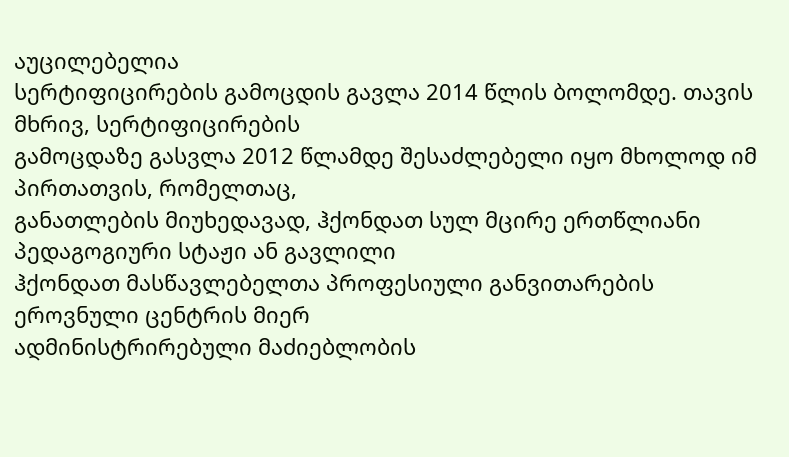აუცილებელია
სერტიფიცირების გამოცდის გავლა 2014 წლის ბოლომდე. თავის მხრივ, სერტიფიცირების
გამოცდაზე გასვლა 2012 წლამდე შესაძლებელი იყო მხოლოდ იმ პირთათვის, რომელთაც,
განათლების მიუხედავად, ჰქონდათ სულ მცირე ერთწლიანი პედაგოგიური სტაჟი ან გავლილი
ჰქონდათ მასწავლებელთა პროფესიული განვითარების ეროვნული ცენტრის მიერ
ადმინისტრირებული მაძიებლობის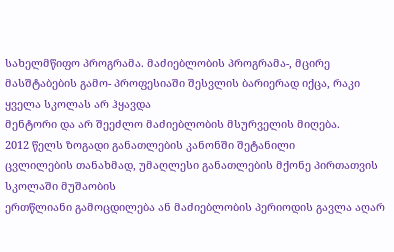სახელმწიფო პროგრამა. მაძიებლობის პროგრამა-, მცირე
მასშტაბების გამო- პროფესიაში შესვლის ბარიერად იქცა, რაკი ყველა სკოლას არ ჰყავდა
მენტორი და არ შეეძლო მაძიებლობის მსურველის მიღება.
2012 წელს ზოგადი განათლების კანონში შეტანილი
ცვლილების თანახმად, უმაღლესი განათლების მქონე პირთათვის სკოლაში მუშაობის
ერთწლიანი გამოცდილება ან მაძიებლობის პერიოდის გავლა აღარ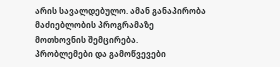არის სავალდებულო. ამან განაპირობა მაძიებლობის პროგრამაზე
მოთხოვნის შემცირება.
პრობლემები და გამოწვევები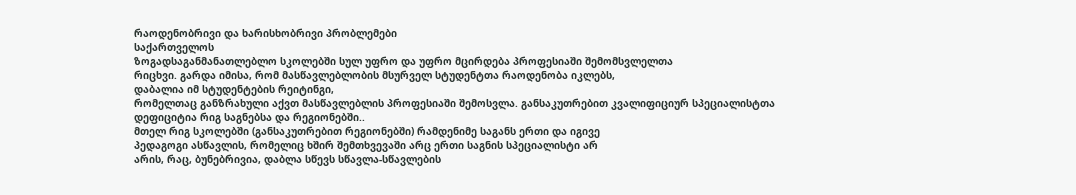რაოდენობრივი და ხარისხობრივი პრობლემები
საქართველოს
ზოგადსაგანმანათლებლო სკოლებში სულ უფრო და უფრო მცირდება პროფესიაში შემომსვლელთა
რიცხვი. გარდა იმისა, რომ მასწავლებლობის მსურველ სტუდენტთა რაოდენობა იკლებს,
დაბალია იმ სტუდენტების რეიტინგი,
რომელთაც განზრახული აქვთ მასწავლებლის პროფესიაში შემოსვლა. განსაკუთრებით კვალიფიციურ სპეციალისტთა
დეფიციტია რიგ საგნებსა და რეგიონებში..
მთელ რიგ სკოლებში (განსაკუთრებით რეგიონებში) რამდენიმე საგანს ერთი და იგივე
პედაგოგი ასწავლის, რომელიც ხშირ შემთხვევაში არც ერთი საგნის სპეციალისტი არ
არის, რაც, ბუნებრივია, დაბლა სწევს სწავლა-სწავლების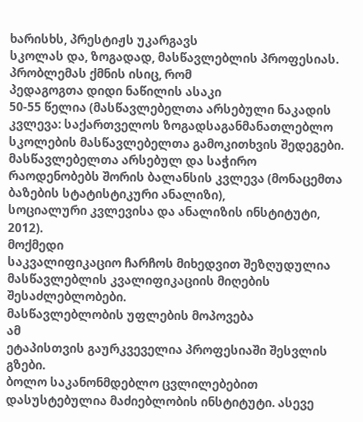ხარისხს, პრესტიჟს უკარგავს
სკოლას და, ზოგადად, მასწავლებლის პროფესიას.
პრობლემას ქმნის ისიც, რომ
პედაგოგთა დიდი ნაწილის ასაკი
50-55 წელია (მასწავლებელთა არსებული ნაკადის კვლევა: საქართველოს ზოგადსაგანმანათლებლო
სკოლების მასწავლებელთა გამოკითხვის შედეგები. მასწავლებელთა არსებულ და საჭირო
რაოდენობებს შორის ბალანსის კვლევა (მონაცემთა ბაზების სტატისტიკური ანალიზი),
სოციალური კვლევისა და ანალიზის ინსტიტუტი, 2012).
მოქმედი
საკვალიფიკაციო ჩარჩოს მიხედვით შეზღუდულია მასწავლებლის კვალიფიკაციის მიღების
შესაძლებლობები.
მასწავლებლობის უფლების მოპოვება
ამ
ეტაპისთვის გაურკვეველია პროფესიაში შესვლის გზები.
ბოლო საკანონმდებლო ცვლილებებით დასუსტებულია მაძიებლობის ინსტიტუტი. ასევე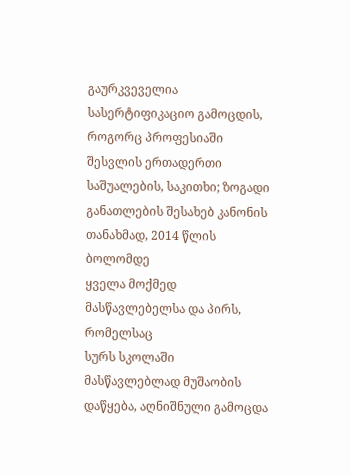გაურკვეველია სასერტიფიკაციო გამოცდის,
როგორც პროფესიაში შესვლის ერთადერთი
საშუალების, საკითხი; ზოგადი განათლების შესახებ კანონის თანახმად, 2014 წლის ბოლომდე
ყველა მოქმედ მასწავლებელსა და პირს, რომელსაც
სურს სკოლაში მასწავლებლად მუშაობის დაწყება, აღნიშნული გამოცდა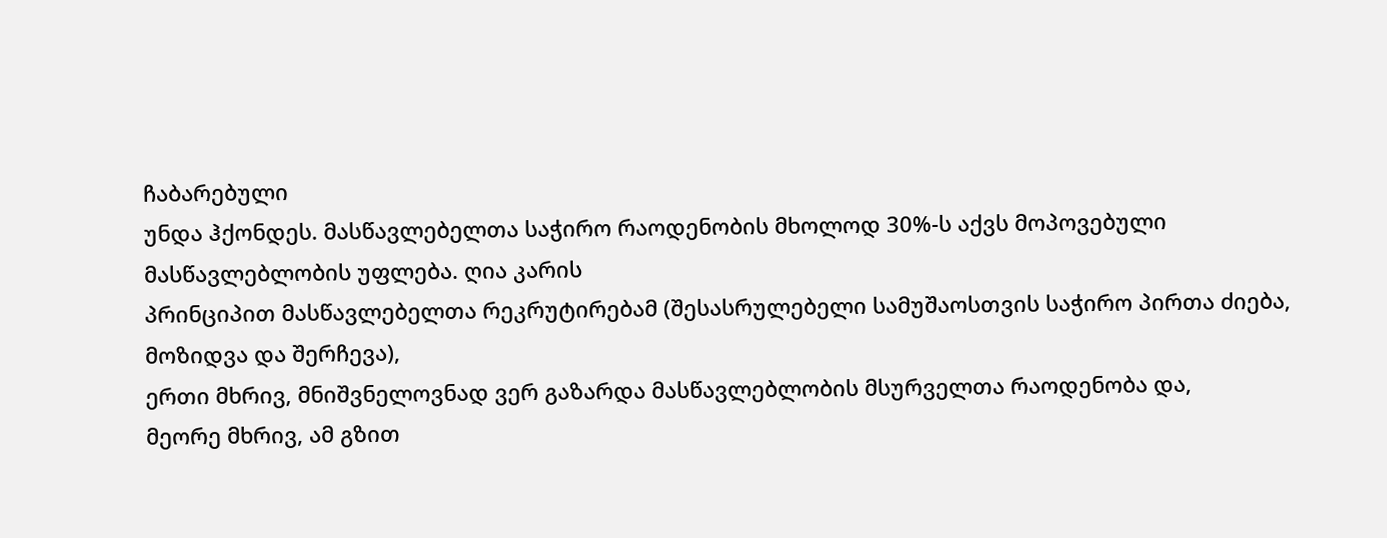ჩაბარებული
უნდა ჰქონდეს. მასწავლებელთა საჭირო რაოდენობის მხოლოდ 30%-ს აქვს მოპოვებული
მასწავლებლობის უფლება. ღია კარის
პრინციპით მასწავლებელთა რეკრუტირებამ (შესასრულებელი სამუშაოსთვის საჭირო პირთა ძიება, მოზიდვა და შერჩევა),
ერთი მხრივ, მნიშვნელოვნად ვერ გაზარდა მასწავლებლობის მსურველთა რაოდენობა და,
მეორე მხრივ, ამ გზით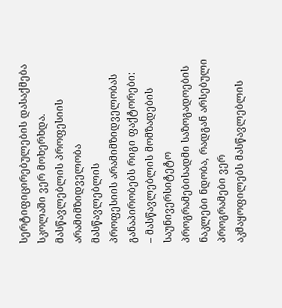სერტიფიცირებულების დასაქმება სკოლაში ვერ მოხერხდა.
მასწავლებლის პროფესიის არამიმზიდველობა
მასწავლებლის
პროფესიის არამიმზიდველობას განაპირობებს რიგი ფაქტორები:
– მასწავლებლის მომზადების საუნივერსიტეტო
პროგრამებისადმი საზოგადოების ნაკლები ნდობა, რადგან არსებული პროგრამები ვერ
აკმაყოფილებს მასწავლებლის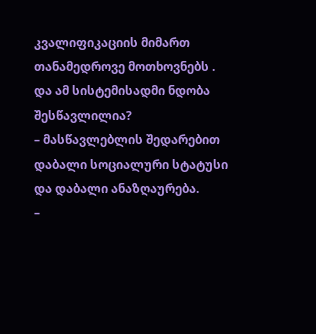კვალიფიკაციის მიმართ თანამედროვე მოთხოვნებს . და ამ სისტემისადმი ნდობა შესწავლილია?
– მასწავლებლის შედარებით დაბალი სოციალური სტატუსი
და დაბალი ანაზღაურება.
–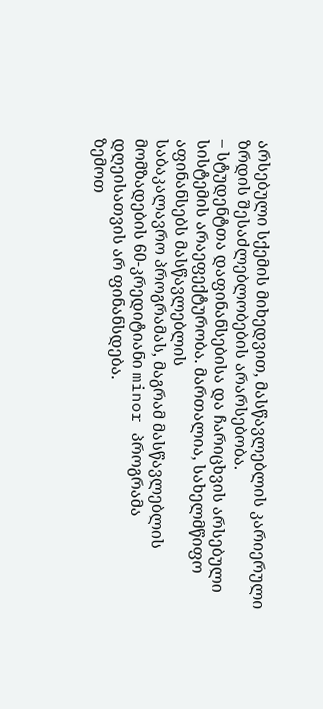არსებული სქემის მიხედვით, მასწავლებლის კარიერული
ზრდის შესაძლებლობების არარსებობა.
– სტუდენტთა დაფინანსებისა და ჩარიცხვის არსებული
სისტემის არაეფექტურობა. მართალია, სახელმწიფო აფინანსებს მასწავლებლის
საბაკალავრო პროგრამას, მაგრამ მასწავლებლის მომზადების 60-კრედიტიანი minor პროგრამა
დღეისათვის არ ფინანსდება.
ზემოთ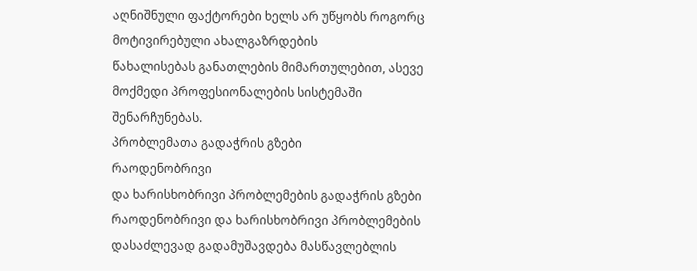აღნიშნული ფაქტორები ხელს არ უწყობს როგორც მოტივირებული ახალგაზრდების
წახალისებას განათლების მიმართულებით, ასევე მოქმედი პროფესიონალების სისტემაში
შენარჩუნებას.
პრობლემათა გადაჭრის გზები
რაოდენობრივი
და ხარისხობრივი პრობლემების გადაჭრის გზები
რაოდენობრივი და ხარისხობრივი პრობლემების
დასაძლევად გადამუშავდება მასწავლებლის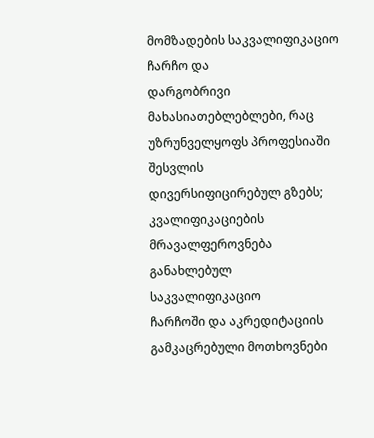მომზადების საკვალიფიკაციო ჩარჩო და
დარგობრივი მახასიათებლებლები, რაც უზრუნველყოფს პროფესიაში შესვლის
დივერსიფიცირებულ გზებს; კვალიფიკაციების მრავალფეროვნება განახლებულ საკვალიფიკაციო
ჩარჩოში და აკრედიტაციის გამკაცრებული მოთხოვნები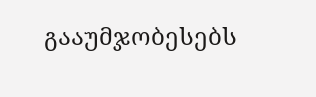გააუმჯობესებს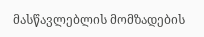მასწავლებლის მომზადების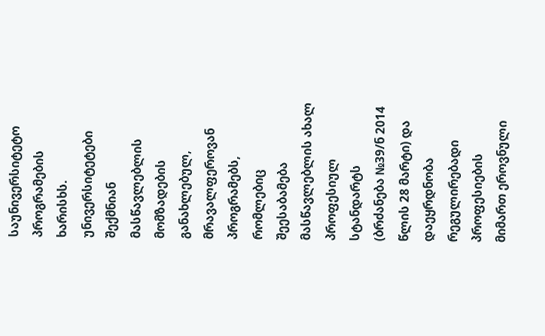საუნივერსიტეტო პროგრამების ხარისხს.
უნივერსიტეტები შექმნიან
მასწავლებლის მომზადების განახლებულ, მრავალფეროვან პროგრამებს, რომლებიც
შეესაბამება მასწავლებლის ახალ პროფესიულ სტანდარტს (ბრძანება №39/ნ 2014 წლის 28 მარტი) და დაეყრდნობა
რეგულირებადი პროფესიების მიმართ ეროვნული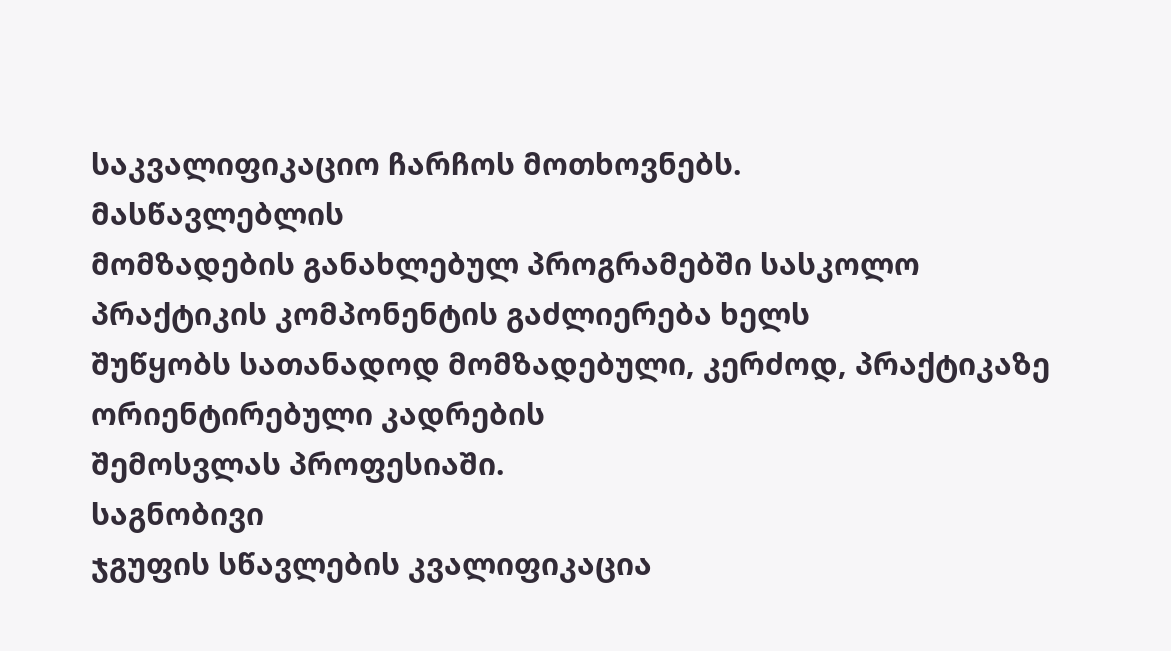საკვალიფიკაციო ჩარჩოს მოთხოვნებს.
მასწავლებლის
მომზადების განახლებულ პროგრამებში სასკოლო პრაქტიკის კომპონენტის გაძლიერება ხელს
შუწყობს სათანადოდ მომზადებული, კერძოდ, პრაქტიკაზე ორიენტირებული კადრების
შემოსვლას პროფესიაში.
საგნობივი
ჯგუფის სწავლების კვალიფიკაცია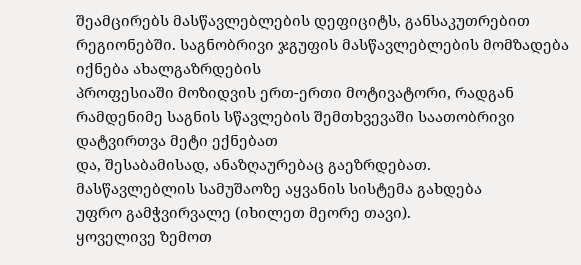შეამცირებს მასწავლებლების დეფიციტს, განსაკუთრებით
რეგიონებში. საგნობრივი ჯგუფის მასწავლებლების მომზადება იქნება ახალგაზრდების
პროფესიაში მოზიდვის ერთ-ერთი მოტივატორი, რადგან
რამდენიმე საგნის სწავლების შემთხვევაში საათობრივი დატვირთვა მეტი ექნებათ
და, შესაბამისად, ანაზღაურებაც გაეზრდებათ.
მასწავლებლის სამუშაოზე აყვანის სისტემა გახდება
უფრო გამჭვირვალე (იხილეთ მეორე თავი).
ყოველივე ზემოთ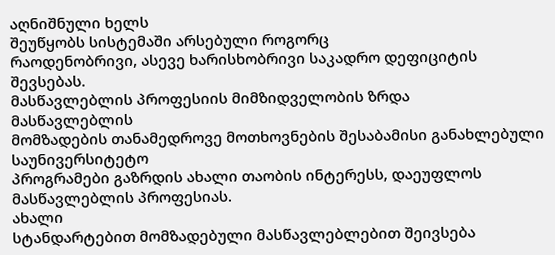აღნიშნული ხელს
შეუწყობს სისტემაში არსებული როგორც
რაოდენობრივი, ასევე ხარისხობრივი საკადრო დეფიციტის შევსებას.
მასწავლებლის პროფესიის მიმზიდველობის ზრდა
მასწავლებლის
მომზადების თანამედროვე მოთხოვნების შესაბამისი განახლებული საუნივერსიტეტო
პროგრამები გაზრდის ახალი თაობის ინტერესს, დაეუფლოს მასწავლებლის პროფესიას.
ახალი
სტანდარტებით მომზადებული მასწავლებლებით შეივსება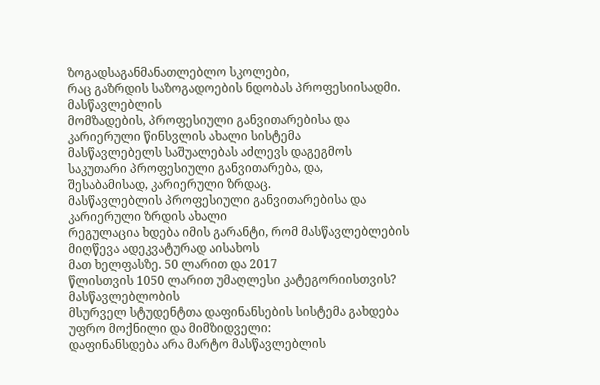ზოგადსაგანმანათლებლო სკოლები,
რაც გაზრდის საზოგადოების ნდობას პროფესიისადმი.
მასწავლებლის
მომზადების, პროფესიული განვითარებისა და კარიერული წინსვლის ახალი სისტემა
მასწავლებელს საშუალებას აძლევს დაგეგმოს საკუთარი პროფესიული განვითარება, და,
შესაბამისად, კარიერული ზრდაც.
მასწავლებლის პროფესიული განვითარებისა და კარიერული ზრდის ახალი
რეგულაცია ხდება იმის გარანტი, რომ მასწავლებლების მიღწევა ადეკვატურად აისახოს
მათ ხელფასზე. 50 ლარით და 2017
წლისთვის 1050 ლარით უმაღლესი კატეგორიისთვის?
მასწავლებლობის
მსურველ სტუდენტთა დაფინანსების სისტემა გახდება უფრო მოქნილი და მიმზიდველი:
დაფინანსდება არა მარტო მასწავლებლის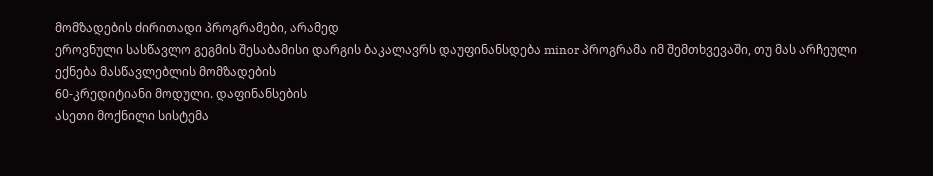მომზადების ძირითადი პროგრამები, არამედ
ეროვნული სასწავლო გეგმის შესაბამისი დარგის ბაკალავრს დაუფინანსდება minor პროგრამა იმ შემთხვევაში, თუ მას არჩეული ექნება მასწავლებლის მომზადების
60-კრედიტიანი მოდული. დაფინანსების
ასეთი მოქნილი სისტემა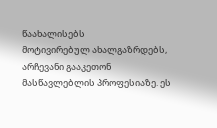წაახალისებს
მოტივირებულ ახალგაზრდებს, არჩევანი გააკეთონ მასწავლებლის პროფესიაზე. ეს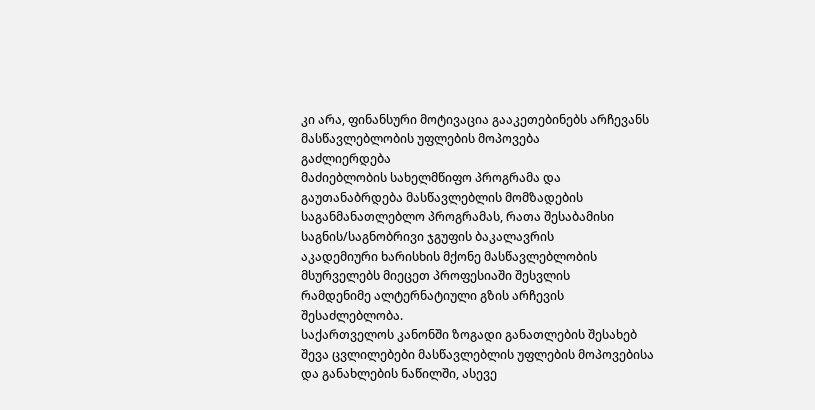კი არა, ფინანსური მოტივაცია გააკეთებინებს არჩევანს
მასწავლებლობის უფლების მოპოვება
გაძლიერდება
მაძიებლობის სახელმწიფო პროგრამა და გაუთანაბრდება მასწავლებლის მომზადების
საგანმანათლებლო პროგრამას, რათა შესაბამისი საგნის/საგნობრივი ჯგუფის ბაკალავრის
აკადემიური ხარისხის მქონე მასწავლებლობის მსურველებს მიეცეთ პროფესიაში შესვლის
რამდენიმე ალტერნატიული გზის არჩევის შესაძლებლობა.
საქართველოს კანონში ზოგადი განათლების შესახებ შევა ცვლილებები მასწავლებლის უფლების მოპოვებისა და განახლების ნაწილში, ასევე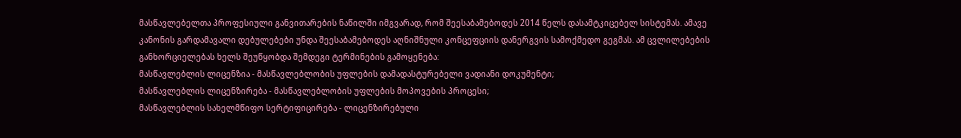მასწავლებელთა პროფესიული განვითარების ნაწილში იმგვარად, რომ შეესაბამებოდეს 2014 წელს დასამტკიცებელ სისტემას. ამავე კანონის გარდამავალი დებულებები უნდა შეესაბამებოდეს აღნიშნული კონცეფციის დანერგვის სამოქმედო გეგმას. ამ ცვლილებების განხორციელებას ხელს შეუწყობდა შემდეგი ტერმინების გამოყენება:
მასწავლებლის ლიცენზია - მასწავლებლობის უფლების დამადასტურებელი ვადიანი დოკუმენტი;
მასწავლებლის ლიცენზირება - მასწავლებლობის უფლების მოპოვების პროცესი;
მასწავლებლის სახელმწიფო სერტიფიცირება - ლიცენზირებული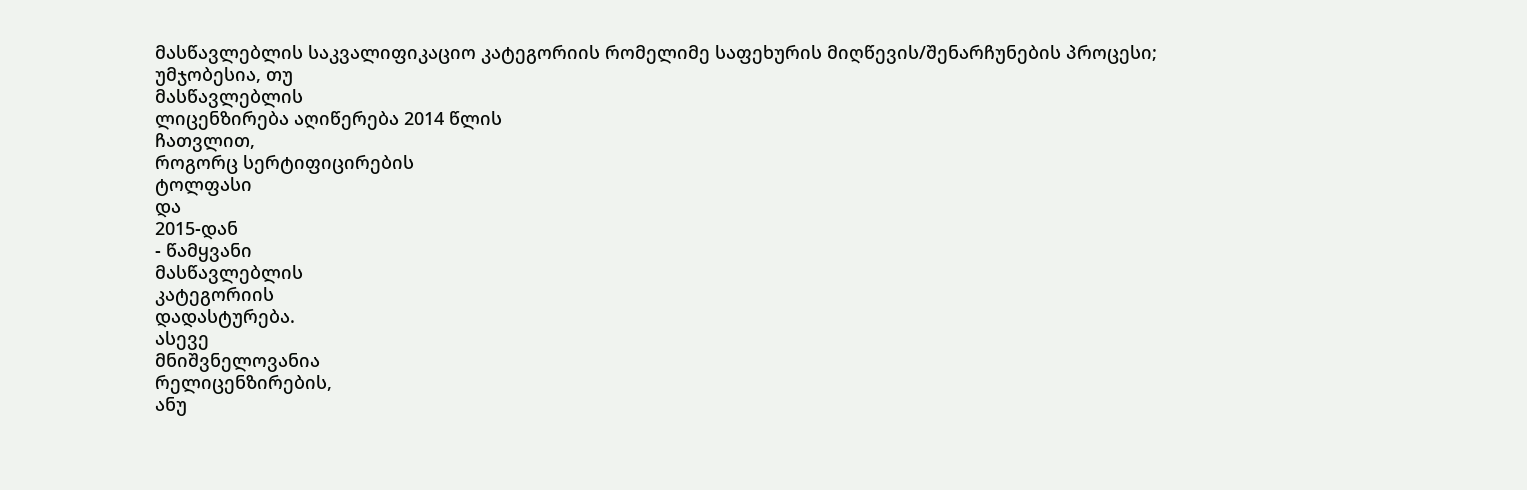მასწავლებლის საკვალიფიკაციო კატეგორიის რომელიმე საფეხურის მიღწევის/შენარჩუნების პროცესი;
უმჯობესია, თუ
მასწავლებლის
ლიცენზირება აღიწერება 2014 წლის
ჩათვლით,
როგორც სერტიფიცირების
ტოლფასი
და
2015-დან
- წამყვანი
მასწავლებლის
კატეგორიის
დადასტურება.
ასევე
მნიშვნელოვანია
რელიცენზირების,
ანუ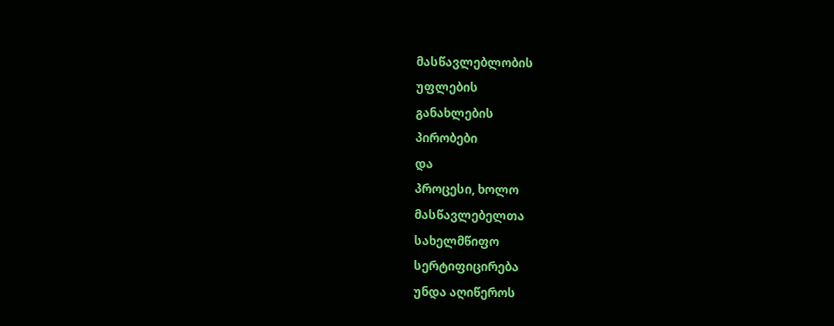მასწავლებლობის
უფლების
განახლების
პირობები
და
პროცესი, ხოლო
მასწავლებელთა
სახელმწიფო
სერტიფიცირება
უნდა აღიწეროს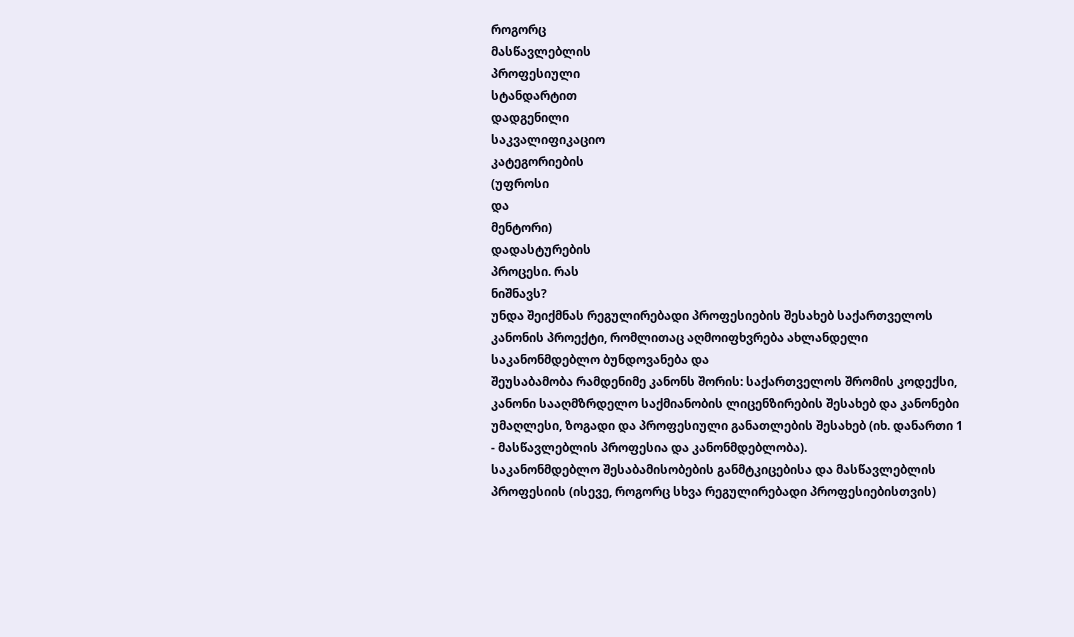როგორც
მასწავლებლის
პროფესიული
სტანდარტით
დადგენილი
საკვალიფიკაციო
კატეგორიების
(უფროსი
და
მენტორი)
დადასტურების
პროცესი. რას
ნიშნავს?
უნდა შეიქმნას რეგულირებადი პროფესიების შესახებ საქართველოს კანონის პროექტი, რომლითაც აღმოიფხვრება ახლანდელი საკანონმდებლო ბუნდოვანება და
შეუსაბამობა რამდენიმე კანონს შორის: საქართველოს შრომის კოდექსი, კანონი სააღმზრდელო საქმიანობის ლიცენზირების შესახებ და კანონები უმაღლესი, ზოგადი და პროფესიული განათლების შესახებ (იხ. დანართი 1 - მასწავლებლის პროფესია და კანონმდებლობა).
საკანონმდებლო შესაბამისობების განმტკიცებისა და მასწავლებლის პროფესიის (ისევე, როგორც სხვა რეგულირებადი პროფესიებისთვის)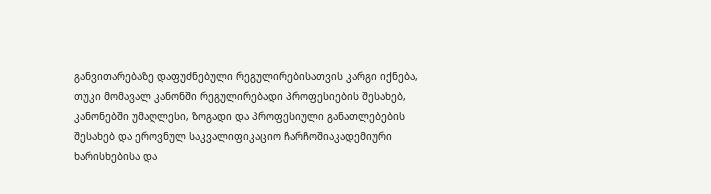განვითარებაზე დაფუძნებული რეგულირებისათვის კარგი იქნება, თუკი მომავალ კანონში რეგულირებადი პროფესიების შესახებ, კანონებში უმაღლესი, ზოგადი და პროფესიული განათლებების შესახებ და ეროვნულ საკვალიფიკაციო ჩარჩოშიაკადემიური ხარისხებისა და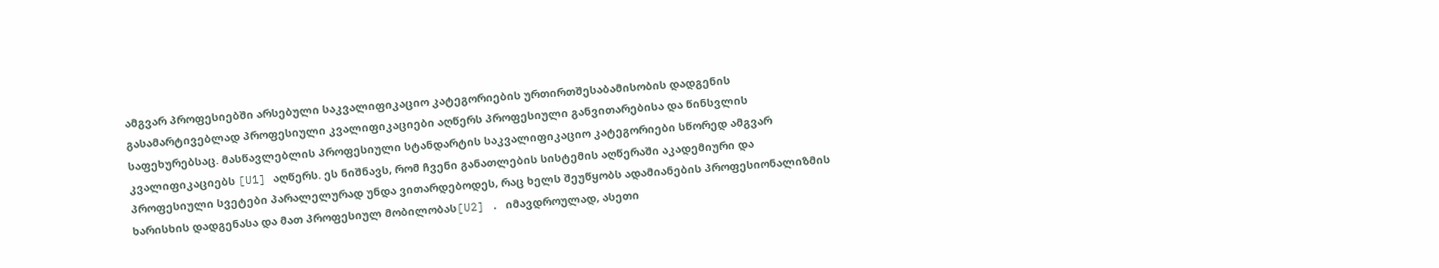ამგვარ პროფესიებში არსებული საკვალიფიკაციო კატეგორიების ურთირთშესაბამისობის დადგენის გასამარტივებლად პროფესიული კვალიფიკაციები აღწერს პროფესიული განვითარებისა და წინსვლის საფეხურებსაც. მასწავლებლის პროფესიული სტანდარტის საკვალიფიკაციო კატეგორიები სწორედ ამგვარ კვალიფიკაციებს [U1] აღწერს. ეს ნიშნავს, რომ ჩვენი განათლების სისტემის აღწერაში აკადემიური და პროფესიული სვეტები პარალელურად უნდა ვითარდებოდეს, რაც ხელს შეუწყობს ადამიანების პროფესიონალიზმის ხარისხის დადგენასა და მათ პროფესიულ მობილობას[U2] . იმავდროულად, ასეთი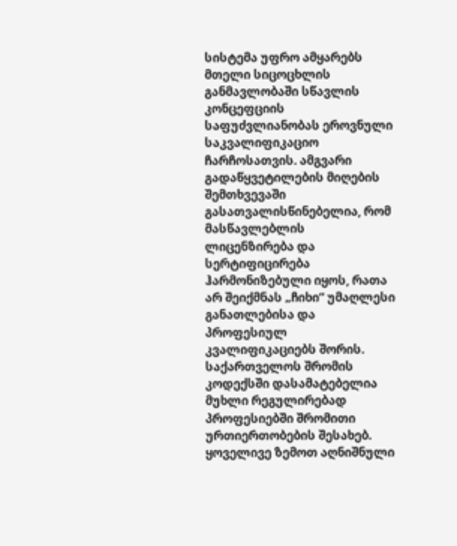სისტემა უფრო ამყარებს მთელი სიცოცხლის განმავლობაში სწავლის კონცეფციის საფუძვლიანობას ეროვნული საკვალიფიკაციო ჩარჩოსათვის. ამგვარი გადაწყვეტილების მიღების შემთხვევაში გასათვალისწინებელია, რომ მასწავლებლის ლიცენზირება და სერტიფიცირება ჰარმონიზებული იყოს, რათა არ შეიქმნას „ჩიხი“ უმაღლესი განათლებისა და პროფესიულ კვალიფიკაციებს შორის.
საქართველოს შრომის კოდექსში დასამატებელია მუხლი რეგულირებად პროფესიებში შრომითი ურთიერთობების შესახებ.
ყოველივე ზემოთ აღნიშნული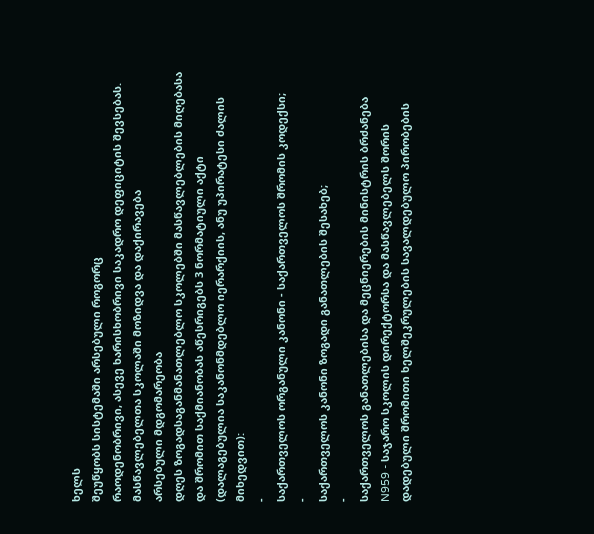ხელს
შეუწყობს სისტემაში არსებული როგორც
რაოდენობრივი, ასევე ხარისხობრივი საკადრო დეფიციტის შევსებას.
მასწავლებელთა სკოლაში მოზიდვა და დაქირავება
არსებული მდგომარეობა
დღეს ზოგადსაგანმანათლებლო სკოლებში მასწავლებლების მიღებასა და შრომით საქმიანობას აწესრიგებს 3 ნორმატიული აქტი (დალაგებულია საკანონმდებლო იერარქიის, ანუ უპირატესი ძალის მიხედვით):
-
საქართველოს ორგანული კანონი - საქართველოს შრომის კოდექსი;
-
საქართველოს კანონი ზოგადი განათლების შესახებ;
-
საქართველოს განათლებისა და მეცნიერების მინისტრის ბრძანება N959 - საჯარო სკოლის დირექტორსა და მასწავლებელს შორის დადებული შრომითი ხელშეკრულების სავალდებულო პირობების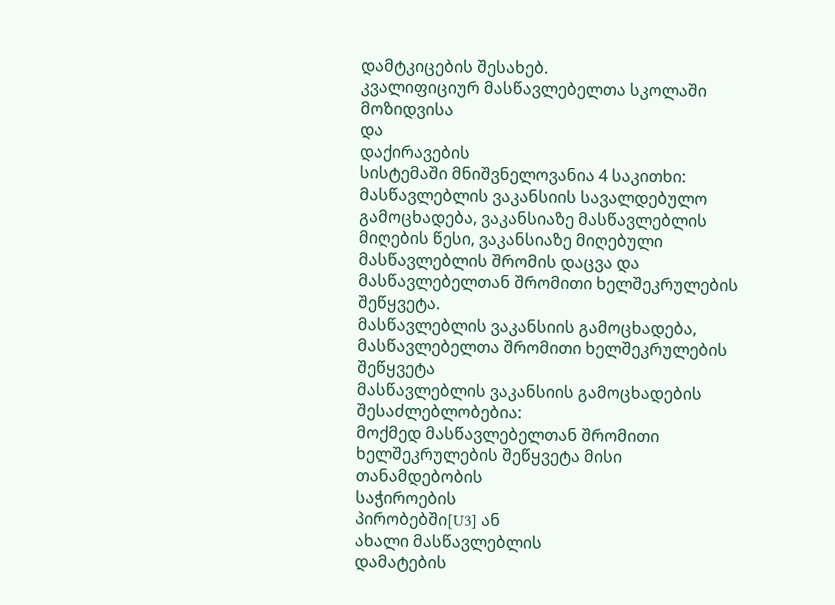დამტკიცების შესახებ.
კვალიფიციურ მასწავლებელთა სკოლაში მოზიდვისა
და
დაქირავების
სისტემაში მნიშვნელოვანია 4 საკითხი: მასწავლებლის ვაკანსიის სავალდებულო გამოცხადება, ვაკანსიაზე მასწავლებლის მიღების წესი, ვაკანსიაზე მიღებული მასწავლებლის შრომის დაცვა და მასწავლებელთან შრომითი ხელშეკრულების შეწყვეტა.
მასწავლებლის ვაკანსიის გამოცხადება, მასწავლებელთა შრომითი ხელშეკრულების შეწყვეტა
მასწავლებლის ვაკანსიის გამოცხადების შესაძლებლობებია:
მოქმედ მასწავლებელთან შრომითი ხელშეკრულების შეწყვეტა მისი თანამდებობის
საჭიროების
პირობებში[U3] ან
ახალი მასწავლებლის
დამატების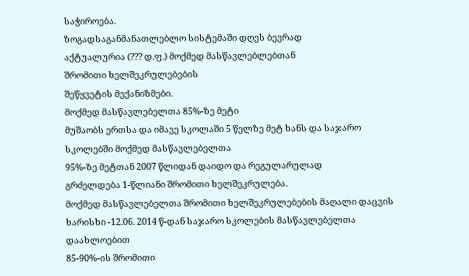საჭიროება.
ზოგადსაგანმანათლებლო სისტემაში დღეს ბევრად
აქტუალურია (??? დ.ფ.) მოქმედ მასწავლებლებთან
შრომითი ხელშეკრულებების
შეწყვეტის მექანიზმები.
მოქმედ მასწავლებელთა 85%-ზე მეტი
მუშაობს ერთსა და იმავე სკოლაში 5 წელზე მეტ ხანს და საჯარო სკოლებში მოქმედ მასწავლებელთა
95%-ზე მეტთან 2007 წლიდან დაიდო და რეგულარულად
გრძელდება 1-წლიანი შრომითი ხელშეკრულება.
მოქმედ მასწავლებელთა შრომითი ხელშეკრულებების მაღალი დაცვის ხარისხი -12.06. 2014 წ-დან საჯარო სკოლების მასწავლებელთა
დაახლოებით
85-90%-ის შრომითი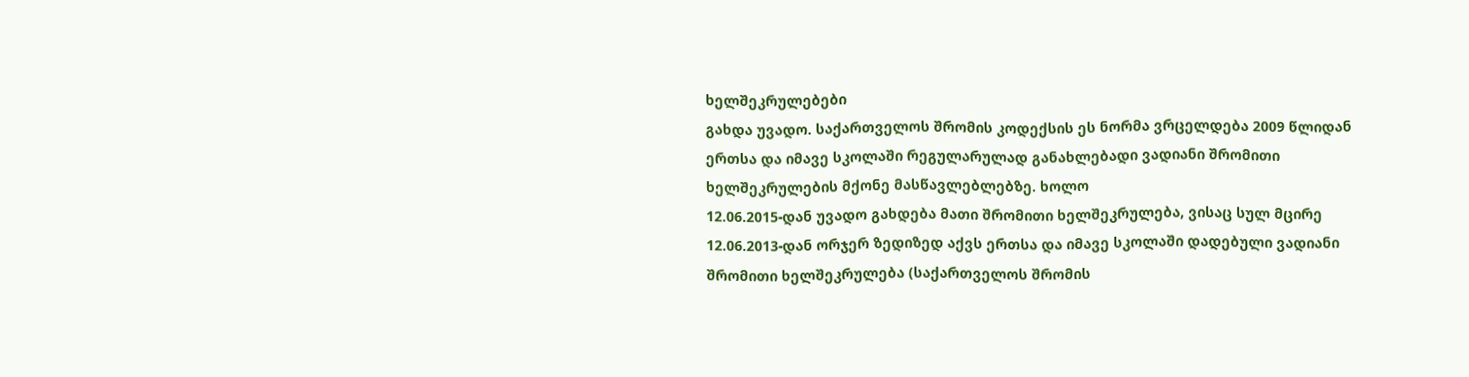ხელშეკრულებები
გახდა უვადო. საქართველოს შრომის კოდექსის ეს ნორმა ვრცელდება 2009 წლიდან ერთსა და იმავე სკოლაში რეგულარულად განახლებადი ვადიანი შრომითი ხელშეკრულების მქონე მასწავლებლებზე. ხოლო
12.06.2015-დან უვადო გახდება მათი შრომითი ხელშეკრულება, ვისაც სულ მცირე
12.06.2013-დან ორჯერ ზედიზედ აქვს ერთსა და იმავე სკოლაში დადებული ვადიანი შრომითი ხელშეკრულება (საქართველოს შრომის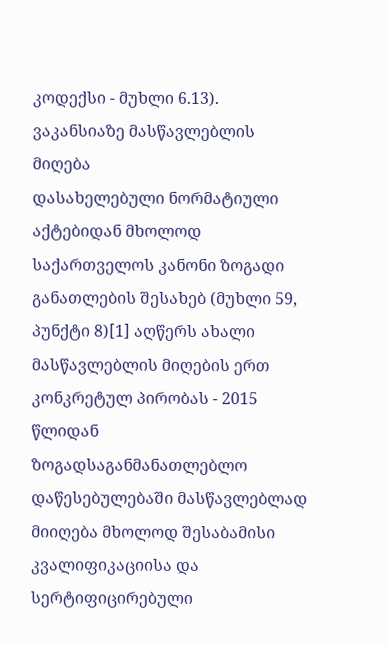კოდექსი - მუხლი 6.13).
ვაკანსიაზე მასწავლებლის მიღება
დასახელებული ნორმატიული აქტებიდან მხოლოდ საქართველოს კანონი ზოგადი განათლების შესახებ (მუხლი 59, პუნქტი 8)[1] აღწერს ახალი მასწავლებლის მიღების ერთ კონკრეტულ პირობას - 2015
წლიდან ზოგადსაგანმანათლებლო დაწესებულებაში მასწავლებლად მიიღება მხოლოდ შესაბამისი კვალიფიკაციისა და სერტიფიცირებული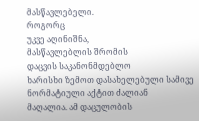მასწავლებელი.
როგორც
უკვე აღინიშნა,
მასწავლებლის შრომის
დაცვის საკანონმდებლო
ხარისხი ზემოთ დასახელებული სამივე
ნორმატიული აქტით ძალიან
მაღალია. ამ დაცულობის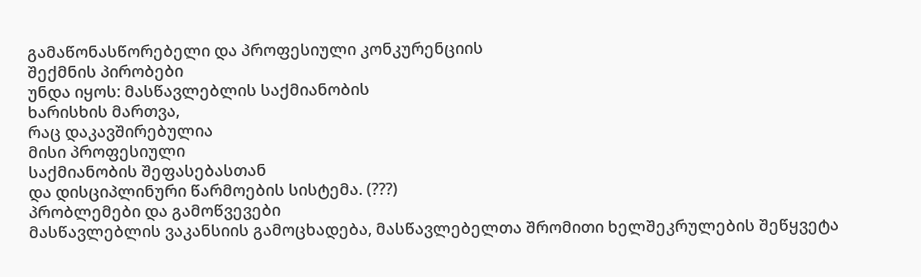გამაწონასწორებელი და პროფესიული კონკურენციის
შექმნის პირობები
უნდა იყოს: მასწავლებლის საქმიანობის
ხარისხის მართვა,
რაც დაკავშირებულია
მისი პროფესიული
საქმიანობის შეფასებასთან
და დისციპლინური წარმოების სისტემა. (???)
პრობლემები და გამოწვევები
მასწავლებლის ვაკანსიის გამოცხადება, მასწავლებელთა შრომითი ხელშეკრულების შეწყვეტა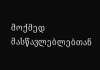მოქმედ
მასწავლებლებთან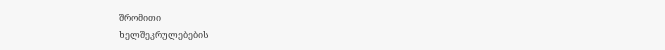შრომითი
ხელშეკრულებების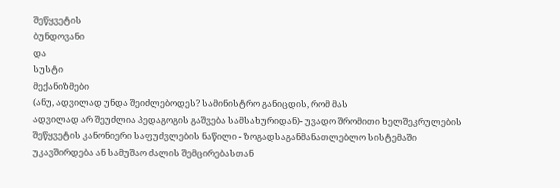შეწყვეტის
ბუნდოვანი
და
სუსტი
მექანიზმები
(ანუ, ადვილად უნდა შეიძლებოდეს? სამინისტრო განიცდის, რომ მას
ადვილად არ შეუძლია პედაგოგის გაშვება სამსახურიდან)- უვადო შრომითი ხელშეკრულების შეწყვეტის კანონიერი საფუძვლების ნაწილი - ზოგადსაგანმანათლებლო სისტემაში უკავშირდება ან სამუშაო ძალის შემცირებასთან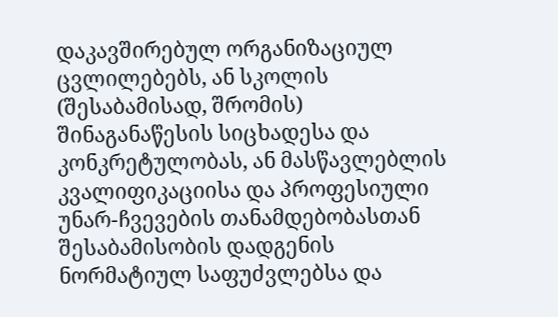დაკავშირებულ ორგანიზაციულ ცვლილებებს, ან სკოლის (შესაბამისად, შრომის) შინაგანაწესის სიცხადესა და კონკრეტულობას, ან მასწავლებლის კვალიფიკაციისა და პროფესიული უნარ-ჩვევების თანამდებობასთან შესაბამისობის დადგენის ნორმატიულ საფუძვლებსა და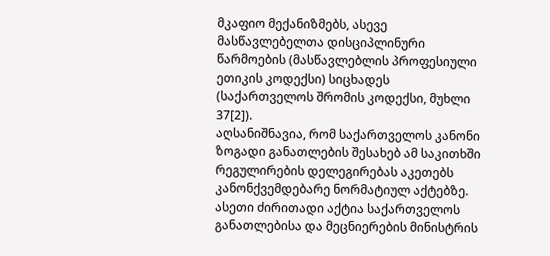მკაფიო მექანიზმებს, ასევე მასწავლებელთა დისციპლინური წარმოების (მასწავლებლის პროფესიული ეთიკის კოდექსი) სიცხადეს (საქართველოს შრომის კოდექსი, მუხლი 37[2]).
აღსანიშნავია, რომ საქართველოს კანონი ზოგადი განათლების შესახებ ამ საკითხში რეგულირების დელეგირებას აკეთებს კანონქვემდებარე ნორმატიულ აქტებზე. ასეთი ძირითადი აქტია საქართველოს განათლებისა და მეცნიერების მინისტრის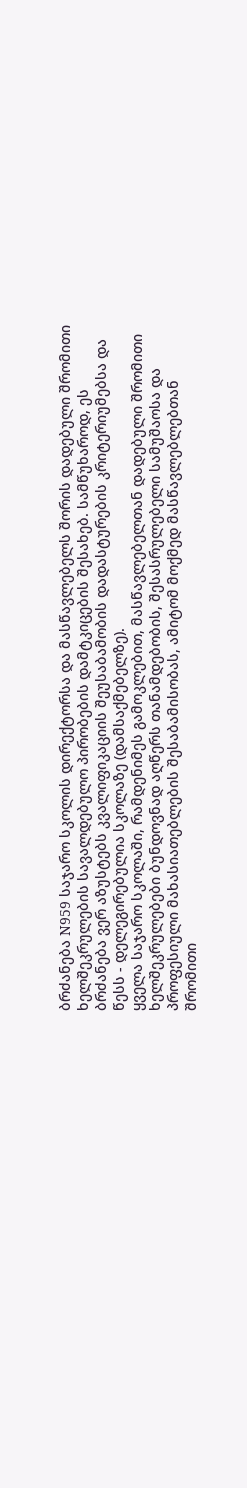ბრძანება N959 საჯარო სკოლის დირექტორსა და მასწავლებელს შორის დადებული შრომითი ხელშეკრულების სავალდებულო პირობების დამტკიცების შესახებ. სამწუხაროდ, ეს ბრძანება ვერ აზუსტებს კვალიფიკაციის შეუსაბამობის დადასტურების კრიტერიუმებსა და წესს - დელეგირებულია სკოლაზე (დამსაქმებელზე).
ყველა საჯარო სკოლაში, რამდენიმეს გამოკლებით, მასწავლებელთან დადებული შრომითი ხელშეკრულებები ბუნდოვნად აღწერს თანამდებობის, შესასრულებელი სამუშაოსა და პროფესიული მახასიათებლების შესაბამისობას, ამიტომ მოქმედ მასწავლებლებთან შრომითი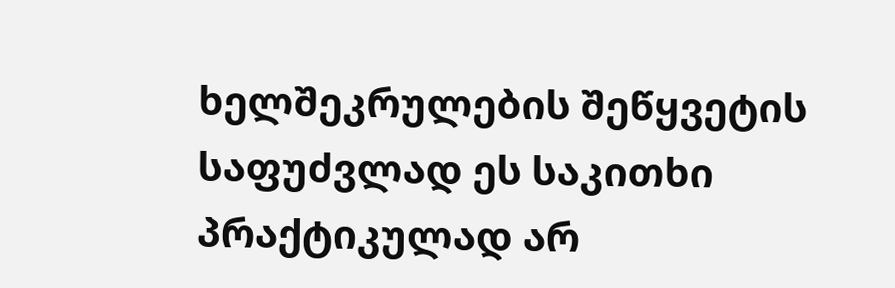ხელშეკრულების შეწყვეტის საფუძვლად ეს საკითხი პრაქტიკულად არ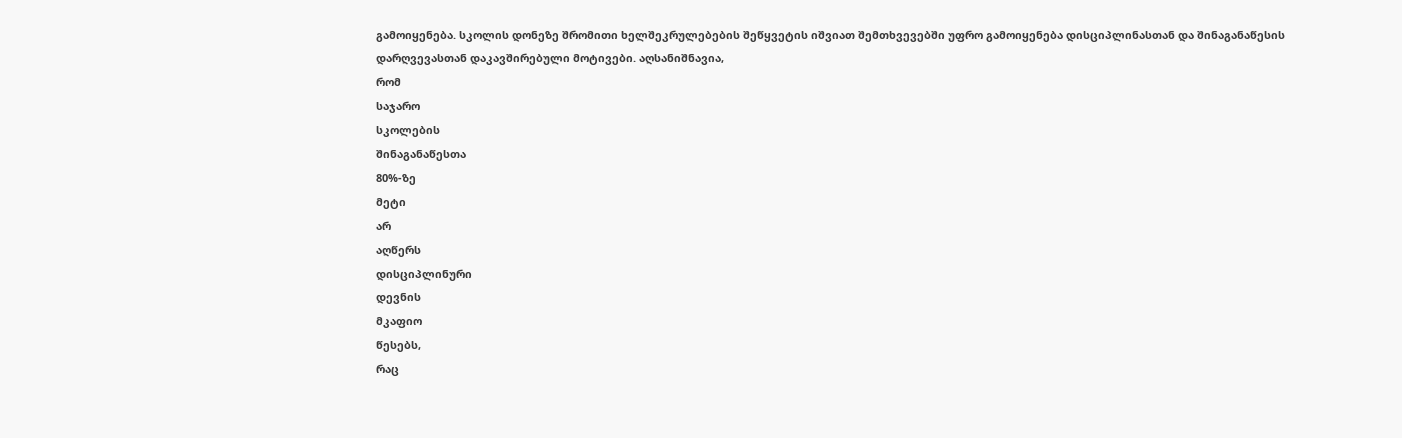გამოიყენება. სკოლის დონეზე შრომითი ხელშეკრულებების შეწყვეტის იშვიათ შემთხვევებში უფრო გამოიყენება დისციპლინასთან და შინაგანაწესის დარღვევასთან დაკავშირებული მოტივები. აღსანიშნავია,
რომ
საჯარო
სკოლების
შინაგანაწესთა
80%-ზე
მეტი
არ
აღწერს
დისციპლინური
დევნის
მკაფიო
წესებს,
რაც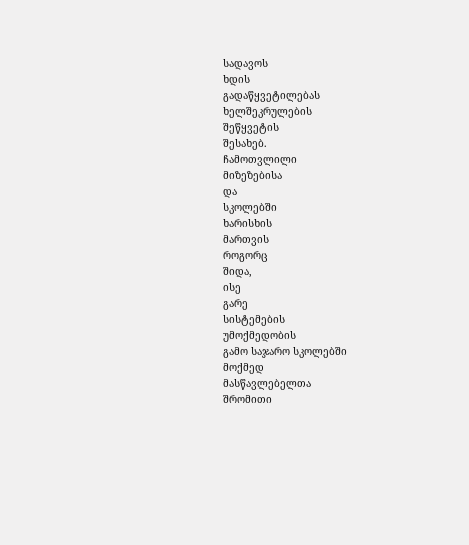სადავოს
ხდის
გადაწყვეტილებას
ხელშეკრულების
შეწყვეტის
შესახებ.
ჩამოთვლილი
მიზეზებისა
და
სკოლებში
ხარისხის
მართვის
როგორც
შიდა,
ისე
გარე
სისტემების
უმოქმედობის
გამო საჯარო სკოლებში
მოქმედ
მასწავლებელთა
შრომითი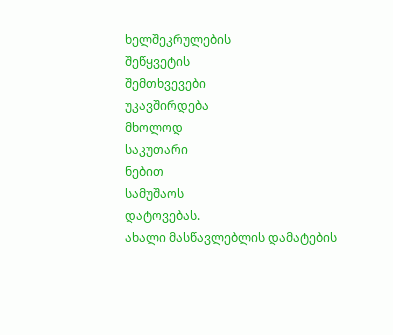ხელშეკრულების
შეწყვეტის
შემთხვევები
უკავშირდება
მხოლოდ
საკუთარი
ნებით
სამუშაოს
დატოვებას.
ახალი მასწავლებლის დამატების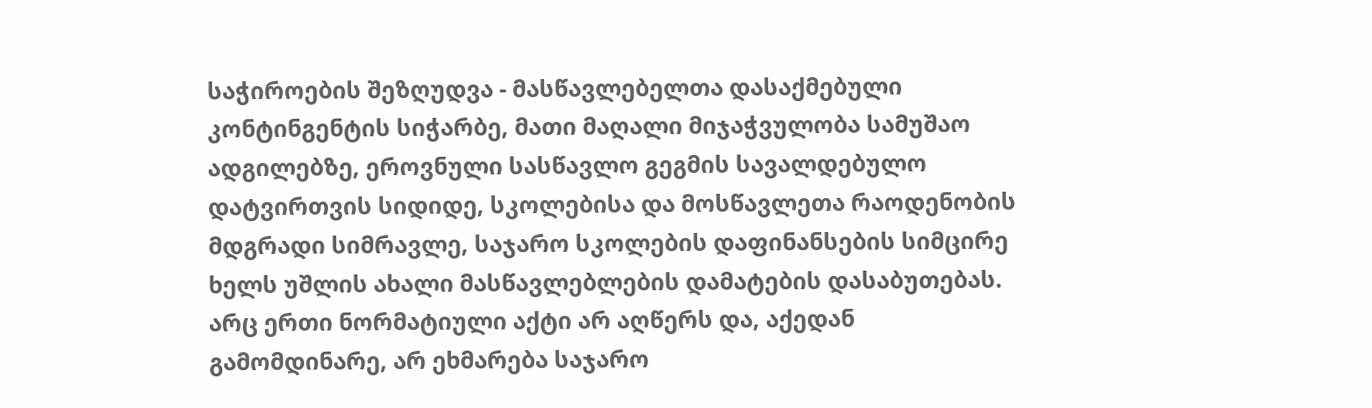საჭიროების შეზღუდვა - მასწავლებელთა დასაქმებული კონტინგენტის სიჭარბე, მათი მაღალი მიჯაჭვულობა სამუშაო ადგილებზე, ეროვნული სასწავლო გეგმის სავალდებულო დატვირთვის სიდიდე, სკოლებისა და მოსწავლეთა რაოდენობის მდგრადი სიმრავლე, საჯარო სკოლების დაფინანსების სიმცირე ხელს უშლის ახალი მასწავლებლების დამატების დასაბუთებას.
არც ერთი ნორმატიული აქტი არ აღწერს და, აქედან გამომდინარე, არ ეხმარება საჯარო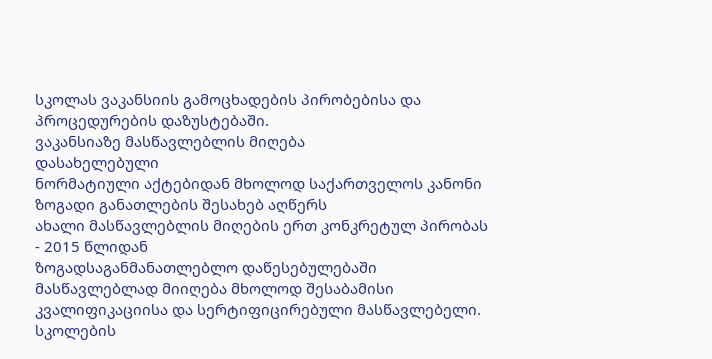სკოლას ვაკანსიის გამოცხადების პირობებისა და პროცედურების დაზუსტებაში.
ვაკანსიაზე მასწავლებლის მიღება
დასახელებული
ნორმატიული აქტებიდან მხოლოდ საქართველოს კანონი ზოგადი განათლების შესახებ აღწერს
ახალი მასწავლებლის მიღების ერთ კონკრეტულ პირობას - 2015 წლიდან
ზოგადსაგანმანათლებლო დაწესებულებაში მასწავლებლად მიიღება მხოლოდ შესაბამისი
კვალიფიკაციისა და სერტიფიცირებული მასწავლებელი.
სკოლების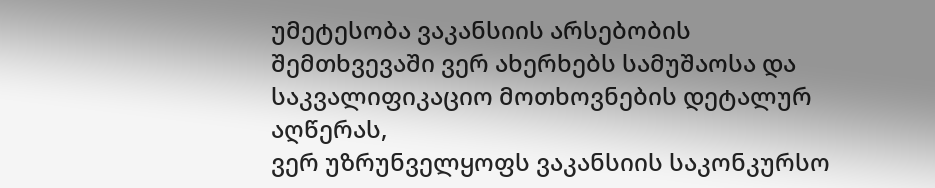უმეტესობა ვაკანსიის არსებობის შემთხვევაში ვერ ახერხებს სამუშაოსა და
საკვალიფიკაციო მოთხოვნების დეტალურ აღწერას,
ვერ უზრუნველყოფს ვაკანსიის საკონკურსო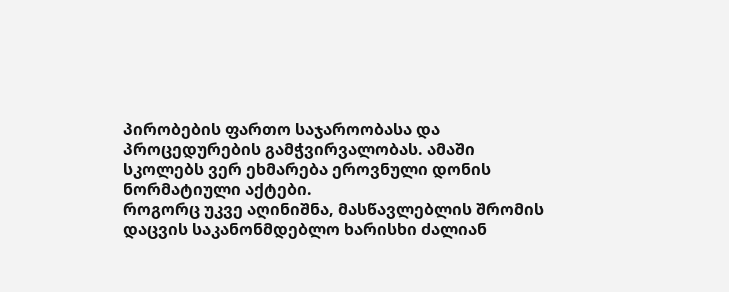პირობების ფართო საჯაროობასა და
პროცედურების გამჭვირვალობას. ამაში
სკოლებს ვერ ეხმარება ეროვნული დონის ნორმატიული აქტები.
როგორც უკვე აღინიშნა, მასწავლებლის შრომის დაცვის საკანონმდებლო ხარისხი ძალიან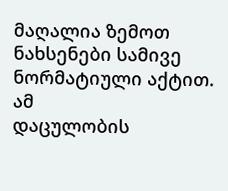მაღალია ზემოთ ნახსენები სამივე ნორმატიული აქტით. ამ
დაცულობის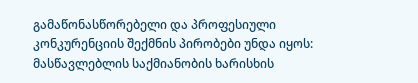გამაწონასწორებელი და პროფესიული კონკურენციის შექმნის პირობები უნდა იყოს: მასწავლებლის საქმიანობის ხარისხის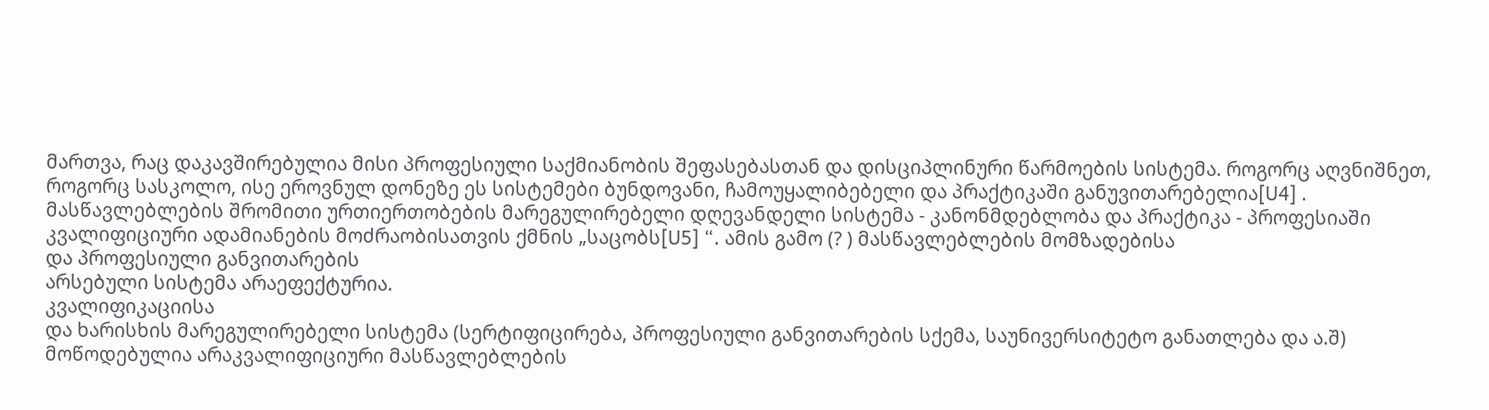მართვა, რაც დაკავშირებულია მისი პროფესიული საქმიანობის შეფასებასთან და დისციპლინური წარმოების სისტემა. როგორც აღვნიშნეთ, როგორც სასკოლო, ისე ეროვნულ დონეზე ეს სისტემები ბუნდოვანი, ჩამოუყალიბებელი და პრაქტიკაში განუვითარებელია[U4] .
მასწავლებლების შრომითი ურთიერთობების მარეგულირებელი დღევანდელი სისტემა - კანონმდებლობა და პრაქტიკა - პროფესიაში კვალიფიციური ადამიანების მოძრაობისათვის ქმნის „საცობს[U5] “. ამის გამო (? ) მასწავლებლების მომზადებისა
და პროფესიული განვითარების
არსებული სისტემა არაეფექტურია.
კვალიფიკაციისა
და ხარისხის მარეგულირებელი სისტემა (სერტიფიცირება, პროფესიული განვითარების სქემა, საუნივერსიტეტო განათლება და ა.შ) მოწოდებულია არაკვალიფიციური მასწავლებლების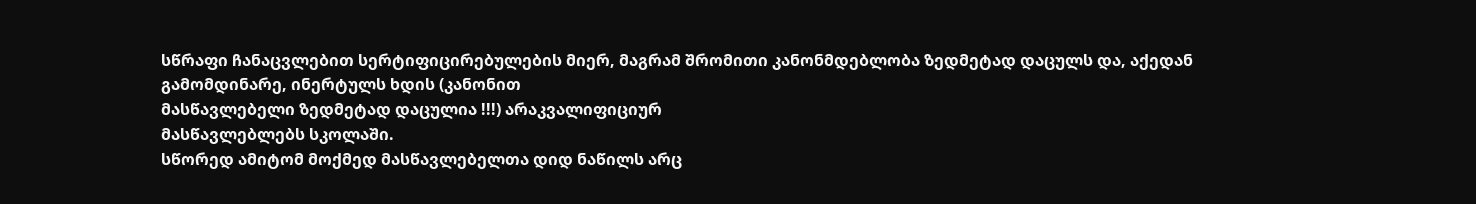სწრაფი ჩანაცვლებით სერტიფიცირებულების მიერ, მაგრამ შრომითი კანონმდებლობა ზედმეტად დაცულს და, აქედან
გამომდინარე, ინერტულს ხდის (კანონით
მასწავლებელი ზედმეტად დაცულია !!!) არაკვალიფიციურ
მასწავლებლებს სკოლაში.
სწორედ ამიტომ მოქმედ მასწავლებელთა დიდ ნაწილს არც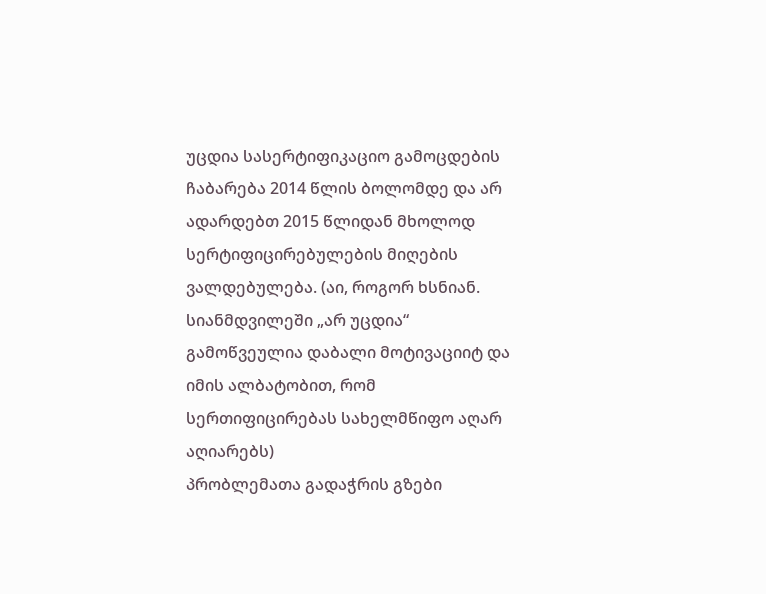უცდია სასერტიფიკაციო გამოცდების ჩაბარება 2014 წლის ბოლომდე და არ ადარდებთ 2015 წლიდან მხოლოდ სერტიფიცირებულების მიღების ვალდებულება. (აი, როგორ ხსნიან.
სიანმდვილეში „არ უცდია“ გამოწვეულია დაბალი მოტივაციიტ და იმის ალბატობით, რომ
სერთიფიცირებას სახელმწიფო აღარ აღიარებს)
პრობლემათა გადაჭრის გზები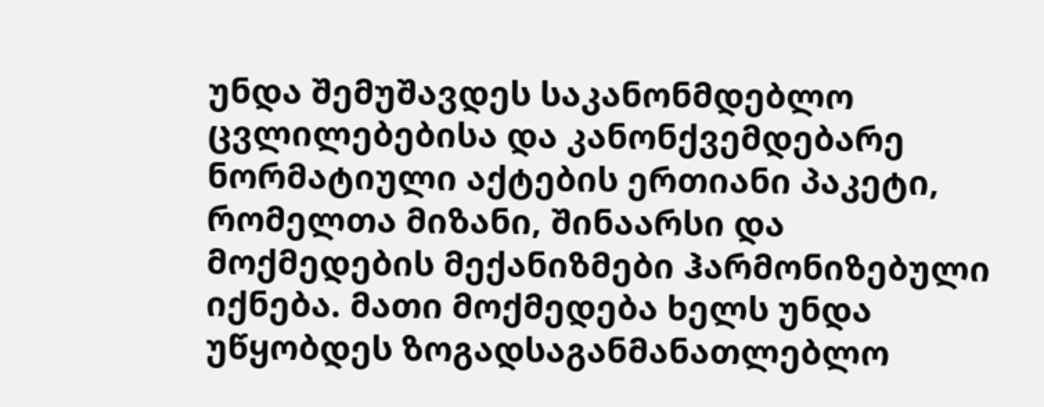უნდა შემუშავდეს საკანონმდებლო ცვლილებებისა და კანონქვემდებარე ნორმატიული აქტების ერთიანი პაკეტი, რომელთა მიზანი, შინაარსი და მოქმედების მექანიზმები ჰარმონიზებული იქნება. მათი მოქმედება ხელს უნდა უწყობდეს ზოგადსაგანმანათლებლო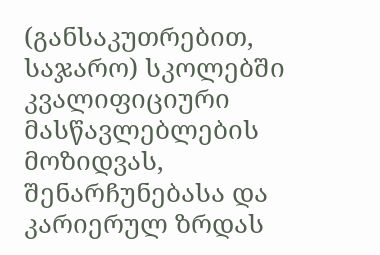(განსაკუთრებით, საჯარო) სკოლებში კვალიფიციური მასწავლებლების მოზიდვას, შენარჩუნებასა და კარიერულ ზრდას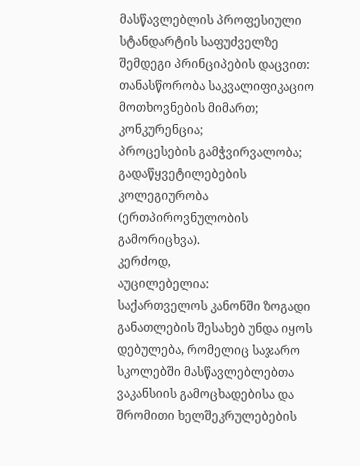მასწავლებლის პროფესიული სტანდარტის საფუძველზე შემდეგი პრინციპების დაცვით:
თანასწორობა საკვალიფიკაციო მოთხოვნების მიმართ;
კონკურენცია;
პროცესების გამჭვირვალობა;
გადაწყვეტილებების კოლეგიურობა (ერთპიროვნულობის გამორიცხვა).
კერძოდ,
აუცილებელია:
საქართველოს კანონში ზოგადი განათლების შესახებ უნდა იყოს დებულება, რომელიც საჯარო სკოლებში მასწავლებლებთა ვაკანსიის გამოცხადებისა და შრომითი ხელშეკრულებების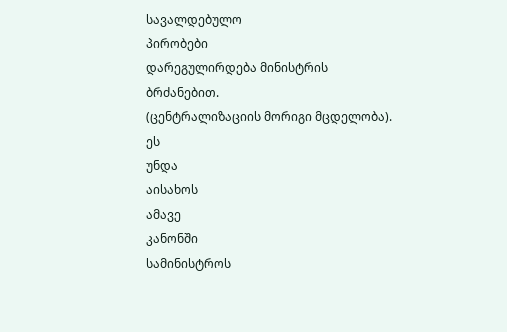სავალდებულო
პირობები
დარეგულირდება მინისტრის ბრძანებით.
(ცენტრალიზაციის მორიგი მცდელობა).
ეს
უნდა
აისახოს
ამავე
კანონში
სამინისტროს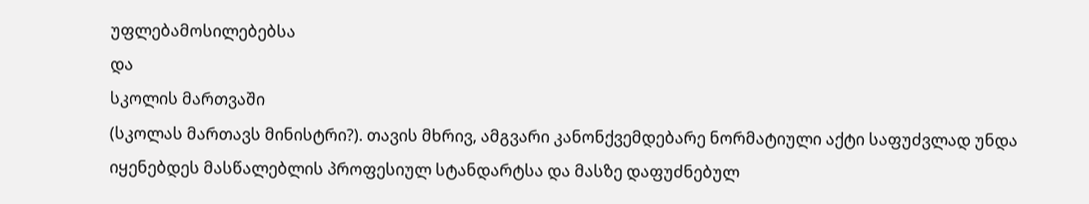უფლებამოსილებებსა
და
სკოლის მართვაში
(სკოლას მართავს მინისტრი?). თავის მხრივ, ამგვარი კანონქვემდებარე ნორმატიული აქტი საფუძვლად უნდა იყენებდეს მასწალებლის პროფესიულ სტანდარტსა და მასზე დაფუძნებულ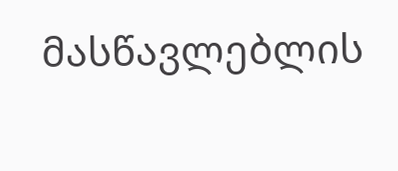მასწავლებლის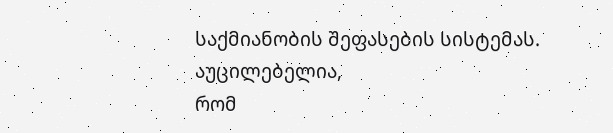საქმიანობის შეფასების სისტემას.
აუცილებელია,
რომ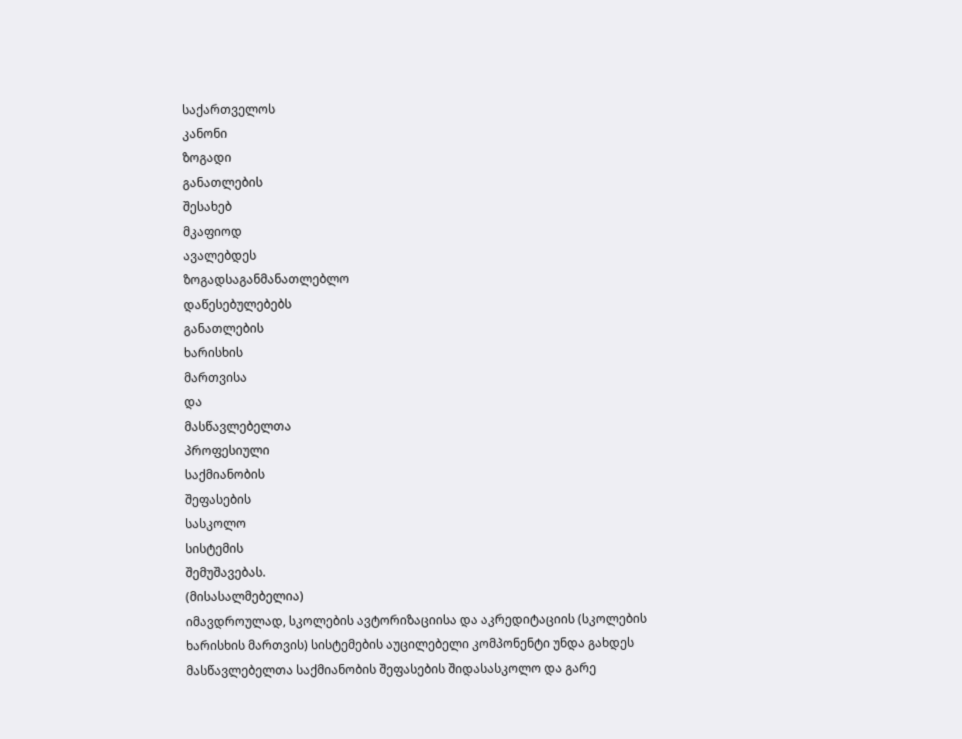საქართველოს
კანონი
ზოგადი
განათლების
შესახებ
მკაფიოდ
ავალებდეს
ზოგადსაგანმანათლებლო
დაწესებულებებს
განათლების
ხარისხის
მართვისა
და
მასწავლებელთა
პროფესიული
საქმიანობის
შეფასების
სასკოლო
სისტემის
შემუშავებას.
(მისასალმებელია)
იმავდროულად, სკოლების ავტორიზაციისა და აკრედიტაციის (სკოლების ხარისხის მართვის) სისტემების აუცილებელი კომპონენტი უნდა გახდეს მასწავლებელთა საქმიანობის შეფასების შიდასასკოლო და გარე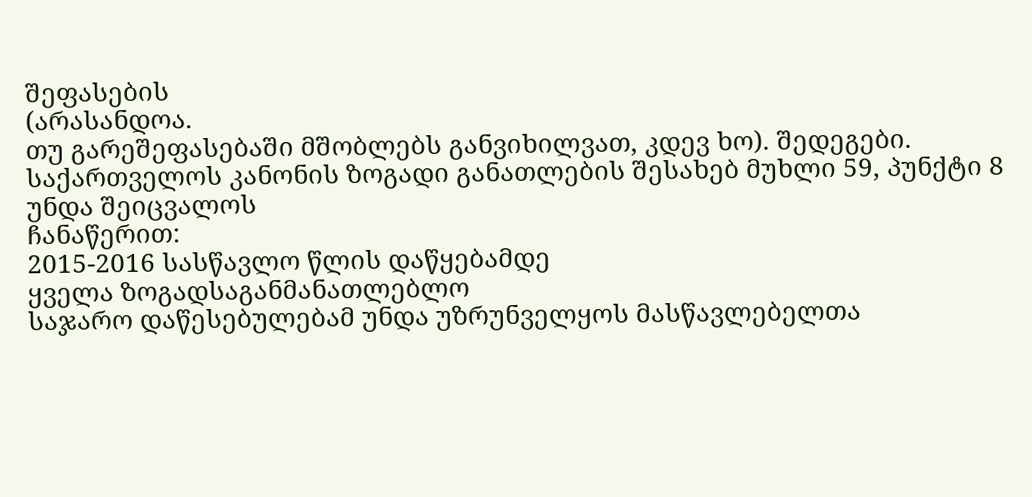შეფასების
(არასანდოა.
თუ გარეშეფასებაში მშობლებს განვიხილვათ, კდევ ხო). შედეგები.
საქართველოს კანონის ზოგადი განათლების შესახებ მუხლი 59, პუნქტი 8 უნდა შეიცვალოს
ჩანაწერით:
2015-2016 სასწავლო წლის დაწყებამდე
ყველა ზოგადსაგანმანათლებლო
საჯარო დაწესებულებამ უნდა უზრუნველყოს მასწავლებელთა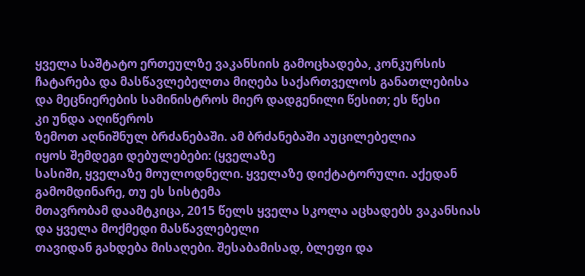ყველა საშტატო ერთეულზე ვაკანსიის გამოცხადება, კონკურსის ჩატარება და მასწავლებელთა მიღება საქართველოს განათლებისა და მეცნიერების სამინისტროს მიერ დადგენილი წესით; ეს წესი
კი უნდა აღიწეროს
ზემოთ აღნიშნულ ბრძანებაში. ამ ბრძანებაში აუცილებელია
იყოს შემდეგი დებულებები: (ყველაზე
სასიში, ყველაზე მოულოდნელი. ყველაზე დიქტატორული. აქედან გამომდინარე, თუ ეს სისტემა
მთავრობამ დაამტკიცა, 2015 წელს ყველა სკოლა აცხადებს ვაკანსიას და ყველა მოქმედი მასწავლებელი
თავიდან გახდება მისაღები. შესაბამისად, ბლეფი და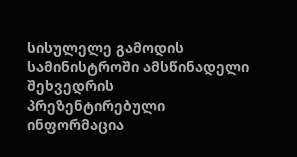სისულელე გამოდის სამინისტროში ამსწინადელი
შეხვედრის პრეზენტირებული ინფორმაცია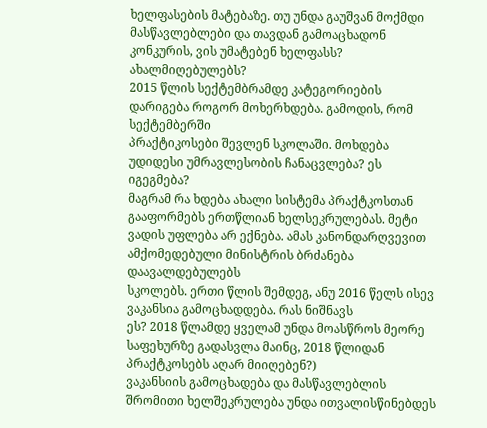ხელფასების მატებაზე. თუ უნდა გაუშვან მოქმდი
მასწავლებლები და თავდან გამოაცხადონ კონკურის, ვის უმატებენ ხელფასს? ახალმიღებულებს?
2015 წლის სექტემბრამდე კატეგორიების დარიგება როგორ მოხერხდება. გამოდის, რომ სექტემბერში
პრაქტიკოსები შევლენ სკოლაში. მოხდება უდიდესი უმრავლესობის ჩანაცვლება? ეს იგეგმება?
მაგრამ რა ხდება ახალი სისტემა პრაქტკოსთან გააფორმებს ერთწლიან ხელსეკრულებას. მეტი
ვადის უფლება არ ექნება. ამას კანონდარღვევით ამქომედებული მინისტრის ბრძანება დაავალდებულებს
სკოლებს. ერთი წლის შემდეგ, ანუ 2016 წელს ისევ ვაკანსია გამოცხადდება. რას ნიშნავს
ეს? 2018 წლამდე ყველამ უნდა მოასწროს მეორე საფეხურზე გადასვლა მაინც, 2018 წლიდან
პრაქტკოსებს აღარ მიიღებენ?)
ვაკანსიის გამოცხადება და მასწავლებლის
შრომითი ხელშეკრულება უნდა ითვალისწინებდეს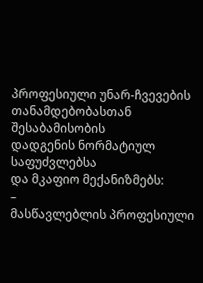პროფესიული უნარ-ჩვევების
თანამდებობასთან შესაბამისობის
დადგენის ნორმატიულ საფუძვლებსა
და მკაფიო მექანიზმებს:
–
მასწავლებლის პროფესიული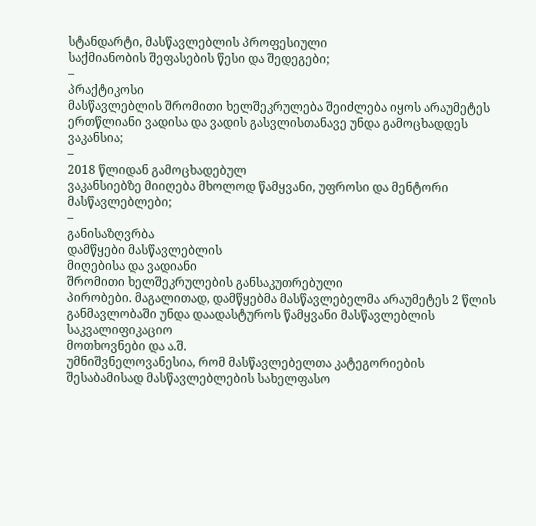სტანდარტი, მასწავლებლის პროფესიული
საქმიანობის შეფასების წესი და შედეგები;
–
პრაქტიკოსი
მასწავლებლის შრომითი ხელშეკრულება შეიძლება იყოს არაუმეტეს ერთწლიანი ვადისა და ვადის გასვლისთანავე უნდა გამოცხადდეს ვაკანსია;
–
2018 წლიდან გამოცხადებულ
ვაკანსიებზე მიიღება მხოლოდ წამყვანი, უფროსი და მენტორი მასწავლებლები;
–
განისაზღვრბა
დამწყები მასწავლებლის
მიღებისა და ვადიანი
შრომითი ხელშეკრულების განსაკუთრებული
პირობები. მაგალითად, დამწყებმა მასწავლებელმა არაუმეტეს 2 წლის განმავლობაში უნდა დაადასტუროს წამყვანი მასწავლებლის საკვალიფიკაციო
მოთხოვნები და ა.შ.
უმნიშვნელოვანესია, რომ მასწავლებელთა კატეგორიების შესაბამისად მასწავლებლების სახელფასო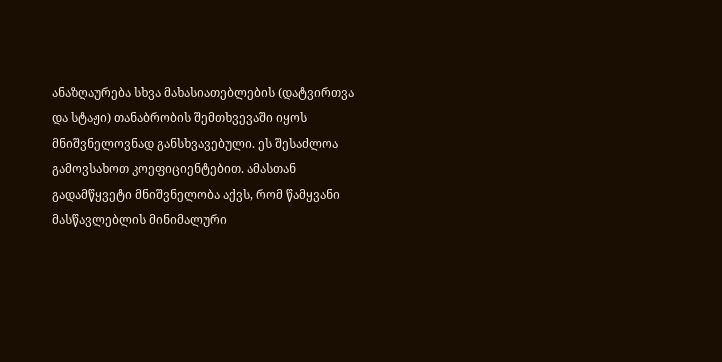ანაზღაურება სხვა მახასიათებლების (დატვირთვა და სტაჟი) თანაბრობის შემთხვევაში იყოს მნიშვნელოვნად განსხვავებული. ეს შესაძლოა გამოვსახოთ კოეფიციენტებით. ამასთან გადამწყვეტი მნიშვნელობა აქვს, რომ წამყვანი მასწავლებლის მინიმალური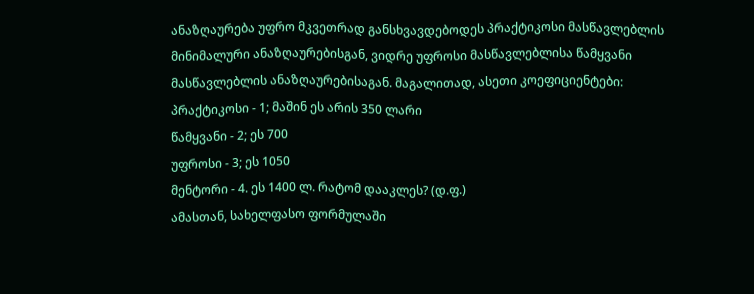ანაზღაურება უფრო მკვეთრად განსხვავდებოდეს პრაქტიკოსი მასწავლებლის მინიმალური ანაზღაურებისგან, ვიდრე უფროსი მასწავლებლისა წამყვანი
მასწავლებლის ანაზღაურებისაგან. მაგალითად, ასეთი კოეფიციენტები:
პრაქტიკოსი - 1; მაშინ ეს არის 350 ლარი
წამყვანი - 2; ეს 700
უფროსი - 3; ეს 1050
მენტორი - 4. ეს 1400 ლ. რატომ დააკლეს? (დ.ფ.)
ამასთან, სახელფასო ფორმულაში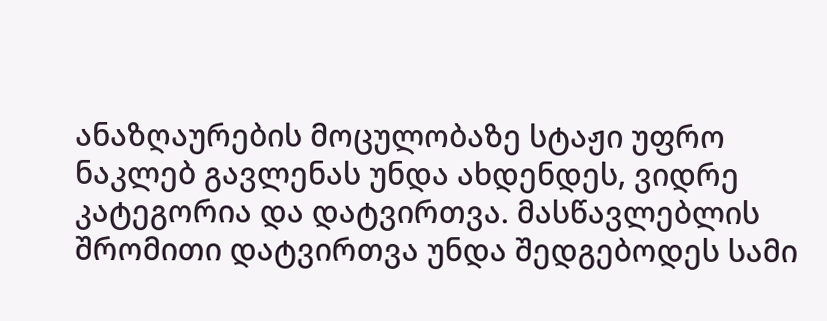ანაზღაურების მოცულობაზე სტაჟი უფრო ნაკლებ გავლენას უნდა ახდენდეს, ვიდრე კატეგორია და დატვირთვა. მასწავლებლის შრომითი დატვირთვა უნდა შედგებოდეს სამი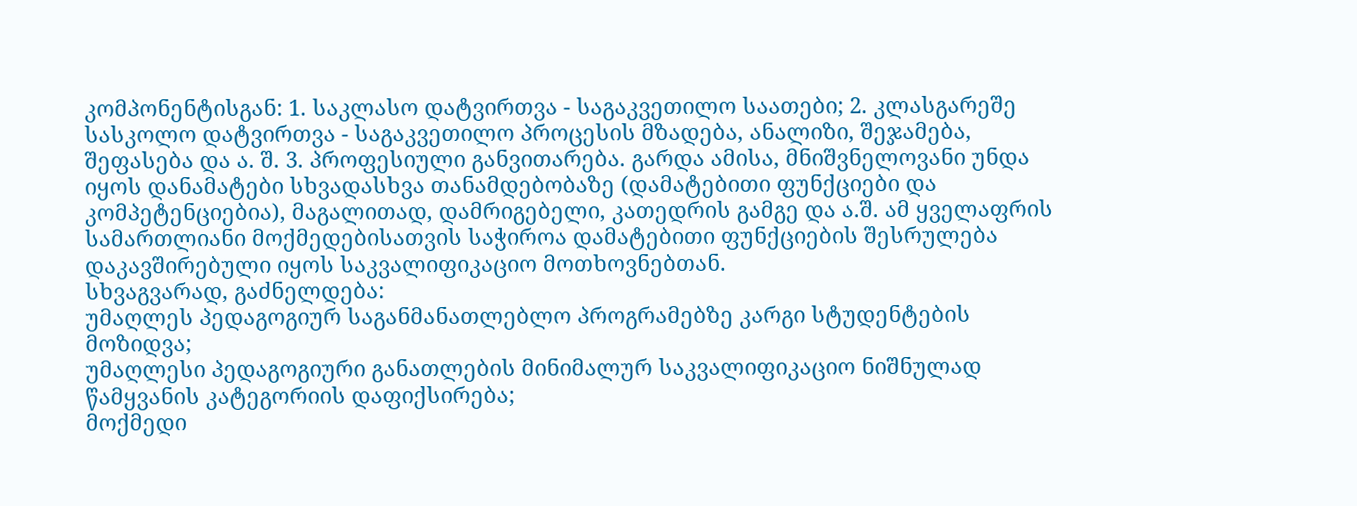კომპონენტისგან: 1. საკლასო დატვირთვა - საგაკვეთილო საათები; 2. კლასგარეშე სასკოლო დატვირთვა - საგაკვეთილო პროცესის მზადება, ანალიზი, შეჯამება, შეფასება და ა. შ. 3. პროფესიული განვითარება. გარდა ამისა, მნიშვნელოვანი უნდა იყოს დანამატები სხვადასხვა თანამდებობაზე (დამატებითი ფუნქციები და კომპეტენციებია), მაგალითად, დამრიგებელი, კათედრის გამგე და ა.შ. ამ ყველაფრის სამართლიანი მოქმედებისათვის საჭიროა დამატებითი ფუნქციების შესრულება დაკავშირებული იყოს საკვალიფიკაციო მოთხოვნებთან.
სხვაგვარად, გაძნელდება:
უმაღლეს პედაგოგიურ საგანმანათლებლო პროგრამებზე კარგი სტუდენტების მოზიდვა;
უმაღლესი პედაგოგიური განათლების მინიმალურ საკვალიფიკაციო ნიშნულად წამყვანის კატეგორიის დაფიქსირება;
მოქმედი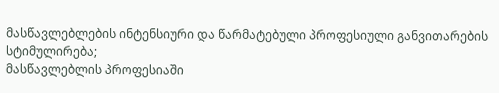მასწავლებლების ინტენსიური და წარმატებული პროფესიული განვითარების სტიმულირება;
მასწავლებლის პროფესიაში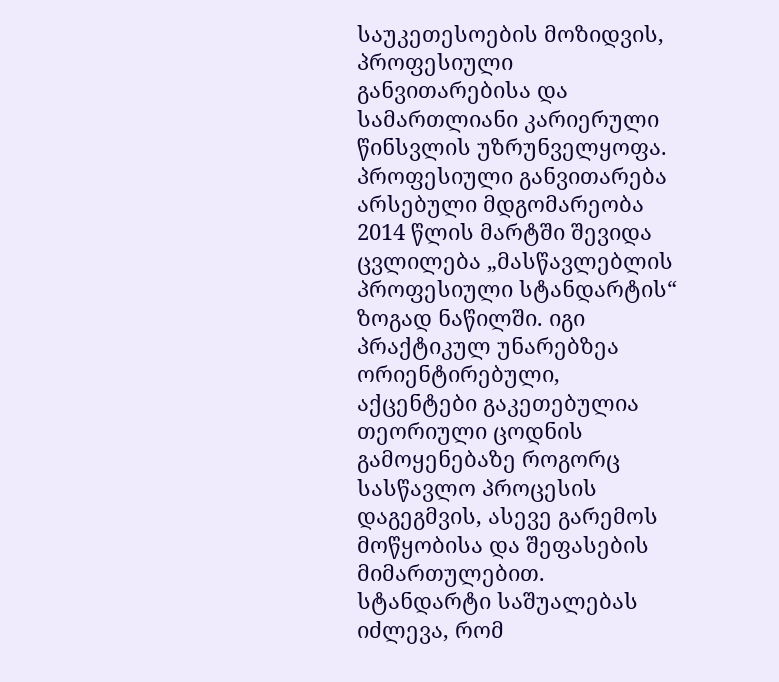საუკეთესოების მოზიდვის, პროფესიული განვითარებისა და სამართლიანი კარიერული წინსვლის უზრუნველყოფა.
პროფესიული განვითარება
არსებული მდგომარეობა
2014 წლის მარტში შევიდა ცვლილება „მასწავლებლის
პროფესიული სტანდარტის“ ზოგად ნაწილში. იგი პრაქტიკულ უნარებზეა ორიენტირებული,
აქცენტები გაკეთებულია თეორიული ცოდნის გამოყენებაზე როგორც სასწავლო პროცესის
დაგეგმვის, ასევე გარემოს მოწყობისა და შეფასების მიმართულებით. სტანდარტი საშუალებას
იძლევა, რომ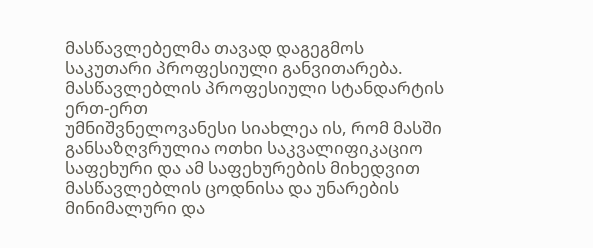მასწავლებელმა თავად დაგეგმოს
საკუთარი პროფესიული განვითარება.
მასწავლებლის პროფესიული სტანდარტის ერთ-ერთ
უმნიშვნელოვანესი სიახლეა ის, რომ მასში
განსაზღვრულია ოთხი საკვალიფიკაციო საფეხური და ამ საფეხურების მიხედვით
მასწავლებლის ცოდნისა და უნარების
მინიმალური და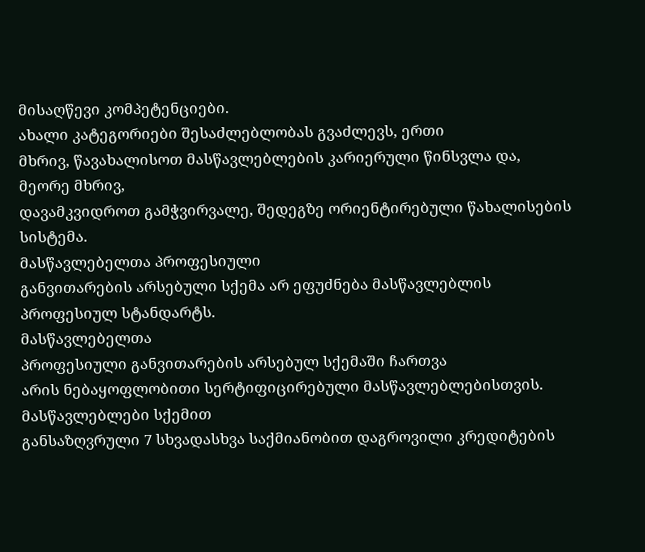მისაღწევი კომპეტენციები.
ახალი კატეგორიები შესაძლებლობას გვაძლევს, ერთი
მხრივ, წავახალისოთ მასწავლებლების კარიერული წინსვლა და, მეორე მხრივ,
დავამკვიდროთ გამჭვირვალე, შედეგზე ორიენტირებული წახალისების სისტემა.
მასწავლებელთა პროფესიული
განვითარების არსებული სქემა არ ეფუძნება მასწავლებლის პროფესიულ სტანდარტს.
მასწავლებელთა
პროფესიული განვითარების არსებულ სქემაში ჩართვა
არის ნებაყოფლობითი სერტიფიცირებული მასწავლებლებისთვის. მასწავლებლები სქემით
განსაზღვრული 7 სხვადასხვა საქმიანობით დაგროვილი კრედიტების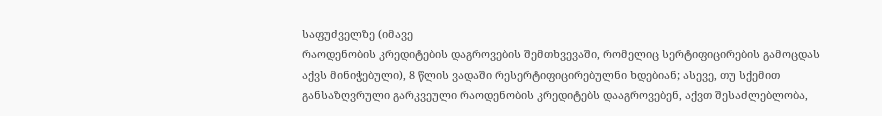საფუძველზე (იმავე
რაოდენობის კრედიტების დაგროვების შემთხვევაში, რომელიც სერტიფიცირების გამოცდას
აქვს მინიჭებული), 8 წლის ვადაში რესერტიფიცირებულნი ხდებიან; ასევე, თუ სქემით
განსაზღვრული გარკვეული რაოდენობის კრედიტებს დააგროვებენ, აქვთ შესაძლებლობა,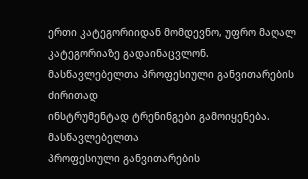ერთი კატეგორიიდან მომდევნო, უფრო მაღალ კატეგორიაზე გადაინაცვლონ.
მასწავლებელთა პროფესიული განვითარების ძირითად
ინსტრუმენტად ტრენინგები გამოიყენება.
მასწავლებელთა
პროფესიული განვითარების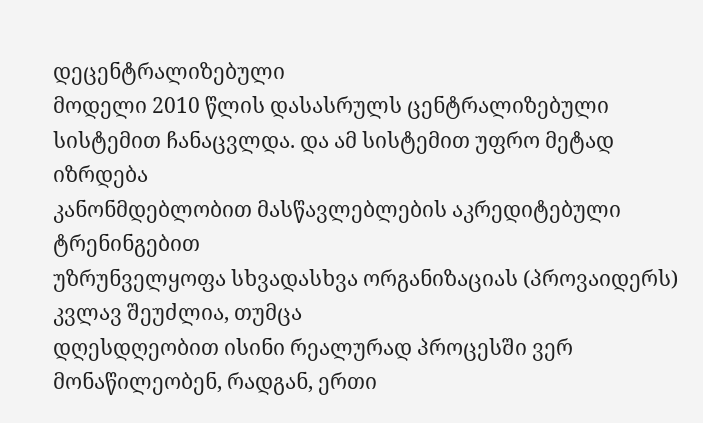დეცენტრალიზებული
მოდელი 2010 წლის დასასრულს ცენტრალიზებული სისტემით ჩანაცვლდა. და ამ სისტემით უფრო მეტად იზრდება
კანონმდებლობით მასწავლებლების აკრედიტებული ტრენინგებით
უზრუნველყოფა სხვადასხვა ორგანიზაციას (პროვაიდერს) კვლავ შეუძლია, თუმცა
დღესდღეობით ისინი რეალურად პროცესში ვერ მონაწილეობენ, რადგან, ერთი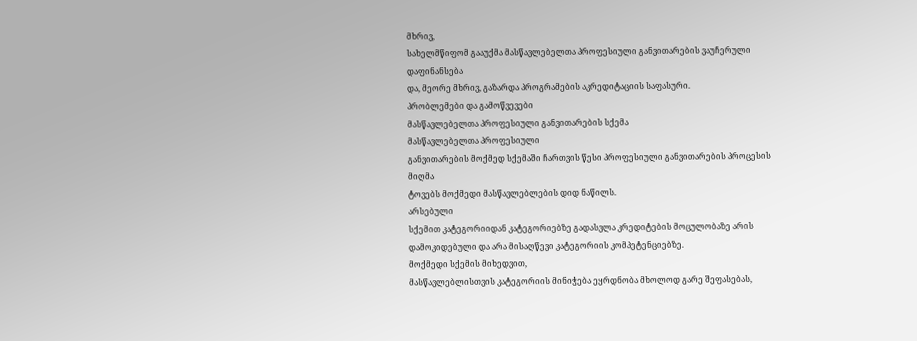მხრივ,
სახელმწიფომ გააუქმა მასწავლებელთა პროფესიული განვითარების ვაუჩერული დაფინანსება
და, მეორე მხრივ, გაზარდა პროგრამების აკრედიტაციის საფასური.
პრობლემები და გამოწვევები
მასწავლებელთა პროფესიული განვითარების სქემა
მასწავლებელთა პროფესიული
განვითარების მოქმედ სქემაში ჩართვის წესი პროფესიული განვითარების პროცესის მიღმა
ტოვებს მოქმედი მასწავლებლების დიდ ნაწილს.
არსებული
სქემით კატეგორიიდან კატეგორიებზე გადასვლა კრედიტების მოცულობაზე არის
დამოკიდებული და არა მისაღწევი კატეგორიის კომპეტენციებზე.
მოქმედი სქემის მიხედვით,
მასწავლებლისთვის კატეგორიის მინიჭება ეყრდნობა მხოლოდ გარე შეფასებას,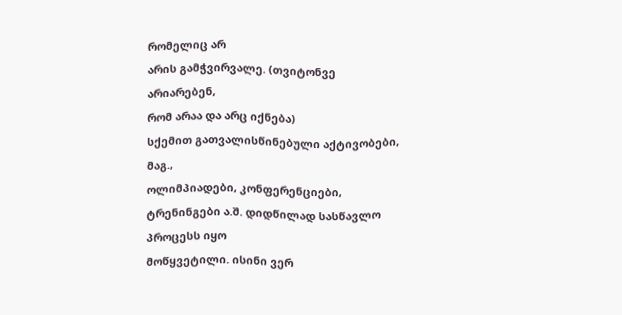რომელიც არ
არის გამჭვირვალე. (თვიტონვე არიარებენ,
რომ არაა და არც იქნება)
სქემით გათვალისწინებული აქტივობები, მაგ.,
ოლიმპიადები, კონფერენციები, ტრენინგები ა.შ. დიდწილად სასწავლო პროცესს იყო
მოწყვეტილი. ისინი ვერ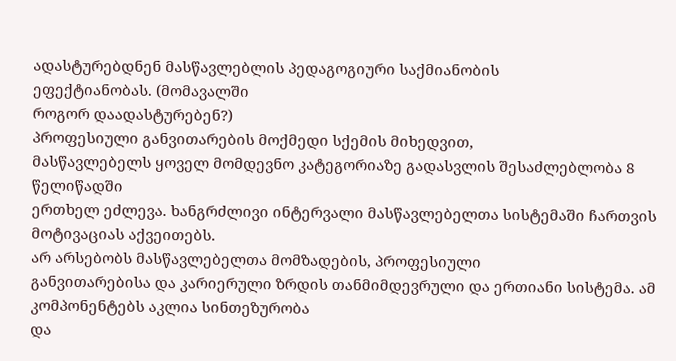ადასტურებდნენ მასწავლებლის პედაგოგიური საქმიანობის
ეფექტიანობას. (მომავალში
როგორ დაადასტურებენ?)
პროფესიული განვითარების მოქმედი სქემის მიხედვით,
მასწავლებელს ყოველ მომდევნო კატეგორიაზე გადასვლის შესაძლებლობა 8 წელიწადში
ერთხელ ეძლევა. ხანგრძლივი ინტერვალი მასწავლებელთა სისტემაში ჩართვის მოტივაციას აქვეითებს.
არ არსებობს მასწავლებელთა მომზადების, პროფესიული
განვითარებისა და კარიერული ზრდის თანმიმდევრული და ერთიანი სისტემა. ამ
კომპონენტებს აკლია სინთეზურობა
და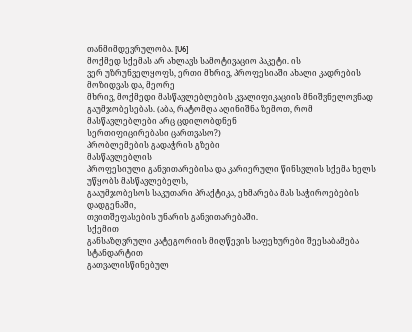თანმიმდევრულობა. [U6]
მოქმედ სქემას არ ახლავს სამოტივაციო პაკეტი. ის
ვერ უზრუნველყოფს, ერთი მხრივ, პროფესიაში ახალი კადრების მოზიდვას და, მეორე
მხრივ, მოქმედი მასწავლებლების კვალიფიკაციის მნიშვნელოვნად გაუმჯობესებას. (აბა, რატომღა აღინიშნა ზემოთ, რომ მასწავლებლები არც ცდილობდნენ
სერთიფიცირებასი ცართვასო?)
პრობლემების გადაჭრის გზები
მასწავლებლის
პროფესიული განვითარებისა და კარიერული წინსვლის სქემა ხელს უწყობს მასწავლებელს,
გააუმჯობესოს საკუთარი პრაქტიკა, ეხმარება მას საჭიროებების დადგენაში,
თვითშეფასების უნარის განვითარებაში.
სქემით
განსაზღვრული კატეგორიის მიღწევის საფეხურები შეესაბამება სტანდარტით
გათვალისწინებულ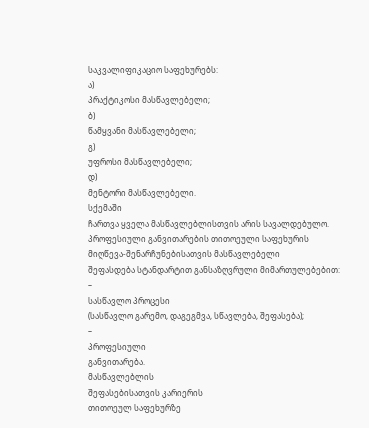საკვალიფიკაციო საფეხურებს:
ა)
პრაქტიკოსი მასწავლებელი;
ბ)
წამყვანი მასწავლებელი;
გ)
უფროსი მასწავლებელი;
დ)
მენტორი მასწავლებელი.
სქემაში
ჩართვა ყველა მასწავლებლისთვის არის სავალდებულო.
პროფესიული განვითარების თითოეული საფეხურის
მიღწევა-შენარჩუნებისათვის მასწავლებელი
შეფასდება სტანდარტით განსაზღვრული მიმართულებებით:
–
სასწავლო პროცესი
(სასწავლო გარემო, დაგეგმვა, სწავლება, შეფასება);
–
პროფესიული
განვითარება.
მასწავლებლის
შეფასებისათვის კარიერის
თითოეულ საფეხურზე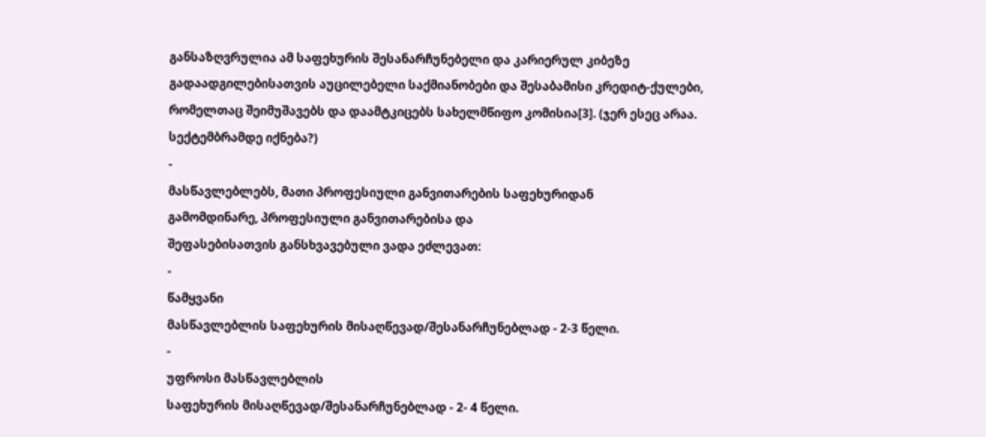განსაზღვრულია ამ საფეხურის შესანარჩუნებელი და კარიერულ კიბეზე
გადაადგილებისათვის აუცილებელი საქმიანობები და შესაბამისი კრედიტ-ქულები,
რომელთაც შეიმუშავებს და დაამტკიცებს სახელმწიფო კომისია[3]. (ჯერ ესეც არაა. სექტემბრამდე იქნება?)
-
მასწავლებლებს, მათი პროფესიული განვითარების საფეხურიდან
გამომდინარე, პროფესიული განვითარებისა და
შეფასებისათვის განსხვავებული ვადა ეძლევათ:
-
წამყვანი
მასწავლებლის საფეხურის მისაღწევად/შესანარჩუნებლად - 2-3 წელი.
-
უფროსი მასწავლებლის
საფეხურის მისაღწევად/შესანარჩუნებლად - 2- 4 წელი.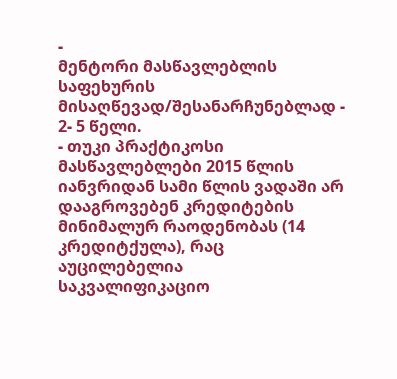-
მენტორი მასწავლებლის
საფეხურის მისაღწევად/შესანარჩუნებლად - 2- 5 წელი.
- თუკი პრაქტიკოსი მასწავლებლები 2015 წლის იანვრიდან სამი წლის ვადაში არ დააგროვებენ კრედიტების მინიმალურ რაოდენობას (14 კრედიტქულა), რაც აუცილებელია
საკვალიფიკაციო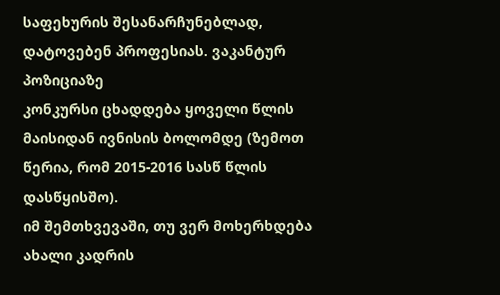საფეხურის შესანარჩუნებლად, დატოვებენ პროფესიას. ვაკანტურ პოზიციაზე
კონკურსი ცხადდება ყოველი წლის მაისიდან ივნისის ბოლომდე (ზემოთ წერია, რომ 2015-2016 სასწ წლის დასწყისშო).
იმ შემთხვევაში, თუ ვერ მოხერხდება ახალი კადრის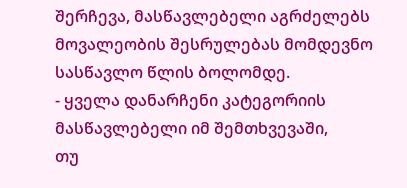შერჩევა, მასწავლებელი აგრძელებს
მოვალეობის შესრულებას მომდევნო სასწავლო წლის ბოლომდე.
- ყველა დანარჩენი კატეგორიის მასწავლებელი იმ შემთხვევაში,
თუ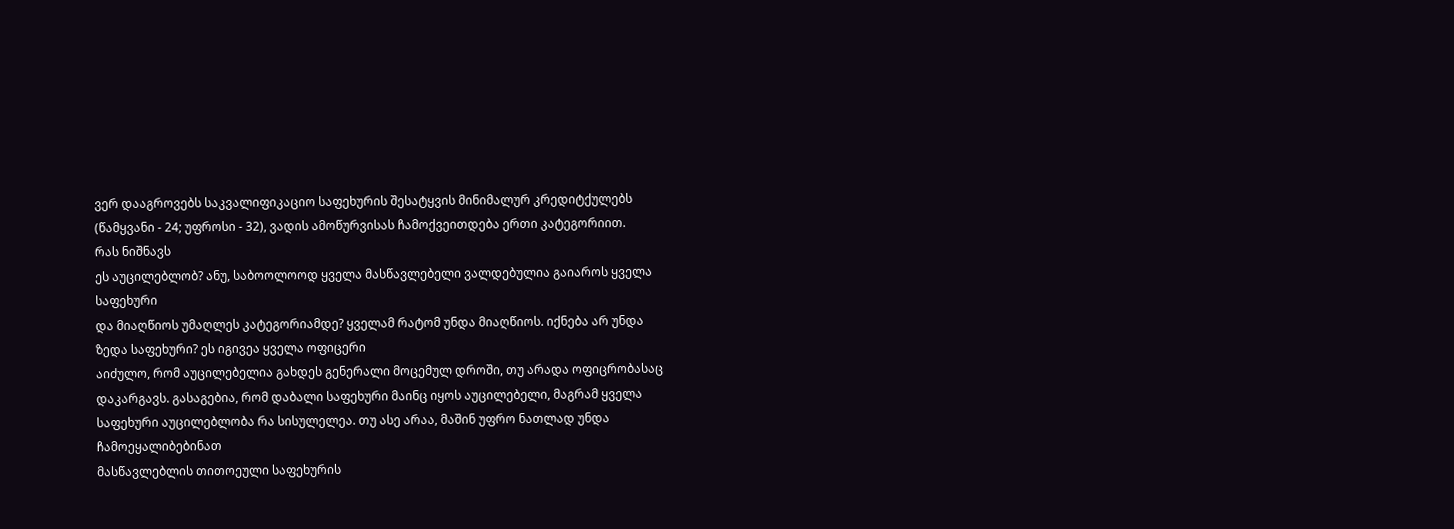ვერ დააგროვებს საკვალიფიკაციო საფეხურის შესატყვის მინიმალურ კრედიტქულებს
(წამყვანი - 24; უფროსი - 32), ვადის ამოწურვისას ჩამოქვეითდება ერთი კატეგორიით.
რას ნიშნავს
ეს აუცილებლობ? ანუ, საბოოლოოდ ყველა მასწავლებელი ვალდებულია გაიაროს ყველა საფეხური
და მიაღწიოს უმაღლეს კატეგორიამდე? ყველამ რატომ უნდა მიაღწიოს. იქნება არ უნდა
ზედა საფეხური? ეს იგივეა ყველა ოფიცერი
აიძულო, რომ აუცილებელია გახდეს გენერალი მოცემულ დროში, თუ არადა ოფიცრობასაც
დაკარგავს. გასაგებია, რომ დაბალი საფეხური მაინც იყოს აუცილებელი, მაგრამ ყველა
საფეხური აუცილებლობა რა სისულელეა. თუ ასე არაა, მაშინ უფრო ნათლად უნდა ჩამოეყალიბებინათ
მასწავლებლის თითოეული საფეხურის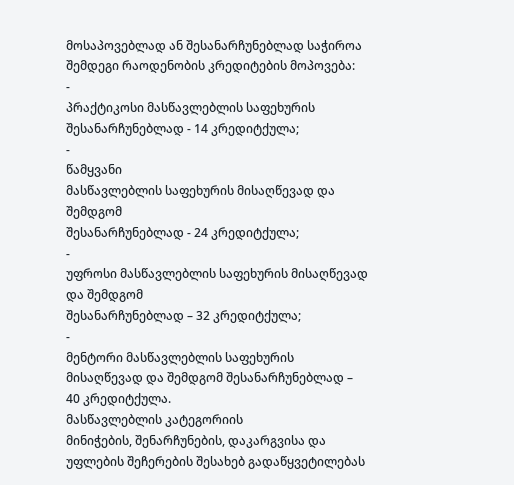მოსაპოვებლად ან შესანარჩუნებლად საჭიროა შემდეგი რაოდენობის კრედიტების მოპოვება:
-
პრაქტიკოსი მასწავლებლის საფეხურის შესანარჩუნებლად - 14 კრედიტქულა;
-
წამყვანი
მასწავლებლის საფეხურის მისაღწევად და შემდგომ
შესანარჩუნებლად - 24 კრედიტქულა;
-
უფროსი მასწავლებლის საფეხურის მისაღწევად და შემდგომ
შესანარჩუნებლად – 32 კრედიტქულა;
-
მენტორი მასწავლებლის საფეხურის მისაღწევად და შემდგომ შესანარჩუნებლად – 40 კრედიტქულა.
მასწავლებლის კატეგორიის
მინიჭების, შენარჩუნების, დაკარგვისა და უფლების შეჩერების შესახებ გადაწყვეტილებას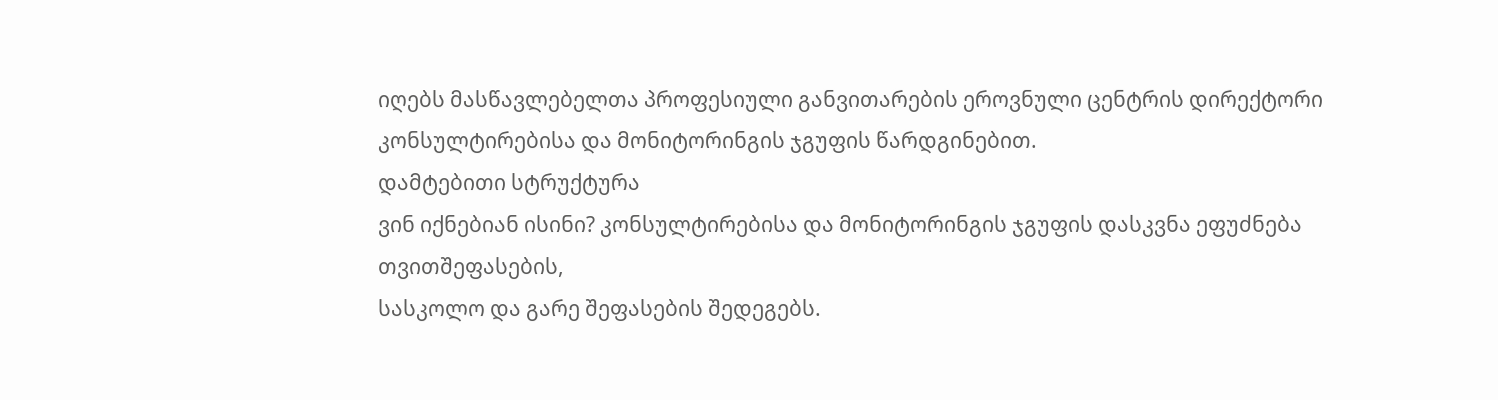იღებს მასწავლებელთა პროფესიული განვითარების ეროვნული ცენტრის დირექტორი კონსულტირებისა და მონიტორინგის ჯგუფის წარდგინებით.
დამტებითი სტრუქტურა
ვინ იქნებიან ისინი? კონსულტირებისა და მონიტორინგის ჯგუფის დასკვნა ეფუძნება თვითშეფასების,
სასკოლო და გარე შეფასების შედეგებს.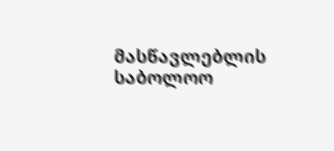მასწავლებლის
საბოლოო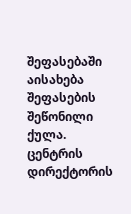შეფასებაში აისახება შეფასების შეწონილი ქულა.
ცენტრის დირექტორის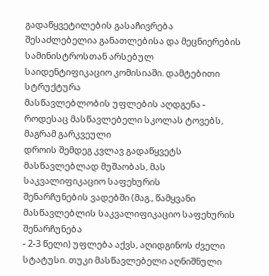გადაწყვეტილების გასაჩივრება
შესაძლებელია განათლებისა და მეცნიერების სამინისტროსთან არსებულ
საიდენტიფიკაციო კომისიაში. დამტებითი სტრუქტურა
მასწავლებლობის უფლების აღდგენა - როდესაც მასწავლებელი სკოლას ტოვებს, მაგრამ გარკვეული
დროის შემდეგ კვლავ გადაწყვეტს მასწავლებლად მუშაობას, მას საკვალიფიკაციო საფეხურის
შენარჩუნების ვადებში (მაგ., წამყვანი მასწავლებლის საკვალიფიკაციო საფეხურის შენარჩუნება
- 2-3 წელი) უფლება აქვს, აღიდგინოს ძველი სტატუსი. თუკი მასწავლებელი აღნიშნული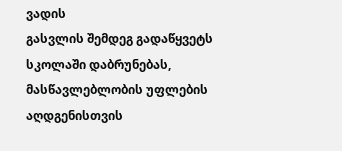ვადის
გასვლის შემდეგ გადაწყვეტს სკოლაში დაბრუნებას, მასწავლებლობის უფლების აღდგენისთვის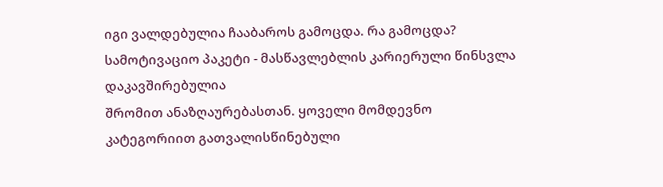იგი ვალდებულია ჩააბაროს გამოცდა. რა გამოცდა?
სამოტივაციო პაკეტი - მასწავლებლის კარიერული წინსვლა დაკავშირებულია
შრომით ანაზღაურებასთან. ყოველი მომდევნო
კატეგორიით გათვალისწინებული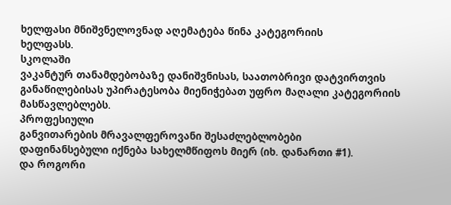ხელფასი მნიშვნელოვნად აღემატება წინა კატეგორიის
ხელფასს.
სკოლაში
ვაკანტურ თანამდებობაზე დანიშვნისას, საათობრივი დატვირთვის განაწილებისას უპირატესობა მიენიჭებათ უფრო მაღალი კატეგორიის
მასწავლებლებს.
პროფესიული
განვითარების მრავალფეროვანი შესაძლებლობები
დაფინანსებული იქნება სახელმწიფოს მიერ (იხ. დანართი #1).
და როგორი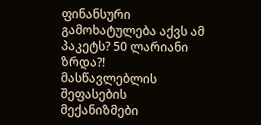ფინანსური გამოხატულება აქვს ამ პაკეტს? 50 ლარიანი ზრდა?!
მასწავლებლის შეფასების მექანიზმები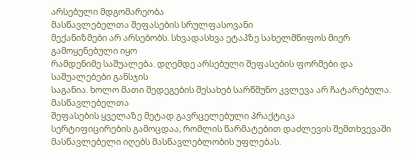არსებული მდგომარეობა
მასწავლებელთა შეფასების სრულფასოვანი
მექანიზმები არ არსებობს. სხვადასხვა ეტაპზე სახელმწიფოს მიერ გამოყენებული იყო
რამდენიმე საშუალება. დღემდე არსებული შეფასების ფორმები და საშუალებები განსჯის
საგანია. ხოლო მათი შედეგების შესახებ სარწმუნო კვლევა არ ჩატარებულა.
მასწავლებელთა
შეფასების ყველაზე მეტად გავრცელებული პრაქტიკა
სერტიფიცირების გამოცდაა, რომლის წარმატებით დაძლევის შემთხვევაში
მასწავლებელი იღებს მასწავლებლობის უფლებას.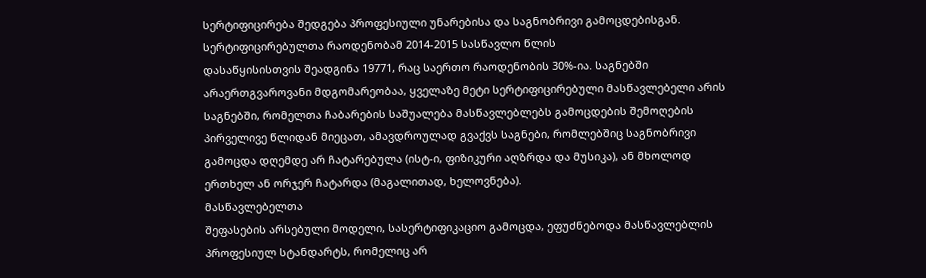სერტიფიცირება შედგება პროფესიული უნარებისა და საგნობრივი გამოცდებისგან.
სერტიფიცირებულთა რაოდენობამ 2014-2015 სასწავლო წლის
დასაწყისისთვის შეადგინა 19771, რაც საერთო რაოდენობის 30%-ია. საგნებში
არაერთგვაროვანი მდგომარეობაა, ყველაზე მეტი სერტიფიცირებული მასწავლებელი არის
საგნებში, რომელთა ჩაბარების საშუალება მასწავლებლებს გამოცდების შემოღების
პირველივე წლიდან მიეცათ, ამავდროულად გვაქვს საგნები, რომლებშიც საგნობრივი
გამოცდა დღემდე არ ჩატარებულა (ისტ-ი, ფიზიკური აღზრდა და მუსიკა), ან მხოლოდ
ერთხელ ან ორჯერ ჩატარდა (მაგალითად, ხელოვნება).
მასწავლებელთა
შეფასების არსებული მოდელი, სასერტიფიკაციო გამოცდა, ეფუძნებოდა მასწავლებლის
პროფესიულ სტანდარტს, რომელიც არ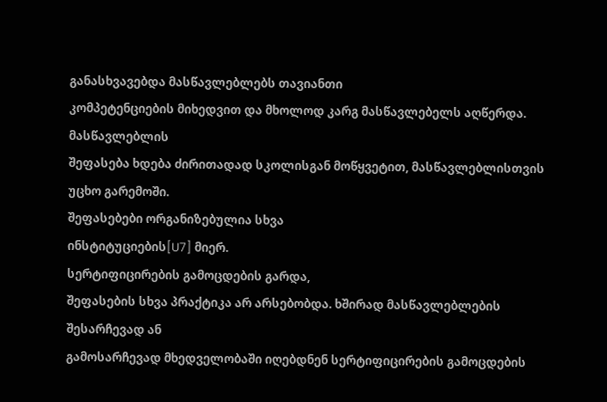განასხვავებდა მასწავლებლებს თავიანთი
კომპეტენციების მიხედვით და მხოლოდ კარგ მასწავლებელს აღწერდა.
მასწავლებლის
შეფასება ხდება ძირითადად სკოლისგან მოწყვეტით, მასწავლებლისთვის უცხო გარემოში.
შეფასებები ორგანიზებულია სხვა
ინსტიტუციების[U7] მიერ.
სერტიფიცირების გამოცდების გარდა,
შეფასების სხვა პრაქტიკა არ არსებობდა. ხშირად მასწავლებლების შესარჩევად ან
გამოსარჩევად მხედველობაში იღებდნენ სერტიფიცირების გამოცდების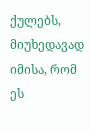ქულებს, მიუხედავად
იმისა, რომ ეს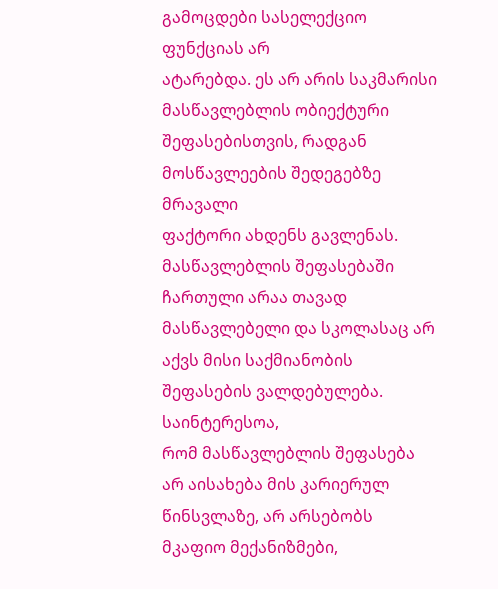გამოცდები სასელექციო ფუნქციას არ
ატარებდა. ეს არ არის საკმარისი
მასწავლებლის ობიექტური შეფასებისთვის, რადგან მოსწავლეების შედეგებზე მრავალი
ფაქტორი ახდენს გავლენას. მასწავლებლის შეფასებაში ჩართული არაა თავად
მასწავლებელი და სკოლასაც არ აქვს მისი საქმიანობის შეფასების ვალდებულება.
საინტერესოა,
რომ მასწავლებლის შეფასება არ აისახება მის კარიერულ წინსვლაზე, არ არსებობს
მკაფიო მექანიზმები,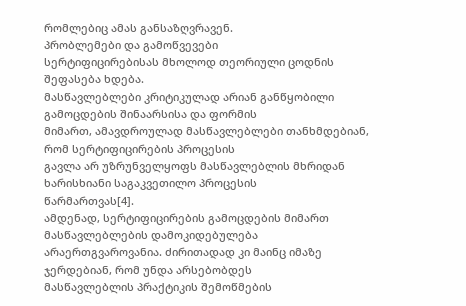რომლებიც ამას განსაზღვრავენ.
პრობლემები და გამოწვევები
სერტიფიცირებისას მხოლოდ თეორიული ცოდნის შეფასება ხდება.
მასწავლებლები კრიტიკულად არიან განწყობილი გამოცდების შინაარსისა და ფორმის
მიმართ, ამავდროულად მასწავლებლები თანხმდებიან, რომ სერტიფიცირების პროცესის
გავლა არ უზრუნველყოფს მასწავლებლის მხრიდან ხარისხიანი საგაკვეთილო პროცესის
წარმართვას[4].
ამდენად, სერტიფიცირების გამოცდების მიმართ მასწავლებლების დამოკიდებულება
არაერთგვაროვანია. ძირითადად კი მაინც იმაზე ჯერდებიან, რომ უნდა არსებობდეს
მასწავლებლის პრაქტიკის შემოწმების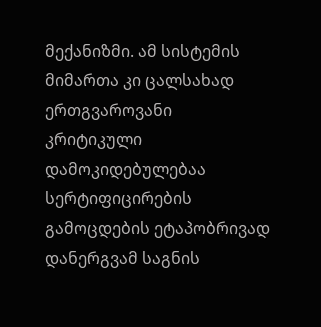მექანიზმი. ამ სისტემის მიმართა კი ცალსახად ერთგვაროვანი
კრიტიკული დამოკიდებულებაა
სერტიფიცირების გამოცდების ეტაპობრივად დანერგვამ საგნის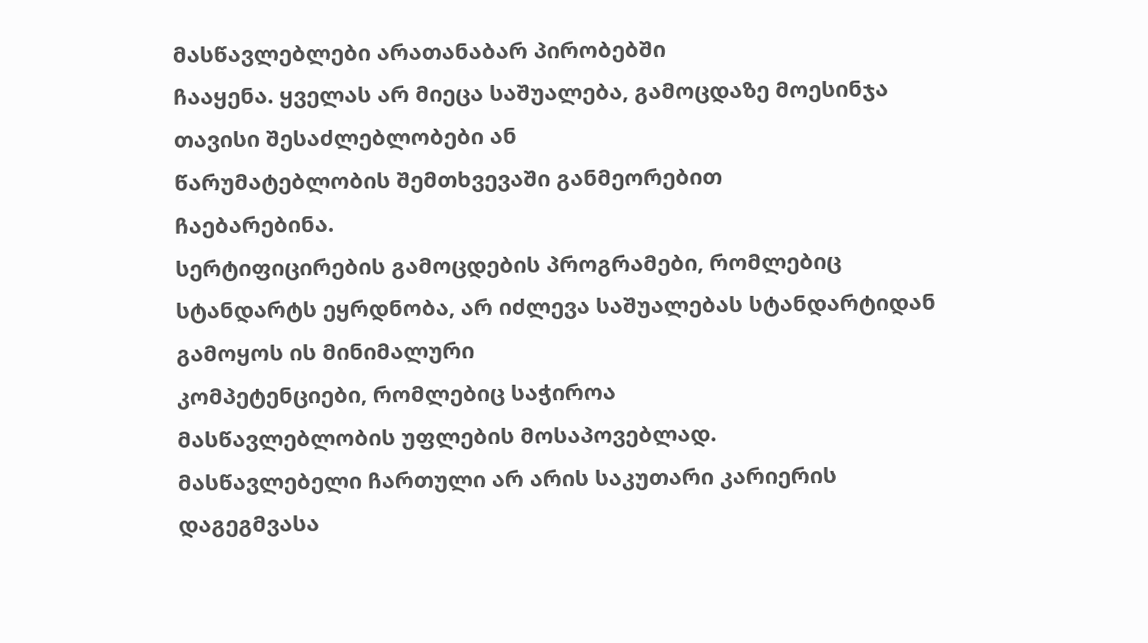მასწავლებლები არათანაბარ პირობებში
ჩააყენა. ყველას არ მიეცა საშუალება, გამოცდაზე მოესინჯა თავისი შესაძლებლობები ან
წარუმატებლობის შემთხვევაში განმეორებით
ჩაებარებინა.
სერტიფიცირების გამოცდების პროგრამები, რომლებიც
სტანდარტს ეყრდნობა, არ იძლევა საშუალებას სტანდარტიდან გამოყოს ის მინიმალური
კომპეტენციები, რომლებიც საჭიროა
მასწავლებლობის უფლების მოსაპოვებლად.
მასწავლებელი ჩართული არ არის საკუთარი კარიერის
დაგეგმვასა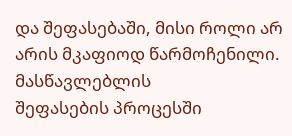და შეფასებაში, მისი როლი არ არის მკაფიოდ წარმოჩენილი. მასწავლებლის
შეფასების პროცესში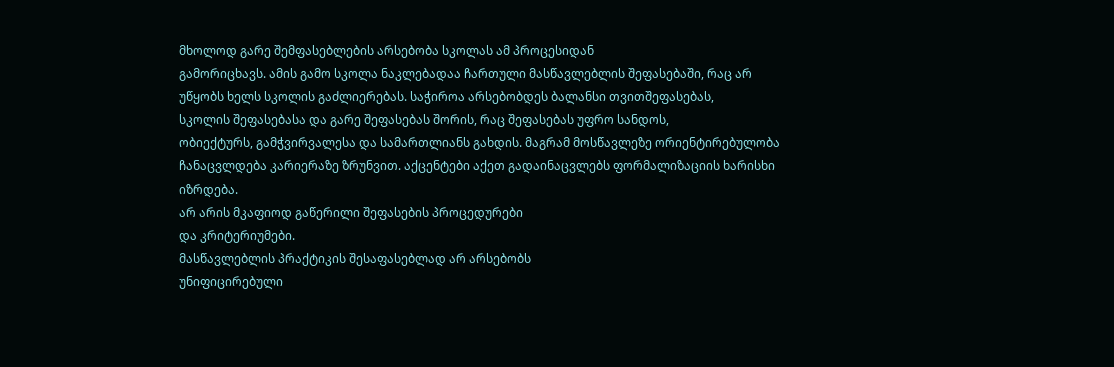მხოლოდ გარე შემფასებლების არსებობა სკოლას ამ პროცესიდან
გამორიცხავს. ამის გამო სკოლა ნაკლებადაა ჩართული მასწავლებლის შეფასებაში, რაც არ
უწყობს ხელს სკოლის გაძლიერებას. საჭიროა არსებობდეს ბალანსი თვითშეფასებას,
სკოლის შეფასებასა და გარე შეფასებას შორის, რაც შეფასებას უფრო სანდოს,
ობიექტურს, გამჭვირვალესა და სამართლიანს გახდის. მაგრამ მოსწავლეზე ორიენტირებულობა
ჩანაცვლდება კარიერაზე ზრუნვით. აქცენტები აქეთ გადაინაცვლებს ფორმალიზაციის ხარისხი
იზრდება.
არ არის მკაფიოდ გაწერილი შეფასების პროცედურები
და კრიტერიუმები.
მასწავლებლის პრაქტიკის შესაფასებლად არ არსებობს
უნიფიცირებული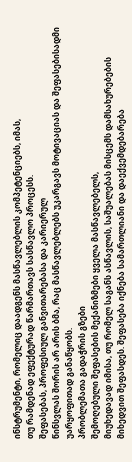ინსტრუმენტი, რომელიც დაადგენს მასწავლებლის კომპეტენციებს, იმას,
თუ რამდენად ეფექტურად წარმართავს სასწავლო პროცესს.
შეფასებას, პროფესიულ განვითარებასა და კარიერულ
წინსვლას შორის არ არის ბმა, რაც მასწავლებლებს უკარგავს მოტივაციას და შეფასებისადმი უარყოფითად განაწყობს.
პრობლემათა გადაჭრის გზები
შემოღებული შეფასების მექანიზმები ყველა მასწავლებელს,
მიუხედავად იმისა, თუ რომელ საგანს ასწავლის, საშუალებას მისცემს დამსახურებების
მიხედვით შეფასდეს. შეფასება იქნება სამართლიანი და დაექვემდებარება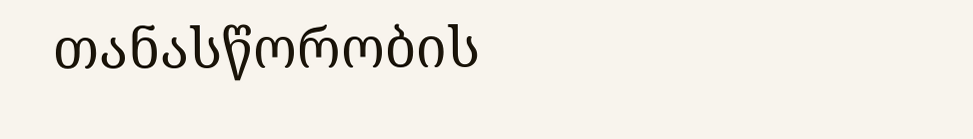თანასწორობის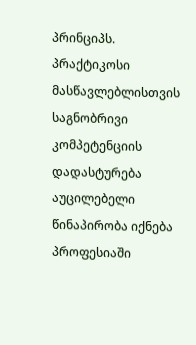პრინციპს. პრაქტიკოსი მასწავლებლისთვის საგნობრივი კომპეტენციის დადასტურება
აუცილებელი წინაპირობა იქნება პროფესიაში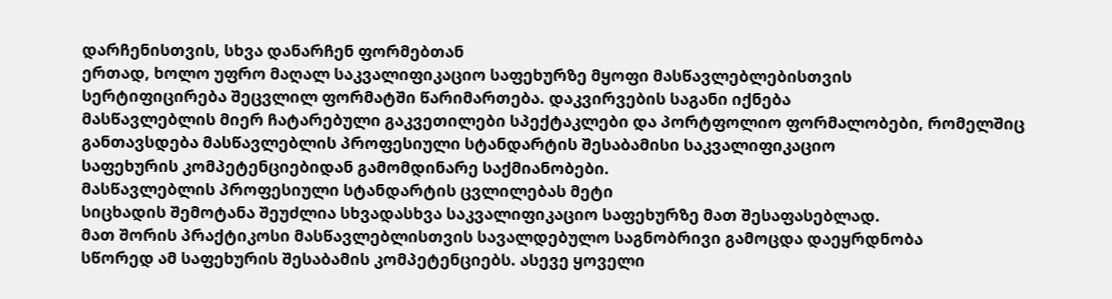დარჩენისთვის, სხვა დანარჩენ ფორმებთან
ერთად, ხოლო უფრო მაღალ საკვალიფიკაციო საფეხურზე მყოფი მასწავლებლებისთვის
სერტიფიცირება შეცვლილ ფორმატში წარიმართება. დაკვირვების საგანი იქნება
მასწავლებლის მიერ ჩატარებული გაკვეთილები სპექტაკლები და პორტფოლიო ფორმალობები, რომელშიც
განთავსდება მასწავლებლის პროფესიული სტანდარტის შესაბამისი საკვალიფიკაციო
საფეხურის კომპეტენციებიდან გამომდინარე საქმიანობები.
მასწავლებლის პროფესიული სტანდარტის ცვლილებას მეტი
სიცხადის შემოტანა შეუძლია სხვადასხვა საკვალიფიკაციო საფეხურზე მათ შესაფასებლად.
მათ შორის პრაქტიკოსი მასწავლებლისთვის სავალდებულო საგნობრივი გამოცდა დაეყრდნობა
სწორედ ამ საფეხურის შესაბამის კომპეტენციებს. ასევე ყოველი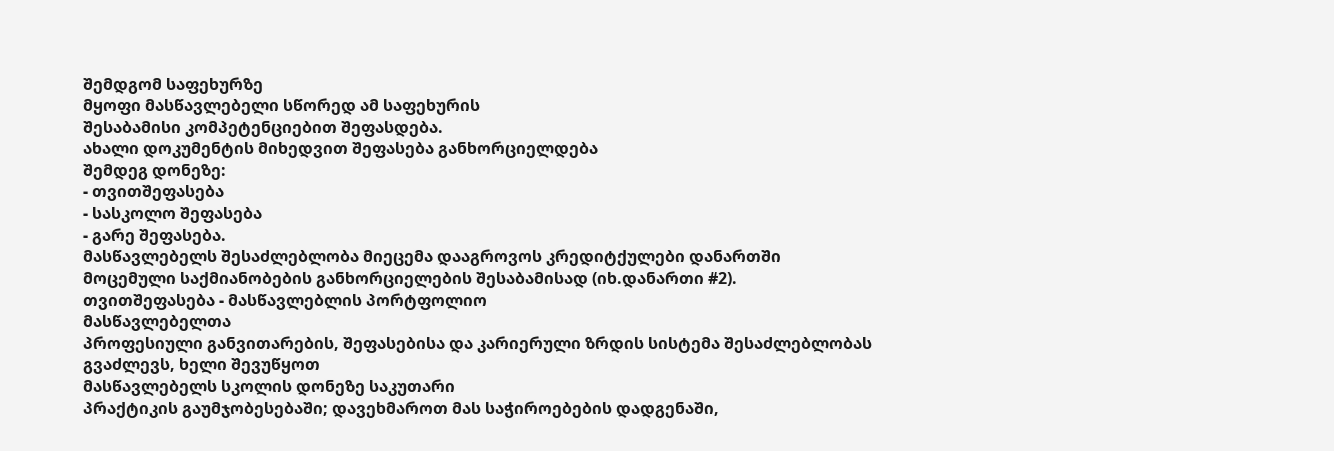შემდგომ საფეხურზე
მყოფი მასწავლებელი სწორედ ამ საფეხურის
შესაბამისი კომპეტენციებით შეფასდება.
ახალი დოკუმენტის მიხედვით შეფასება განხორციელდება
შემდეგ დონეზე:
- თვითშეფასება
- სასკოლო შეფასება
- გარე შეფასება.
მასწავლებელს შესაძლებლობა მიეცემა დააგროვოს კრედიტქულები დანართში
მოცემული საქმიანობების განხორციელების შესაბამისად (იხ.დანართი #2).
თვითშეფასება - მასწავლებლის პორტფოლიო
მასწავლებელთა
პროფესიული განვითარების, შეფასებისა და კარიერული ზრდის სისტემა შესაძლებლობას
გვაძლევს, ხელი შევუწყოთ
მასწავლებელს სკოლის დონეზე საკუთარი
პრაქტიკის გაუმჯობესებაში; დავეხმაროთ მას საჭიროებების დადგენაში,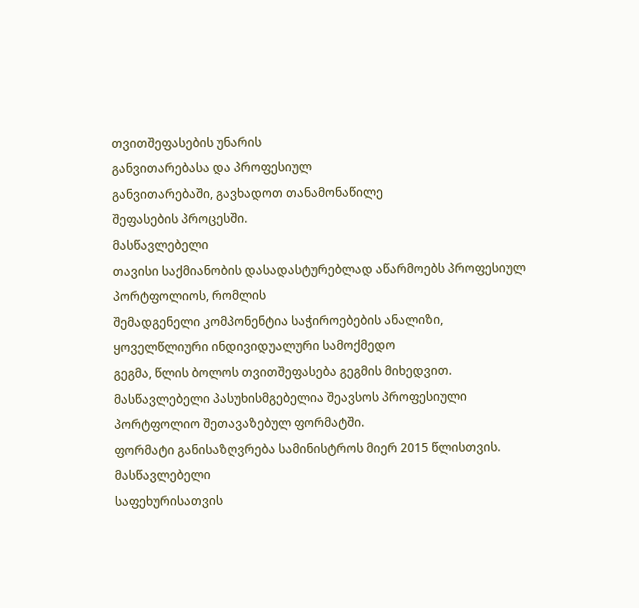თვითშეფასების უნარის
განვითარებასა და პროფესიულ
განვითარებაში, გავხადოთ თანამონაწილე
შეფასების პროცესში.
მასწავლებელი
თავისი საქმიანობის დასადასტურებლად აწარმოებს პროფესიულ პორტფოლიოს, რომლის
შემადგენელი კომპონენტია საჭიროებების ანალიზი, ყოველწლიური ინდივიდუალური სამოქმედო
გეგმა, წლის ბოლოს თვითშეფასება გეგმის მიხედვით.
მასწავლებელი პასუხისმგებელია შეავსოს პროფესიული პორტფოლიო შეთავაზებულ ფორმატში.
ფორმატი განისაზღვრება სამინისტროს მიერ 2015 წლისთვის.
მასწავლებელი
საფეხურისათვის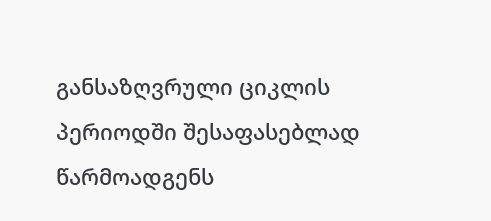განსაზღვრული ციკლის პერიოდში შესაფასებლად წარმოადგენს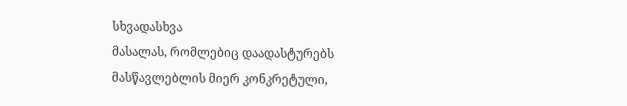სხვადასხვა
მასალას, რომლებიც დაადასტურებს
მასწავლებლის მიერ კონკრეტული,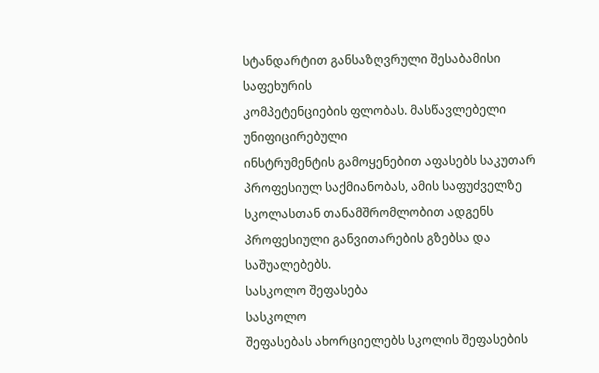სტანდარტით განსაზღვრული შესაბამისი საფეხურის
კომპეტენციების ფლობას. მასწავლებელი უნიფიცირებული
ინსტრუმენტის გამოყენებით აფასებს საკუთარ
პროფესიულ საქმიანობას, ამის საფუძველზე სკოლასთან თანამშრომლობით ადგენს პროფესიული განვითარების გზებსა და
საშუალებებს.
სასკოლო შეფასება
სასკოლო
შეფასებას ახორციელებს სკოლის შეფასების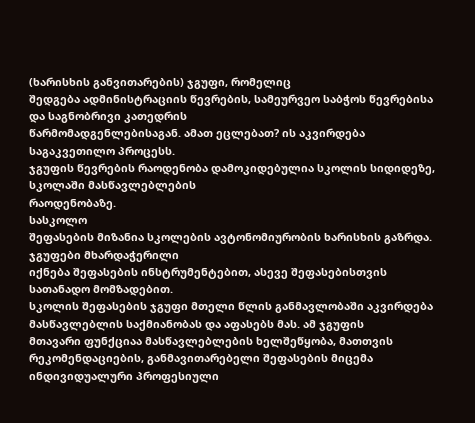(ხარისხის განვითარების) ჯგუფი, რომელიც
შედგება ადმინისტრაციის წევრების, სამეურვეო საბჭოს წევრებისა და საგნობრივი კათედრის
წარმომადგენლებისაგან. ამათ ეცლებათ? ის აკვირდება საგაკვეთილო პროცესს.
ჯგუფის წევრების რაოდენობა დამოკიდებულია სკოლის სიდიდეზე, სკოლაში მასწავლებლების
რაოდენობაზე.
სასკოლო
შეფასების მიზანია სკოლების ავტონომიურობის ხარისხის გაზრდა. ჯგუფები მხარდაჭერილი
იქნება შეფასების ინსტრუმენტებით, ასევე შეფასებისთვის სათანადო მომზადებით.
სკოლის შეფასების ჯგუფი მთელი წლის განმავლობაში აკვირდება მასწავლებლის საქმიანობას და აფასებს მას. ამ ჯგუფის
მთავარი ფუნქციაა მასწავლებლების ხელშეწყობა, მათთვის რეკომენდაციების, განმავითარებელი შეფასების მიცემა ინდივიდუალური პროფესიული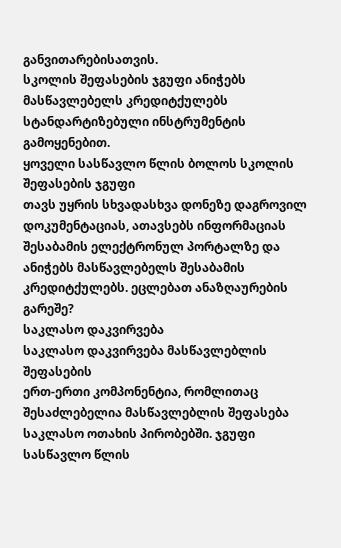განვითარებისათვის.
სკოლის შეფასების ჯგუფი ანიჭებს მასწავლებელს კრედიტქულებს სტანდარტიზებული ინსტრუმენტის გამოყენებით.
ყოველი სასწავლო წლის ბოლოს სკოლის შეფასების ჯგუფი
თავს უყრის სხვადასხვა დონეზე დაგროვილ დოკუმენტაციას, ათავსებს ინფორმაციას
შესაბამის ელექტრონულ პორტალზე და ანიჭებს მასწავლებელს შესაბამის კრედიტქულებს. ეცლებათ ანაზღაურების გარეშე?
საკლასო დაკვირვება
საკლასო დაკვირვება მასწავლებლის შეფასების
ერთ-ერთი კომპონენტია, რომლითაც
შესაძლებელია მასწავლებლის შეფასება საკლასო ოთახის პირობებში. ჯგუფი
სასწავლო წლის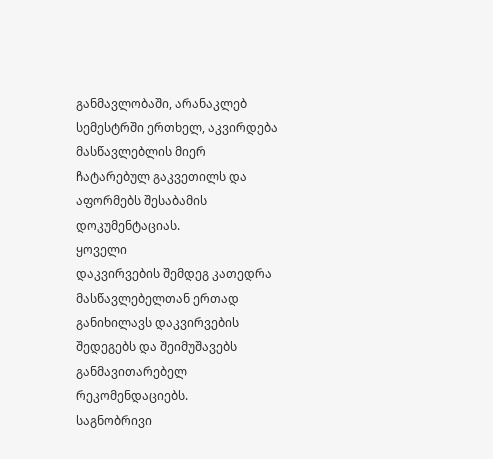განმავლობაში, არანაკლებ სემესტრში ერთხელ, აკვირდება მასწავლებლის მიერ
ჩატარებულ გაკვეთილს და აფორმებს შესაბამის დოკუმენტაციას.
ყოველი
დაკვირვების შემდეგ კათედრა მასწავლებელთან ერთად განიხილავს დაკვირვების შედეგებს და შეიმუშავებს განმავითარებელ რეკომენდაციებს.
საგნობრივი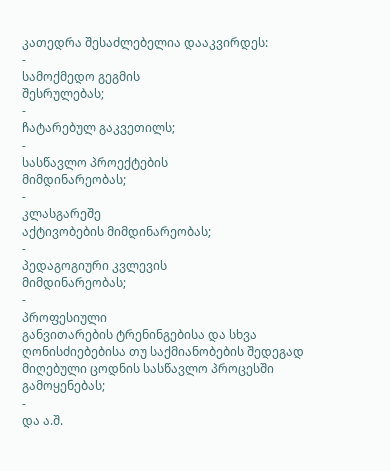კათედრა შესაძლებელია დააკვირდეს:
-
სამოქმედო გეგმის
შესრულებას;
-
ჩატარებულ გაკვეთილს;
-
სასწავლო პროექტების
მიმდინარეობას;
-
კლასგარეშე
აქტივობების მიმდინარეობას;
-
პედაგოგიური კვლევის
მიმდინარეობას;
-
პროფესიული
განვითარების ტრენინგებისა და სხვა ღონისძიებებისა თუ საქმიანობების შედეგად
მიღებული ცოდნის სასწავლო პროცესში გამოყენებას;
-
და ა.შ.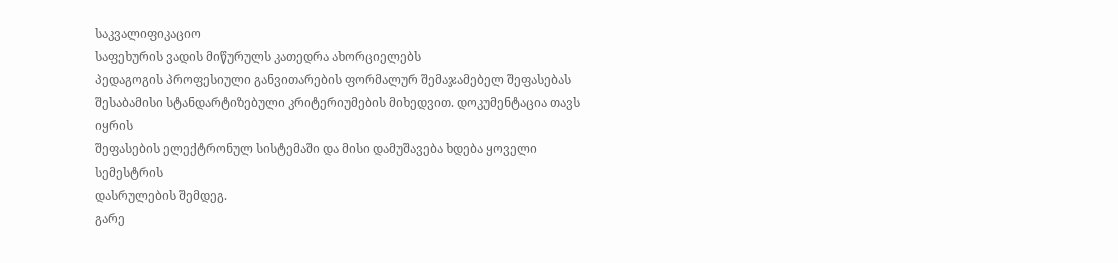საკვალიფიკაციო
საფეხურის ვადის მიწურულს კათედრა ახორციელებს
პედაგოგის პროფესიული განვითარების ფორმალურ შემაჯამებელ შეფასებას
შესაბამისი სტანდარტიზებული კრიტერიუმების მიხედვით. დოკუმენტაცია თავს იყრის
შეფასების ელექტრონულ სისტემაში და მისი დამუშავება ხდება ყოველი სემესტრის
დასრულების შემდეგ.
გარე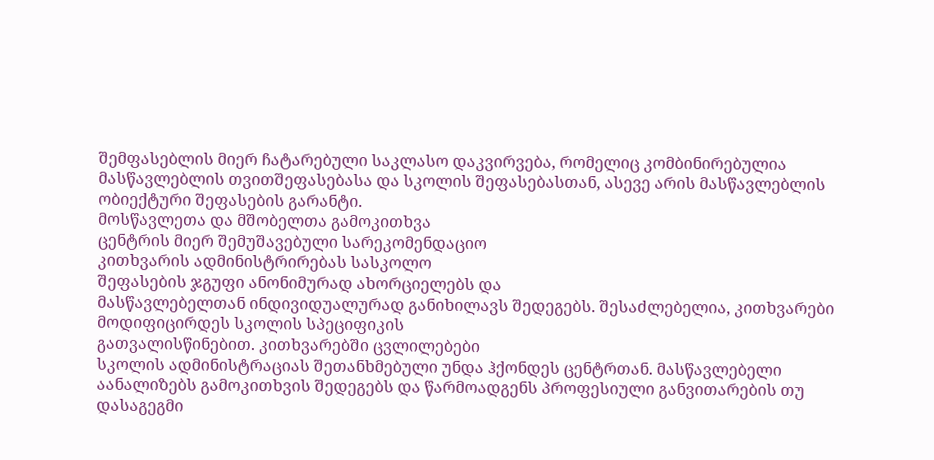შემფასებლის მიერ ჩატარებული საკლასო დაკვირვება, რომელიც კომბინირებულია
მასწავლებლის თვითშეფასებასა და სკოლის შეფასებასთან, ასევე არის მასწავლებლის
ობიექტური შეფასების გარანტი.
მოსწავლეთა და მშობელთა გამოკითხვა
ცენტრის მიერ შემუშავებული სარეკომენდაციო
კითხვარის ადმინისტრირებას სასკოლო
შეფასების ჯგუფი ანონიმურად ახორციელებს და
მასწავლებელთან ინდივიდუალურად განიხილავს შედეგებს. შესაძლებელია, კითხვარები მოდიფიცირდეს სკოლის სპეციფიკის
გათვალისწინებით. კითხვარებში ცვლილებები
სკოლის ადმინისტრაციას შეთანხმებული უნდა ჰქონდეს ცენტრთან. მასწავლებელი აანალიზებს გამოკითხვის შედეგებს და წარმოადგენს პროფესიული განვითარების თუ
დასაგეგმი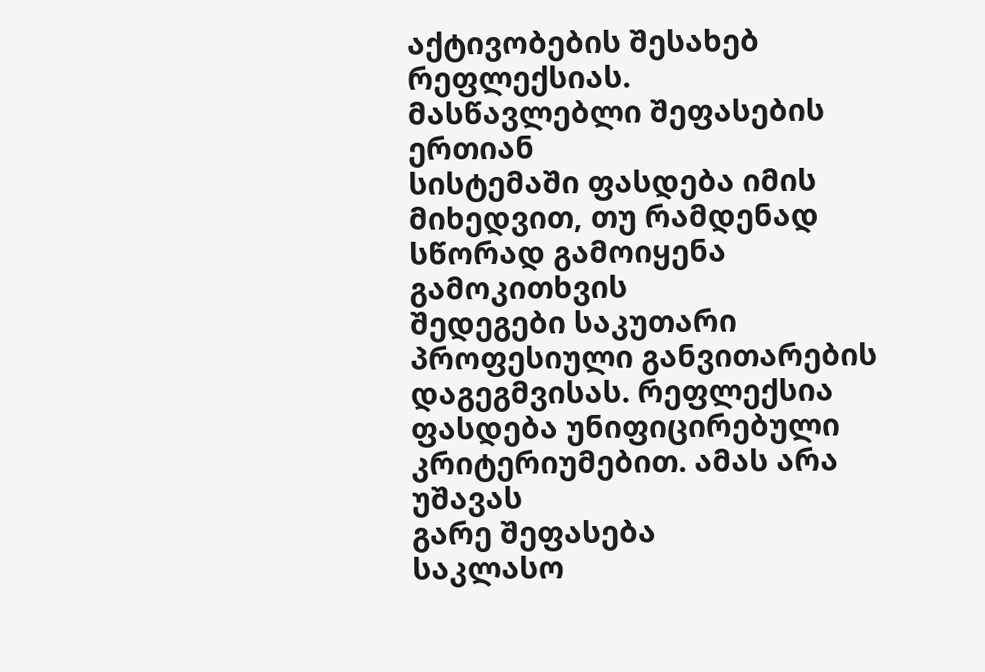აქტივობების შესახებ რეფლექსიას.
მასწავლებლი შეფასების ერთიან
სისტემაში ფასდება იმის მიხედვით, თუ რამდენად სწორად გამოიყენა გამოკითხვის
შედეგები საკუთარი პროფესიული განვითარების დაგეგმვისას. რეფლექსია ფასდება უნიფიცირებული კრიტერიუმებით. ამას არა უშავას
გარე შეფასება
საკლასო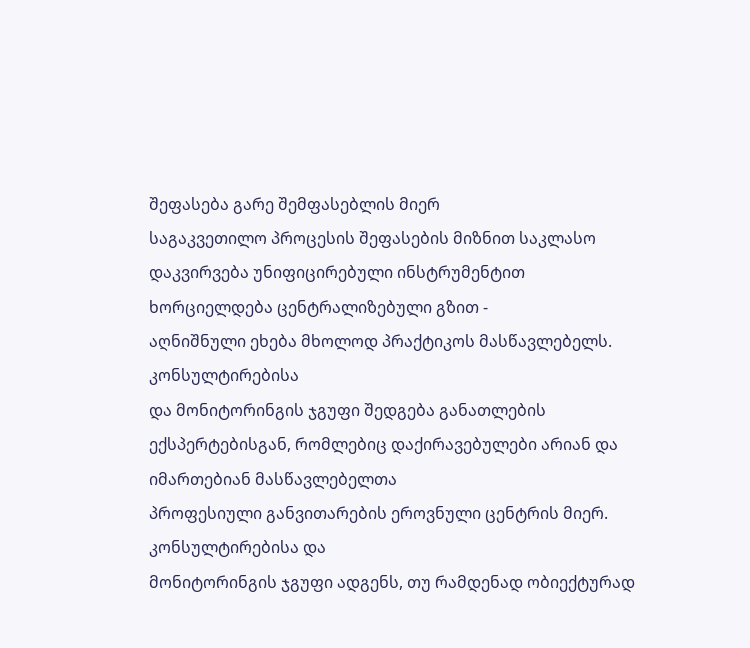შეფასება გარე შემფასებლის მიერ
საგაკვეთილო პროცესის შეფასების მიზნით საკლასო
დაკვირვება უნიფიცირებული ინსტრუმენტით ხორციელდება ცენტრალიზებული გზით -
აღნიშნული ეხება მხოლოდ პრაქტიკოს მასწავლებელს.
კონსულტირებისა
და მონიტორინგის ჯგუფი შედგება განათლების ექსპერტებისგან, რომლებიც დაქირავებულები არიან და იმართებიან მასწავლებელთა
პროფესიული განვითარების ეროვნული ცენტრის მიერ.
კონსულტირებისა და
მონიტორინგის ჯგუფი ადგენს, თუ რამდენად ობიექტურად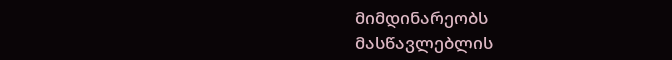მიმდინარეობს მასწავლებლის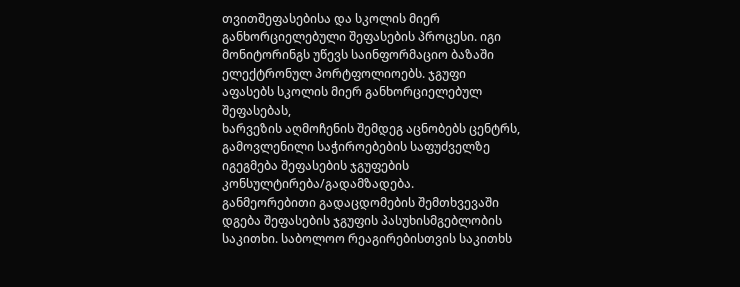თვითშეფასებისა და სკოლის მიერ
განხორციელებული შეფასების პროცესი. იგი მონიტორინგს უწევს საინფორმაციო ბაზაში
ელექტრონულ პორტფოლიოებს. ჯგუფი აფასებს სკოლის მიერ განხორციელებულ შეფასებას,
ხარვეზის აღმოჩენის შემდეგ აცნობებს ცენტრს, გამოვლენილი საჭიროებების საფუძველზე
იგეგმება შეფასების ჯგუფების კონსულტირება/გადამზადება.
განმეორებითი გადაცდომების შემთხვევაში დგება შეფასების ჯგუფის პასუხისმგებლობის
საკითხი. საბოლოო რეაგირებისთვის საკითხს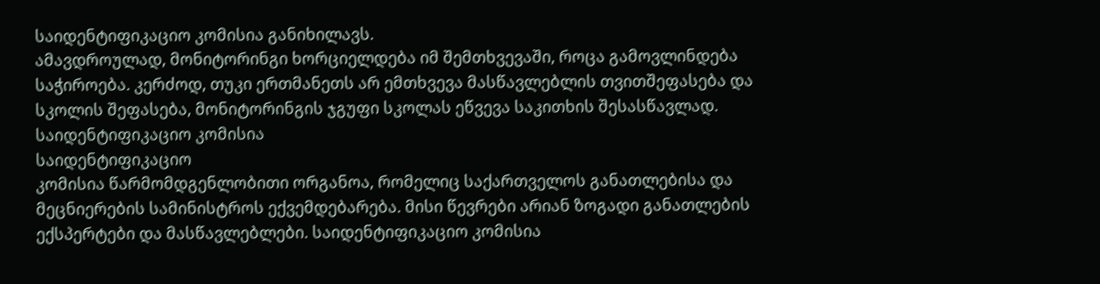საიდენტიფიკაციო კომისია განიხილავს.
ამავდროულად, მონიტორინგი ხორციელდება იმ შემთხვევაში, როცა გამოვლინდება
საჭიროება. კერძოდ, თუკი ერთმანეთს არ ემთხვევა მასწავლებლის თვითშეფასება და
სკოლის შეფასება, მონიტორინგის ჯგუფი სკოლას ეწვევა საკითხის შესასწავლად.
საიდენტიფიკაციო კომისია
საიდენტიფიკაციო
კომისია წარმომდგენლობითი ორგანოა, რომელიც საქართველოს განათლებისა და
მეცნიერების სამინისტროს ექვემდებარება. მისი წევრები არიან ზოგადი განათლების
ექსპერტები და მასწავლებლები. საიდენტიფიკაციო კომისია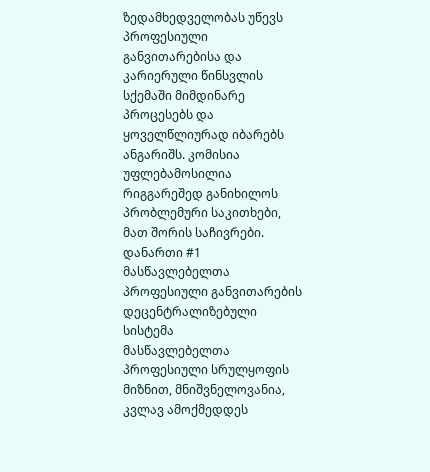ზედამხედველობას უწევს
პროფესიული განვითარებისა და კარიერული წინსვლის სქემაში მიმდინარე პროცესებს და
ყოველწლიურად იბარებს ანგარიშს. კომისია უფლებამოსილია რიგგარეშედ განიხილოს
პრობლემური საკითხები, მათ შორის საჩივრები.
დანართი #1
მასწავლებელთა პროფესიული განვითარების დეცენტრალიზებული სისტემა
მასწავლებელთა
პროფესიული სრულყოფის მიზნით, მნიშვნელოვანია, კვლავ ამოქმედდეს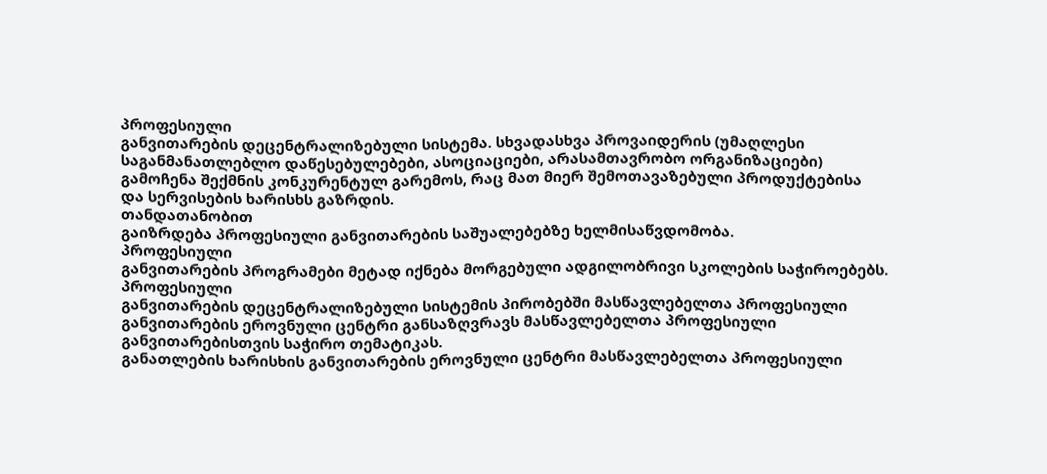პროფესიული
განვითარების დეცენტრალიზებული სისტემა. სხვადასხვა პროვაიდერის (უმაღლესი
საგანმანათლებლო დაწესებულებები, ასოციაციები, არასამთავრობო ორგანიზაციები)
გამოჩენა შექმნის კონკურენტულ გარემოს, რაც მათ მიერ შემოთავაზებული პროდუქტებისა
და სერვისების ხარისხს გაზრდის.
თანდათანობით
გაიზრდება პროფესიული განვითარების საშუალებებზე ხელმისაწვდომობა.
პროფესიული
განვითარების პროგრამები მეტად იქნება მორგებული ადგილობრივი სკოლების საჭიროებებს.
პროფესიული
განვითარების დეცენტრალიზებული სისტემის პირობებში მასწავლებელთა პროფესიული
განვითარების ეროვნული ცენტრი განსაზღვრავს მასწავლებელთა პროფესიული
განვითარებისთვის საჭირო თემატიკას.
განათლების ხარისხის განვითარების ეროვნული ცენტრი მასწავლებელთა პროფესიული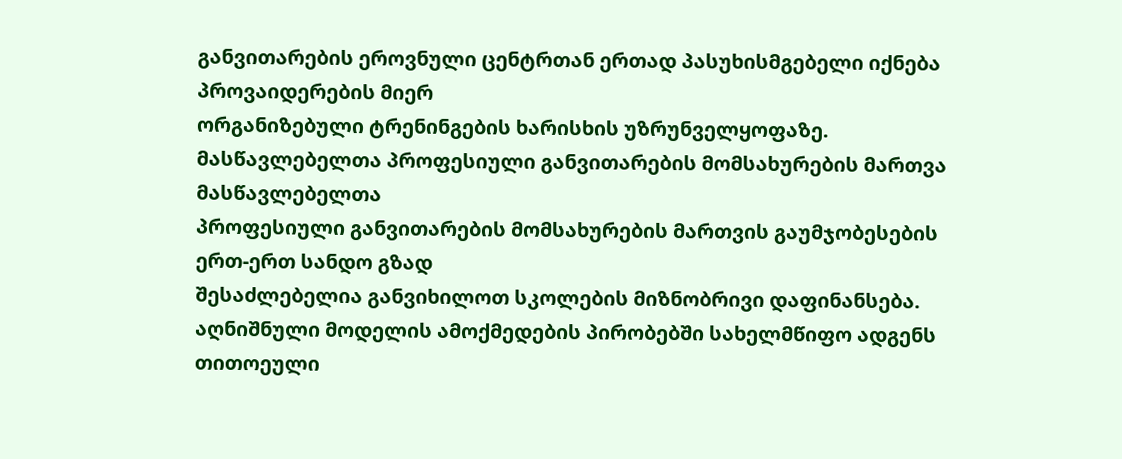განვითარების ეროვნული ცენტრთან ერთად პასუხისმგებელი იქნება პროვაიდერების მიერ
ორგანიზებული ტრენინგების ხარისხის უზრუნველყოფაზე.
მასწავლებელთა პროფესიული განვითარების მომსახურების მართვა
მასწავლებელთა
პროფესიული განვითარების მომსახურების მართვის გაუმჯობესების ერთ-ერთ სანდო გზად
შესაძლებელია განვიხილოთ სკოლების მიზნობრივი დაფინანსება. აღნიშნული მოდელის ამოქმედების პირობებში სახელმწიფო ადგენს
თითოეული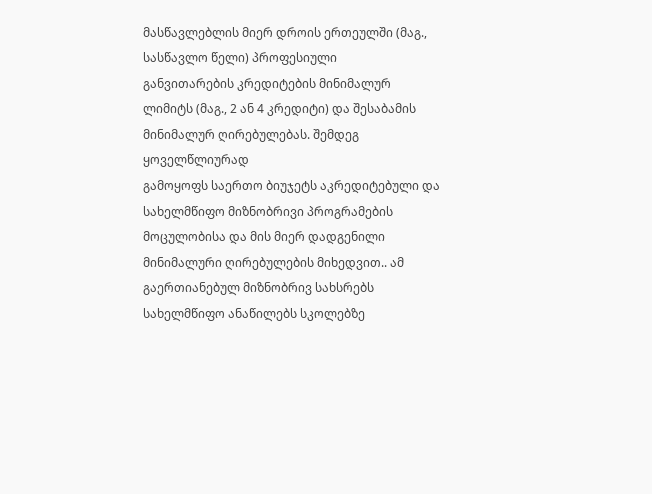მასწავლებლის მიერ დროის ერთეულში (მაგ., სასწავლო წელი) პროფესიული
განვითარების კრედიტების მინიმალურ ლიმიტს (მაგ., 2 ან 4 კრედიტი) და შესაბამის მინიმალურ ღირებულებას. შემდეგ ყოველწლიურად
გამოყოფს საერთო ბიუჯეტს აკრედიტებული და სახელმწიფო მიზნობრივი პროგრამების
მოცულობისა და მის მიერ დადგენილი მინიმალური ღირებულების მიხედვით.. ამ
გაერთიანებულ მიზნობრივ სახსრებს სახელმწიფო ანაწილებს სკოლებზე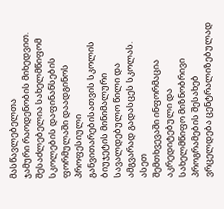მასწავლებელთა
ჯამური რაოდენობის მიხედვით. შესაძლებელია სახელმწიფომ სკოლების დაფინანსების
ფორმულაში დაადგინოს პროფესიული განვითარებისათვის სკოლის ბიუჯეტის მინიმალური
სავალდებულო წილი და ამგვარად გადასცეს სკოლას.
ასეთ
შემთხვევაში ინფორმაცია აკრედიტებული და
სახელმწიფო მიზნობრივი პროგრამების შესახებ ვრცელდება ცენტრალიზებულად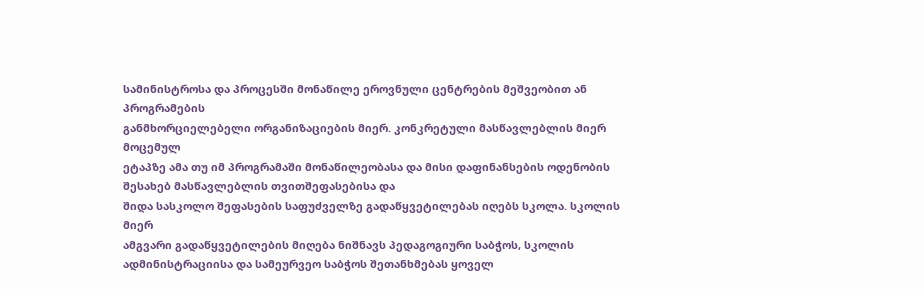სამინისტროსა და პროცესში მონაწილე ეროვნული ცენტრების მეშვეობით ან პროგრამების
განმხორციელებელი ორგანიზაციების მიერ. კონკრეტული მასწავლებლის მიერ მოცემულ
ეტაპზე ამა თუ იმ პროგრამაში მონაწილეობასა და მისი დაფინანსების ოდენობის
შესახებ მასწავლებლის თვითშეფასებისა და
შიდა სასკოლო შეფასების საფუძველზე გადაწყვეტილებას იღებს სკოლა. სკოლის მიერ
ამგვარი გადაწყვეტილების მიღება ნიშნავს პედაგოგიური საბჭოს, სკოლის
ადმინისტრაციისა და სამეურვეო საბჭოს შეთანხმებას ყოველ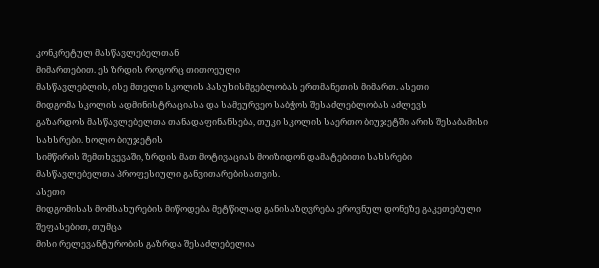კონკრეტულ მასწავლებელთან
მიმართებით. ეს ზრდის როგორც თითოეული
მასწავლებლის, ისე მთელი სკოლის პასუხისმგებლობას ერთმანეთის მიმართ. ასეთი
მიდგომა სკოლის ადმინისტრაციასა და სამეურვეო საბჭოს შესაძლებლობას აძლევს
გაზარდოს მასწავლებელთა თანადაფინანსება, თუკი სკოლის საერთო ბიუჯეტში არის შესაბამისი სახსრები. ხოლო ბიუჯეტის
სიმწირის შემთხვევაში, ზრდის მათ მოტივაციას მოიზიდონ დამატებითი სახსრები
მასწავლებელთა პროფესიული განვითარებისათვის.
ასეთი
მიდგომისას მომსახურების მიწოდება მეტწილად განისაზღვრება ეროვნულ დონეზე გაკეთებული შეფასებით, თუმცა
მისი რელევანტურობის გაზრდა შესაძლებელია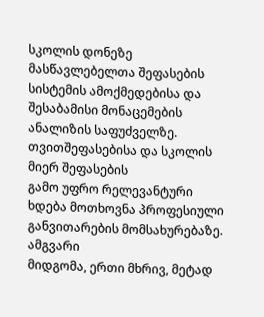სკოლის დონეზე მასწავლებელთა შეფასების
სისტემის ამოქმედებისა და შესაბამისი მონაცემების ანალიზის საფუძველზე.
თვითშეფასებისა და სკოლის მიერ შეფასების
გამო უფრო რელევანტური ხდება მოთხოვნა პროფესიული განვითარების მომსახურებაზე.
ამგვარი
მიდგომა, ერთი მხრივ, მეტად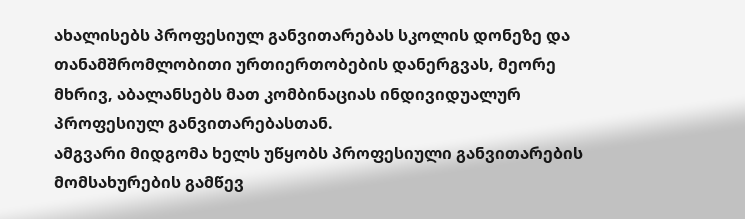ახალისებს პროფესიულ განვითარებას სკოლის დონეზე და
თანამშრომლობითი ურთიერთობების დანერგვას, მეორე მხრივ, აბალანსებს მათ კომბინაციას ინდივიდუალურ პროფესიულ განვითარებასთან.
ამგვარი მიდგომა ხელს უწყობს პროფესიული განვითარების მომსახურების გამწევ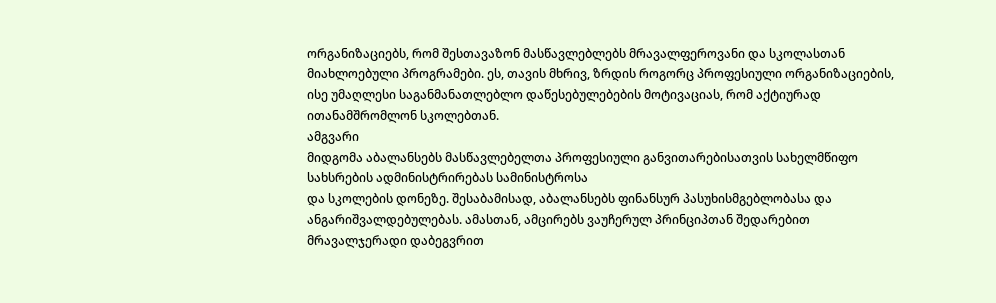ორგანიზაციებს, რომ შესთავაზონ მასწავლებლებს მრავალფეროვანი და სკოლასთან
მიახლოებული პროგრამები. ეს, თავის მხრივ, ზრდის როგორც პროფესიული ორგანიზაციების,
ისე უმაღლესი საგანმანათლებლო დაწესებულებების მოტივაციას, რომ აქტიურად
ითანამშრომლონ სკოლებთან.
ამგვარი
მიდგომა აბალანსებს მასწავლებელთა პროფესიული განვითარებისათვის სახელმწიფო
სახსრების ადმინისტრირებას სამინისტროსა
და სკოლების დონეზე. შესაბამისად, აბალანსებს ფინანსურ პასუხისმგებლობასა და
ანგარიშვალდებულებას. ამასთან, ამცირებს ვაუჩერულ პრინციპთან შედარებით
მრავალჯერადი დაბეგვრით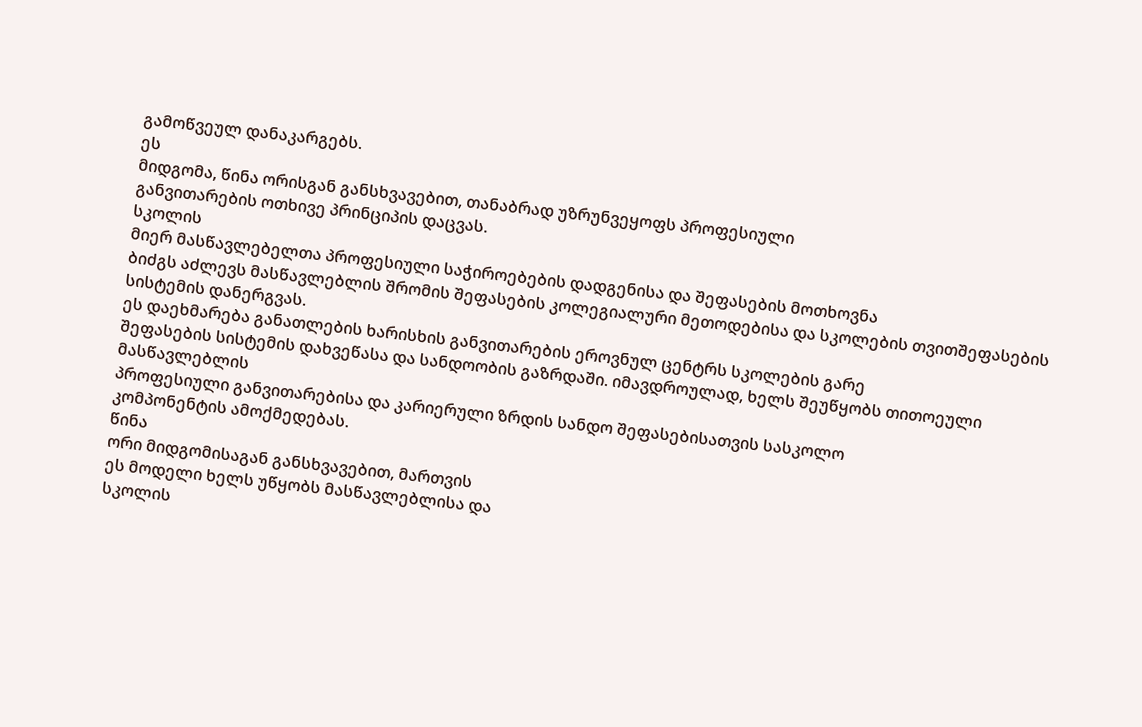გამოწვეულ დანაკარგებს.
ეს
მიდგომა, წინა ორისგან განსხვავებით, თანაბრად უზრუნვეყოფს პროფესიული
განვითარების ოთხივე პრინციპის დაცვას.
სკოლის
მიერ მასწავლებელთა პროფესიული საჭიროებების დადგენისა და შეფასების მოთხოვნა
ბიძგს აძლევს მასწავლებლის შრომის შეფასების კოლეგიალური მეთოდებისა და სკოლების თვითშეფასების სისტემის დანერგვას.
ეს დაეხმარება განათლების ხარისხის განვითარების ეროვნულ ცენტრს სკოლების გარე
შეფასების სისტემის დახვეწასა და სანდოობის გაზრდაში. იმავდროულად, ხელს შეუწყობს თითოეული მასწავლებლის
პროფესიული განვითარებისა და კარიერული ზრდის სანდო შეფასებისათვის სასკოლო
კომპონენტის ამოქმედებას.
წინა
ორი მიდგომისაგან განსხვავებით, მართვის
ეს მოდელი ხელს უწყობს მასწავლებლისა და
სკოლის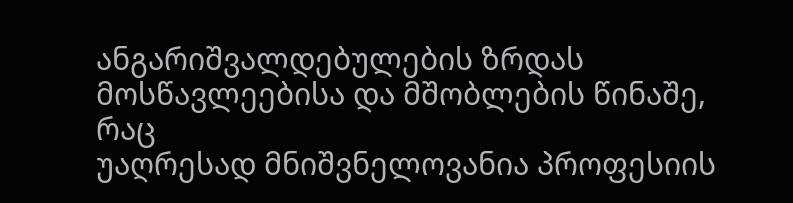ანგარიშვალდებულების ზრდას მოსწავლეებისა და მშობლების წინაშე, რაც
უაღრესად მნიშვნელოვანია პროფესიის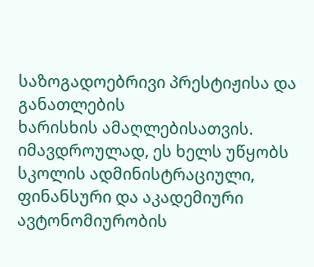საზოგადოებრივი პრესტიჟისა და განათლების
ხარისხის ამაღლებისათვის. იმავდროულად, ეს ხელს უწყობს სკოლის ადმინისტრაციული,
ფინანსური და აკადემიური ავტონომიურობის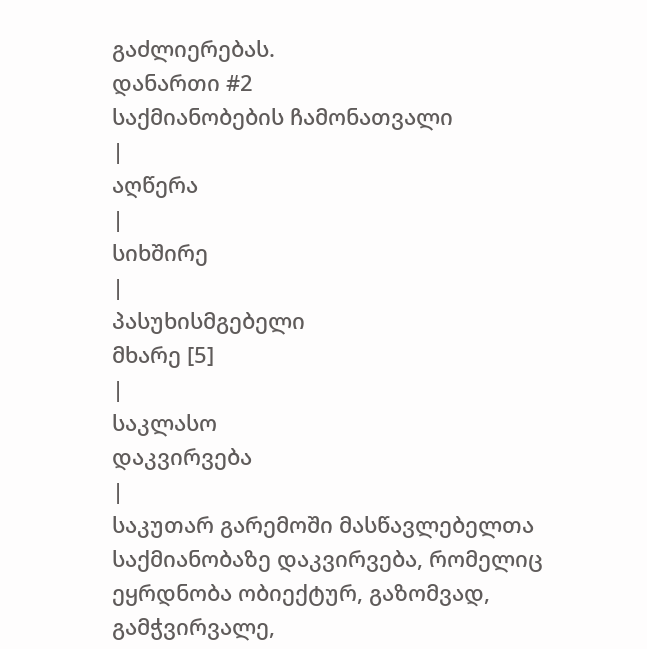გაძლიერებას.
დანართი #2
საქმიანობების ჩამონათვალი
|
აღწერა
|
სიხშირე
|
პასუხისმგებელი
მხარე [5]
|
საკლასო
დაკვირვება
|
საკუთარ გარემოში მასწავლებელთა
საქმიანობაზე დაკვირვება, რომელიც
ეყრდნობა ობიექტურ, გაზომვად, გამჭვირვალე,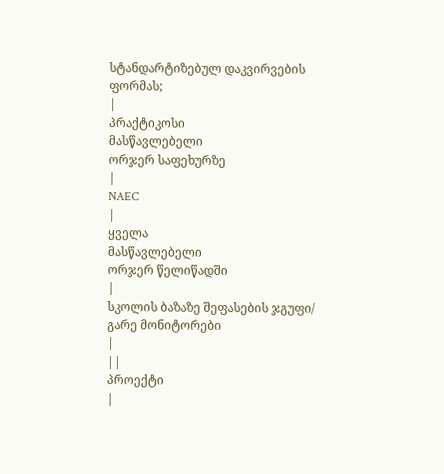სტანდარტიზებულ დაკვირვების ფორმას;
|
პრაქტიკოსი
მასწავლებელი
ორჯერ საფეხურზე
|
NAEC
|
ყველა
მასწავლებელი
ორჯერ წელიწადში
|
სკოლის ბაზაზე შეფასების ჯგუფი/ გარე მონიტორები
|
||
პროექტი
|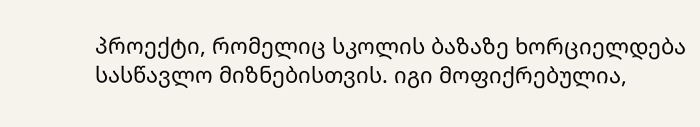პროექტი, რომელიც სკოლის ბაზაზე ხორციელდება
სასწავლო მიზნებისთვის. იგი მოფიქრებულია,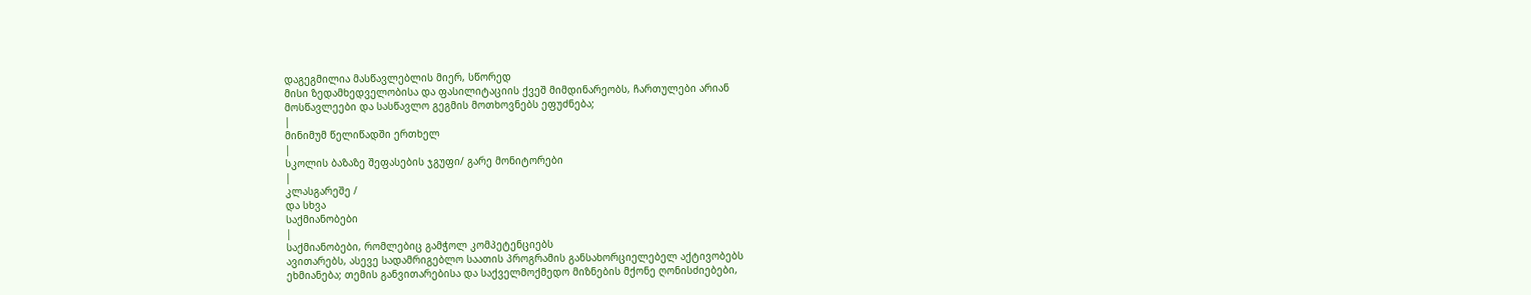დაგეგმილია მასწავლებლის მიერ, სწორედ
მისი ზედამხედველობისა და ფასილიტაციის ქვეშ მიმდინარეობს, ჩართულები არიან
მოსწავლეები და სასწავლო გეგმის მოთხოვნებს ეფუძნება;
|
მინიმუმ წელიწადში ერთხელ
|
სკოლის ბაზაზე შეფასების ჯგუფი/ გარე მონიტორები
|
კლასგარეშე /
და სხვა
საქმიანობები
|
საქმიანობები, რომლებიც გამჭოლ კომპეტენციებს
ავითარებს, ასევე სადამრიგებლო საათის პროგრამის განსახორციელებელ აქტივობებს
ეხმიანება; თემის განვითარებისა და საქველმოქმედო მიზნების მქონე ღონისძიებები,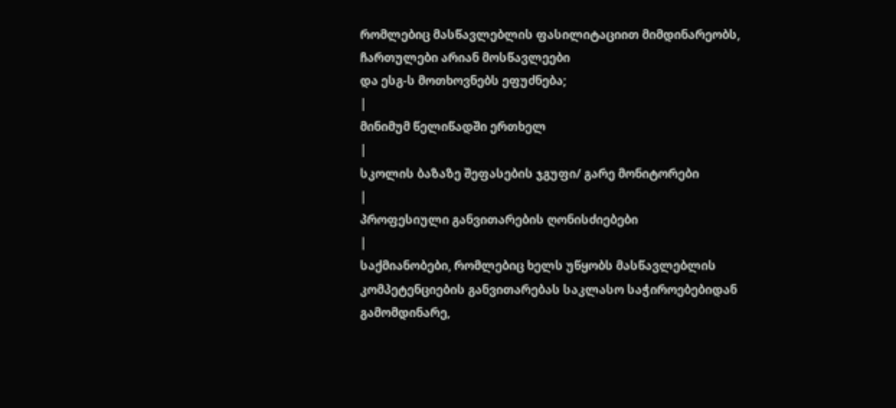რომლებიც მასწავლებლის ფასილიტაციით მიმდინარეობს, ჩართულები არიან მოსწავლეები
და ესგ-ს მოთხოვნებს ეფუძნება;
|
მინიმუმ წელიწადში ერთხელ
|
სკოლის ბაზაზე შეფასების ჯგუფი/ გარე მონიტორები
|
პროფესიული განვითარების ღონისძიებები
|
საქმიანობები, რომლებიც ხელს უწყობს მასწავლებლის
კომპეტენციების განვითარებას საკლასო საჭიროებებიდან გამომდინარე,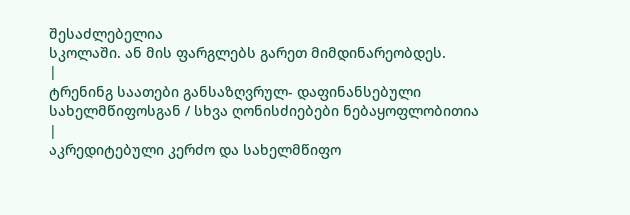შესაძლებელია
სკოლაში. ან მის ფარგლებს გარეთ მიმდინარეობდეს.
|
ტრენინგ საათები განსაზღვრულ- დაფინანსებული
სახელმწიფოსგან / სხვა ღონისძიებები ნებაყოფლობითია
|
აკრედიტებული კერძო და სახელმწიფო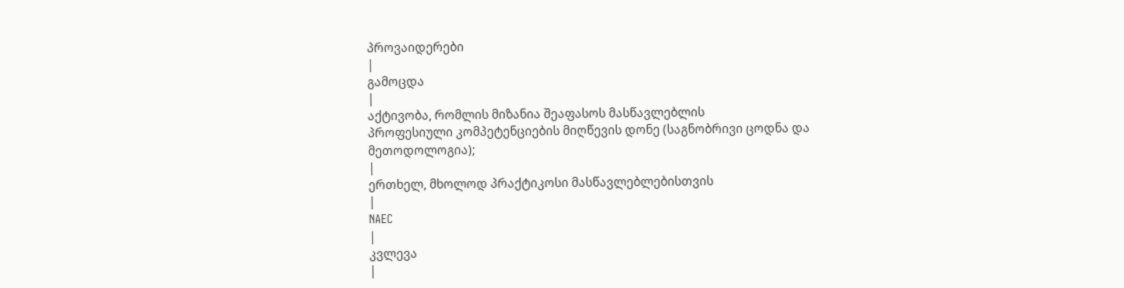პროვაიდერები
|
გამოცდა
|
აქტივობა, რომლის მიზანია შეაფასოს მასწავლებლის
პროფესიული კომპეტენციების მიღწევის დონე (საგნობრივი ცოდნა და მეთოდოლოგია);
|
ერთხელ, მხოლოდ პრაქტიკოსი მასწავლებლებისთვის
|
NAEC
|
კვლევა
|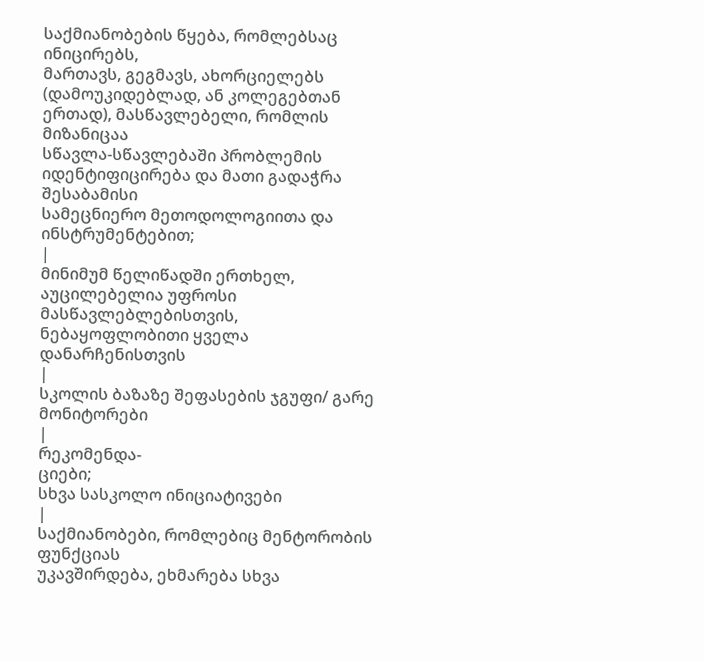საქმიანობების წყება, რომლებსაც ინიცირებს,
მართავს, გეგმავს, ახორციელებს (დამოუკიდებლად, ან კოლეგებთან ერთად), მასწავლებელი, რომლის მიზანიცაა
სწავლა-სწავლებაში პრობლემის იდენტიფიცირება და მათი გადაჭრა შესაბამისი
სამეცნიერო მეთოდოლოგიითა და ინსტრუმენტებით;
|
მინიმუმ წელიწადში ერთხელ, აუცილებელია უფროსი
მასწავლებლებისთვის, ნებაყოფლობითი ყველა დანარჩენისთვის
|
სკოლის ბაზაზე შეფასების ჯგუფი/ გარე მონიტორები
|
რეკომენდა-
ციები;
სხვა სასკოლო ინიციატივები
|
საქმიანობები, რომლებიც მენტორობის ფუნქციას
უკავშირდება, ეხმარება სხვა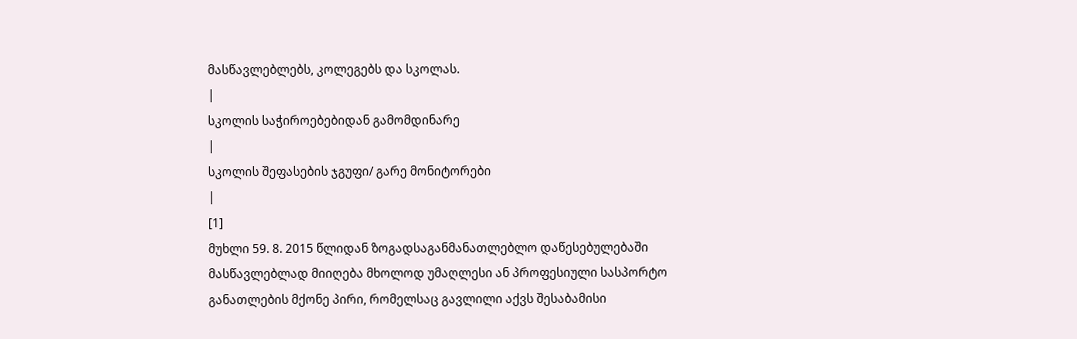მასწავლებლებს, კოლეგებს და სკოლას.
|
სკოლის საჭიროებებიდან გამომდინარე
|
სკოლის შეფასების ჯგუფი/ გარე მონიტორები
|
[1]
მუხლი 59. 8. 2015 წლიდან ზოგადსაგანმანათლებლო დაწესებულებაში მასწავლებლად მიიღება მხოლოდ უმაღლესი ან პროფესიული სასპორტო განათლების მქონე პირი, რომელსაც გავლილი აქვს შესაბამისი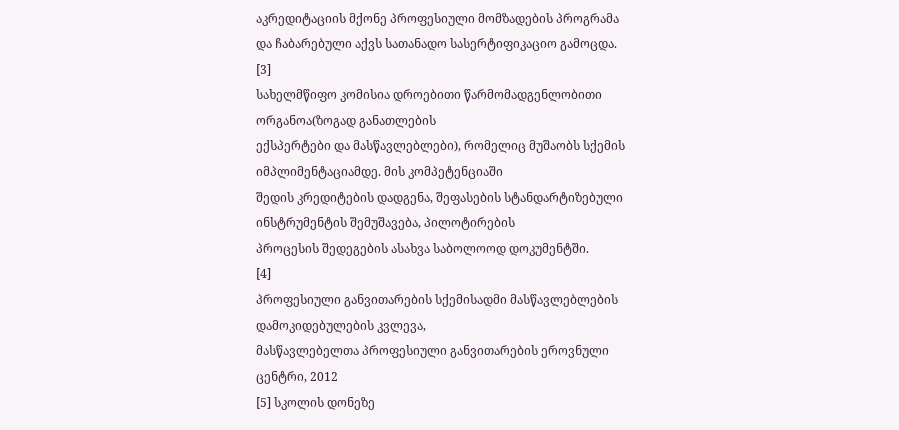აკრედიტაციის მქონე პროფესიული მომზადების პროგრამა და ჩაბარებული აქვს სათანადო სასერტიფიკაციო გამოცდა.
[3]
სახელმწიფო კომისია დროებითი წარმომადგენლობითი ორგანოა(ზოგად განათლების
ექსპერტები და მასწავლებლები), რომელიც მუშაობს სქემის იმპლიმენტაციამდე. მის კომპეტენციაში
შედის კრედიტების დადგენა, შეფასების სტანდარტიზებული ინსტრუმენტის შემუშავება, პილოტირების
პროცესის შედეგების ასახვა საბოლოოდ დოკუმენტში.
[4]
პროფესიული განვითარების სქემისადმი მასწავლებლების დამოკიდებულების კვლევა,
მასწავლებელთა პროფესიული განვითარების ეროვნული ცენტრი, 2012
[5] სკოლის დონეზე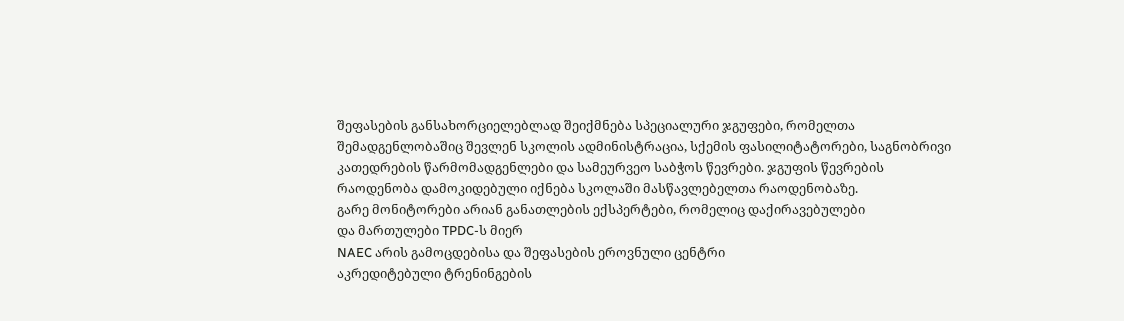შეფასების განსახორციელებლად შეიქმნება სპეციალური ჯგუფები, რომელთა
შემადგენლობაშიც შევლენ სკოლის ადმინისტრაცია, სქემის ფასილიტატორები, საგნობრივი
კათედრების წარმომადგენლები და სამეურვეო საბჭოს წევრები. ჯგუფის წევრების
რაოდენობა დამოკიდებული იქნება სკოლაში მასწავლებელთა რაოდენობაზე.
გარე მონიტორები არიან განათლების ექსპერტები, რომელიც დაქირავებულები
და მართულები TPDC-ს მიერ
NAEC არის გამოცდებისა და შეფასების ეროვნული ცენტრი
აკრედიტებული ტრენინგების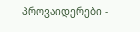პროვაიდერები -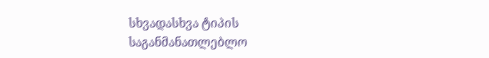სხვადასხვა ტიპის
საგანმანათლებლო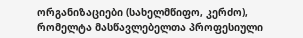ორგანიზაციები (სახელმწიფო, კერძო), რომელტა მასწავლებელთა პროფესიული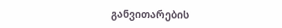განვითარების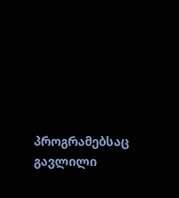პროგრამებსაც
გავლილი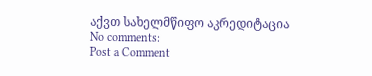აქვთ სახელმწიფო აკრედიტაცია
No comments:
Post a Comment